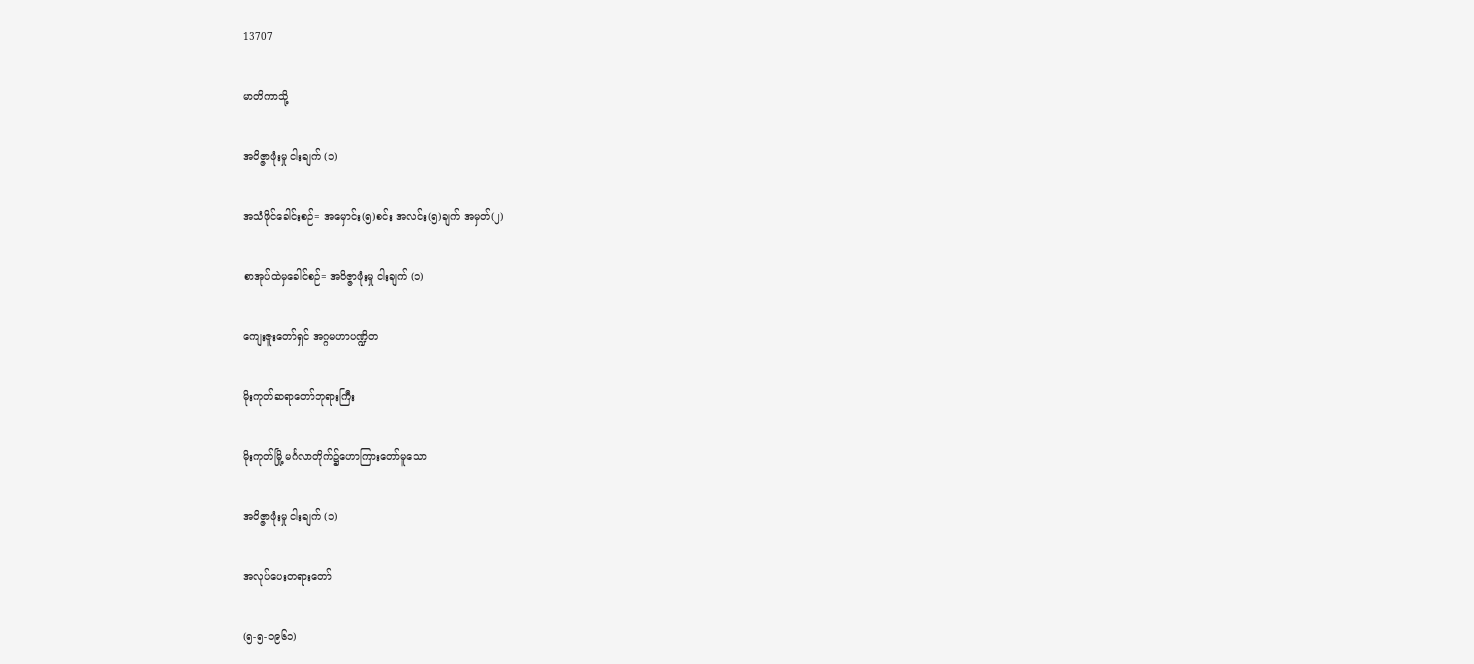13707

မာတိကာသို့

အဝိဇ္ဇာဖုံးမှု ငါးချက် (၁)

အသံဖိုင်ခေါင်းစဉ်= အမှောင်း(၅)စင်း အလင်း(၅)ချက် အမှတ်(၂)

စာအုပ်ထဲမှခေါင်စဉ်= အဝိဇ္ဇာဖုံးမှု ငါးချက် (၁)

ကျေးဇူးတော်ရှင် အဂ္ဂမဟာပဏ္ဍိတ

မိုးကုတ်ဆရာတော်ဘုရားကြီး

မိုးကုတ်မြို့ မင်္ဂလာတိုက်၌ဟောကြားတော်မူသော

အဝိဇ္ဇာဖုံးမှု ငါးချက် (၁)

အလုပ်ပေးတရားတော်

(၅-၅-၁၉၆၁)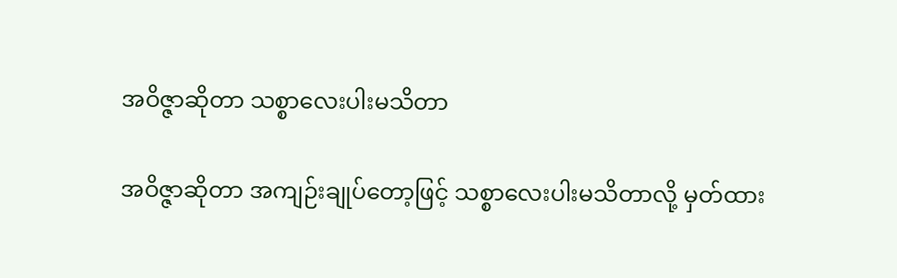အဝိဇ္ဇာဆိုတာ သစ္စာလေးပါးမသိတာ

အဝိဇ္ဇာဆိုတာ အကျဉ်းချုပ်တော့ဖြင့် သစ္စာလေးပါးမသိတာလို့ မှတ်ထား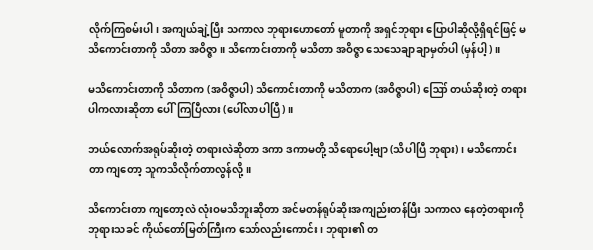လိုက်ကြစမ်းပါ၊ အကျယ်ချဲ့ပြီး သကာလ ဘုရားဟောတော် မူတာကို အရှင်ဘုရား ပြောပါဆိုလို့ရှိရင်ဖြင့် မသိကောင်းတာကို သိတာ အဝိဇ္ဇာ။ သိကောင်းတာကို မသိတာ အဝိဇ္ဇာ သေသေချာချာမှတ်ပါ (မှန်ပါ့)။

မသိကောင်းတာကို သိတာက (အဝိဇ္ဇာပါ) သိကောင်းတာကို မသိတာက (အဝိဇ္ဇာပါ) ဪ တယ်ဆိုးတဲ့ တရားပါကလားဆိုတာ ပေါ်ကြပြီလား (ပေါ်လာပါပြီ)။

ဘယ်လောက်အရုပ်ဆိုးတဲ့ တရားလဲဆိုတာ ဒကာ ဒကာမတို့ သိရောပေါ့ဗျာ (သိပါပြီ ဘုရား)၊ မသိကောင်းတာ ကျတော့ သူကသိလိုက်တာလွန်လို့။

သိကောင်းတာ ကျတော့လဲ လုံးဝမသိဘူးဆိုတာ အင်မတန်ရုပ်ဆိုးအကျည်းတန်ပြီး သကာလ နေတဲ့တရားကို ဘုရားသခင် ကိုယ်တော်မြတ်ကြီးက သော်လည်းကောင်း၊ ဘုရား၏ တ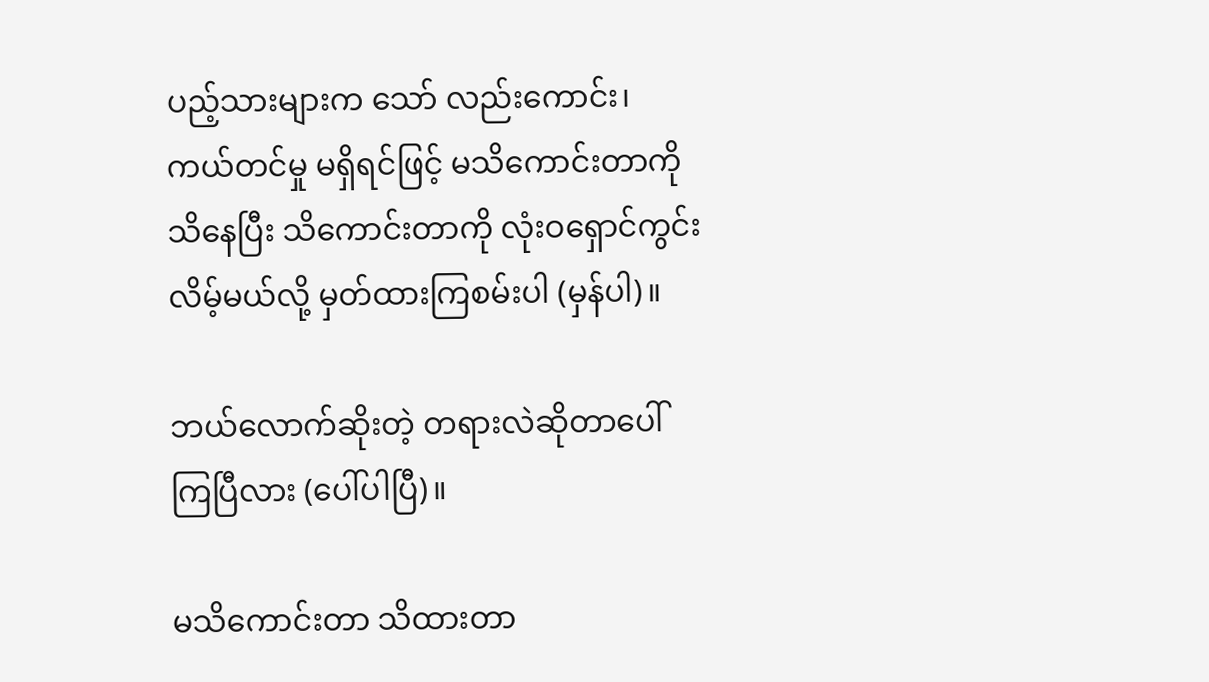ပည့်သားများက သော် လည်းကောင်း၊ ကယ်တင်မှု မရှိရင်ဖြင့် မသိကောင်းတာကို သိနေပြီး သိကောင်းတာကို လုံးဝရှောင်ကွင်းလိမ့်မယ်လို့ မှတ်ထားကြစမ်းပါ (မှန်ပါ)။

ဘယ်လောက်ဆိုးတဲ့ တရားလဲဆိုတာပေါ်ကြပြီလား (ပေါ်ပါပြီ)။

မသိကောင်းတာ သိထားတာ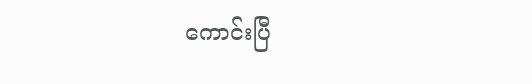ကောင်းပြီ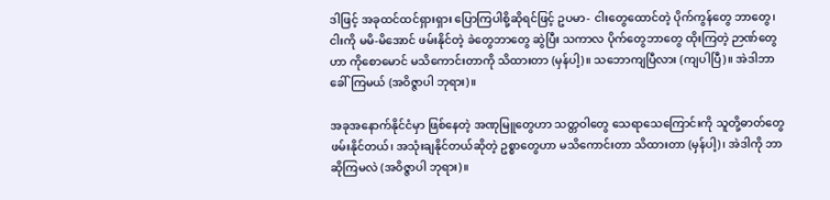ဒါဖြင့် အခုထင်ထင်ရှားရှား ပြောကြပါစို့ဆိုရင်ဖြင့် ဥပမာ- ငါးတွေထောင်တဲ့ ပိုက်ကွန်တွေ ဘာတွေ၊ ငါးကို မမိ-မိအောင် ဖမ်းနိုင်တဲ့ ခဲတွေဘာတွေ ဆွဲပြီး သကာလ ပိုက်တွေဘာတွေ ထိုးကြတဲ့ ဉာဏ်တွေဟာ ကိုစောမောင် မသိကောင်းတာကို သိထားတာ (မှန်ပါ့)။ သဘောကျပြီလား (ကျပါပြီ)။ အဲဒါဘာခေါ်ကြမယ် (အဝိဇ္ဇာပါ ဘုရား)။

အခုအနောက်နိုင်ငံမှာ ဖြစ်နေတဲ့ အဏုမြူတွေဟာ သတ္တဝါတွေ သေရာသေကြောင်းကို သူတို့ဓာတ်တွေ ဖမ်းနိုင်တယ်၊ အသုံးချနိုင်တယ်ဆိုတဲ့ ဥစ္စာတွေဟာ မသိကောင်းတာ သိထားတာ (မှန်ပါ့)၊ အဲဒါကို ဘာဆိုကြမလဲ (အဝိဇ္ဇာပါ ဘုရား)။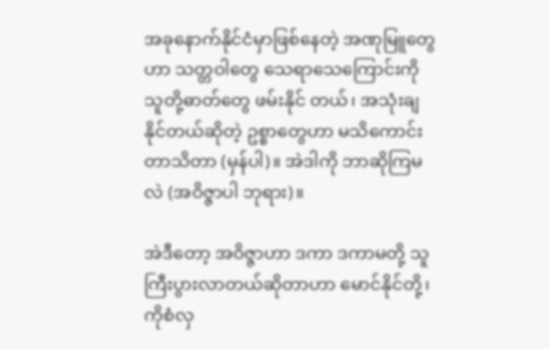အခုနောက်နိုင်ငံမှာဖြစ်နေတဲ့ အဏုမြူတွေဟာ သတ္တဝါတွေ သေရာသေကြောင်းကို သူတို့ဓာတ်တွေ ဖမ်းနိုင် တယ်၊ အသုံးချနိုင်တယ်ဆိုတဲ့ ဥစ္စာတွေဟာ မသိကောင်းတာသိတာ (မှန်ပါ)။ အဲဒါကို ဘာဆိုကြမလဲ (အဝိဇ္ဇာပါ ဘုရား)။

အဲဒီတော့ အဝိဇ္ဇာဟာ ဒကာ ဒကာမတို့ သူကြီးပွားလာတယ်ဆိုတာဟာ မောင်နိုင်တို့၊ ကိုစံလှ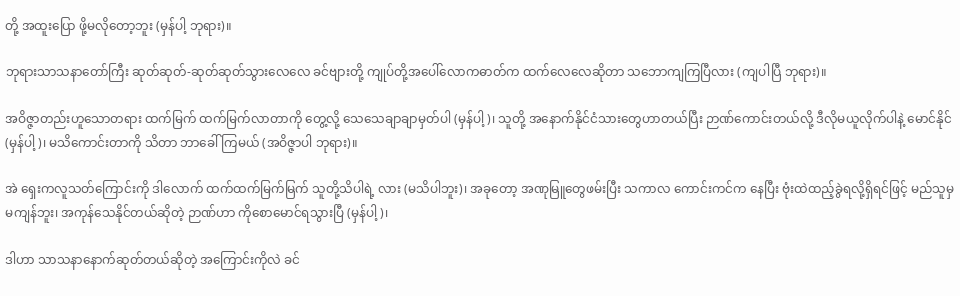တို့ အထူးပြော ဖို့မလိုတော့ဘူး (မှန်ပါ့ ဘုရား)။

ဘုရားသာသနာတော်ကြီး ဆုတ်ဆုတ်-ဆုတ်ဆုတ်သွားလေလေ ခင်ဗျားတို့ ကျုပ်တို့အပေါ်လောကဓာတ်က ထက်လေလေဆိုတာ သဘောကျကြပြီလား (ကျပါပြီ ဘုရား)။

အဝိဇ္ဇာတည်းဟူသောတရား ထက်မြက် ထက်မြက်လာတာကို တွေ့လို့ သေသေချာချာမှတ်ပါ (မှန်ပါ့)၊ သူတို့ အနောက်နိုင်ငံသားတွေဟာတယ်ပြီး ဉာဏ်ကောင်းတယ်လို့ ဒီလိုမယူလိုက်ပါနဲ့ မောင်နိုင် (မှန်ပါ့)၊ မသိကောင်းတာကို သိတာ ဘာခေါ်ကြမယ် (အဝိဇ္ဇာပါ ဘုရား)။

အဲ ရှေးကလူသတ်ကြောင်းကို ဒါလောက် ထက်ထက်မြက်မြက် သူတို့သိပါရဲ့ လား (မသိပါဘူး)၊ အခုတော့ အဏုမြူတွေဖမ်းပြီး သကာလ ကောင်းကင်က နေပြီး ဗုံးထဲထည့်ခွဲရလို့ရှိရင်ဖြင့် မည်သူမှ မကျန်ဘူး၊ အကုန်သေနိုင်တယ်ဆိုတဲ့ ဉာဏ်ဟာ ကိုစောမောင်ရသွားပြီ (မှန်ပါ့)၊

ဒါဟာ သာသနာနောက်ဆုတ်တယ်ဆိုတဲ့ အကြောင်းကိုလဲ ခင်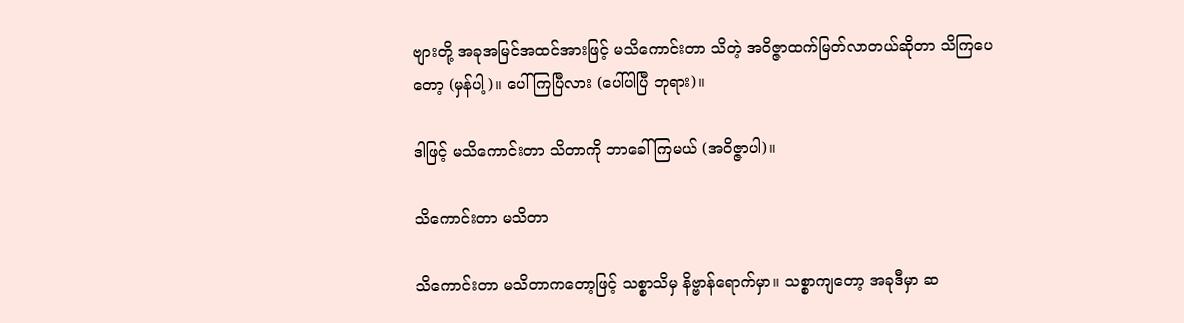ဗျားတို့ အခုအမြင်အထင်အားဖြင့် မသိကောင်းတာ သိတဲ့ အဝိဇ္ဇာထက်မြတ်လာတယ်ဆိုတာ သိကြပေတော့ (မှန်ပါ့)။ ပေါ်ကြပြီလား (ပေါ်ပါပြီ ဘုရား)။

ဒါဖြင့် မသိကောင်းတာ သိတာကို ဘာခေါ်ကြမယ် (အဝိဇ္ဇာပါ)။

သိကောင်းတာ မသိတာ

သိကောင်းတာ မသိတာကတော့ဖြင့် သစ္စာသိမှ နိဗ္ဗာန်ရောက်မှာ။ သစ္စာကျတော့ အခုဒီမှာ ဆ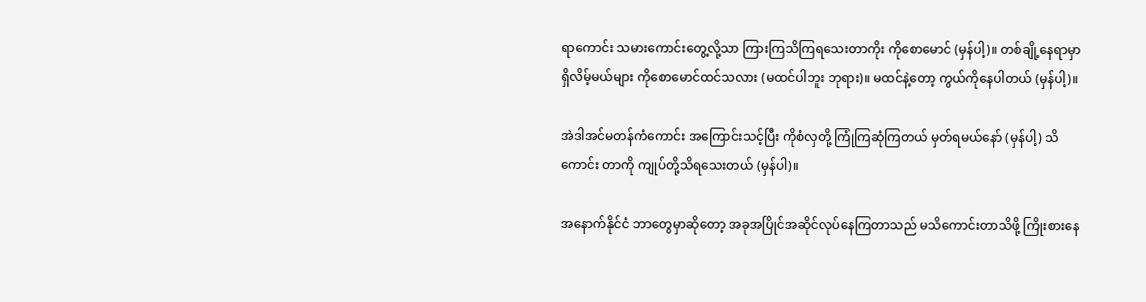ရာကောင်း သမားကောင်းတွေ့လို့သာ ကြားကြသိကြရသေးတာကိုး ကိုစောမောင် (မှန်ပါ့)။ တစ်ချို့နေရာမှာ ရှိလိမ့်မယ်များ ကိုစောမောင်ထင်သလား (မထင်ပါဘူး ဘုရား)။ မထင်နဲ့တော့ ကွယ်ကိုနေပါတယ် (မှန်ပါ့)။

အဲဒါအင်မတန်ကံကောင်း အကြောင်းသင့်ပြီး ကိုစံလှတို့ ကြုံကြဆုံကြတယ် မှတ်ရမယ်နော် (မှန်ပါ့) သိကောင်း တာကို ကျုပ်တို့သိရသေးတယ် (မှန်ပါ)။

အနောက်နိုင်ငံ ဘာတွေမှာဆိုတော့ အခုအပြိုင်အဆိုင်လုပ်နေကြတာသည် မသိကောင်းတာသိဖို့ ကြိုးစားနေ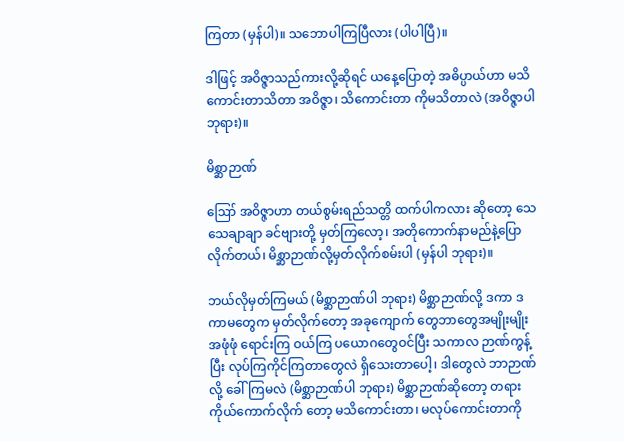ကြတာ (မှန်ပါ)။ သဘောပါကြပြီလား (ပါပါပြီ)။

ဒါဖြင့် အဝိဇ္ဇာသည်ကားလို့ဆိုရင် ယနေ့ပြောတဲ့ အဓိပ္ပာယ်ဟာ မသိကောင်းတာသိတာ အဝိဇ္ဇာ၊ သိကောင်းတာ ကိုမသိတာလဲ (အဝိဇ္ဇာပါ ဘုရား)။

မိစ္ဆာဉာဏ်

ဪ အဝိဇ္ဇာဟာ တယ်စွမ်းရည်သတ္တိ ထက်ပါကလား ဆိုတော့ သေသေချာချာ ခင်ဗျားတို့ မှတ်ကြလော့၊ အတိုကောက်နာမည်နဲ့ပြောလိုက်တယ်၊ မိစ္ဆာဉာဏ်လို့မှတ်လိုက်စမ်းပါ (မှန်ပါ ဘုရား)။

ဘယ်လိုမှတ်ကြမယ် (မိစ္ဆာဉာဏ်ပါ ဘုရား) မိစ္ဆာဉာဏ်လို့ ဒကာ ဒကာမတွေက မှတ်လိုက်တော့ အခုကျောက် တွေဘာတွေအမျိုးမျိုး အဖုံဖုံ ရောင်းကြ ဝယ်ကြ ပယောဂတွေဝင်ပြီး သကာလ ဉာဏ်ကွန့်ပြီး လုပ်ကြကိုင်ကြတာတွေလဲ ရှိသေးတာပေါ့၊ ဒါတွေလဲ ဘာဉာဏ်လို့ ခေါ်ကြမလဲ (မိစ္ဆာဉာဏ်ပါ ဘုရား) မိစ္ဆာဉာဏ်ဆိုတော့ တရားကိုယ်ကောက်လိုက် တော့ မသိကောင်းတာ၊ မလုပ်ကောင်းတာကို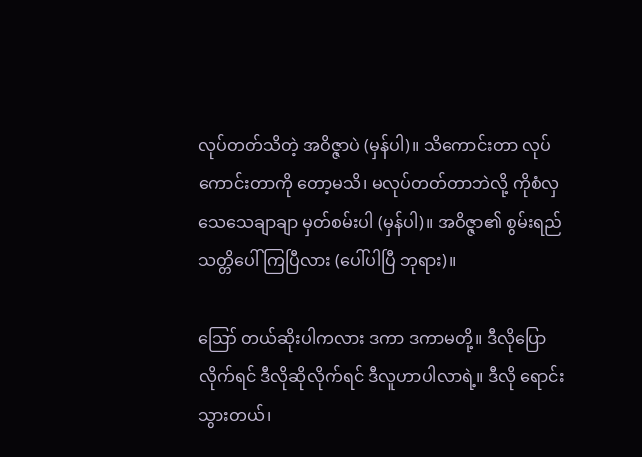လုပ်တတ်သိတဲ့ အဝိဇ္ဇာပဲ (မှန်ပါ)။ သိကောင်းတာ လုပ်ကောင်းတာကို တော့မသိ၊ မလုပ်တတ်တာဘဲလို့ ကိုစံလှ သေသေချာချာ မှတ်စမ်းပါ (မှန်ပါ)။ အဝိဇ္ဇာ၏ စွမ်းရည်သတ္တိပေါ်ကြပြီလား (ပေါ်ပါပြီ ဘုရား)။

ဪ တယ်ဆိုးပါကလား ဒကာ ဒကာမတို့။ ဒီလိုပြောလိုက်ရင် ဒီလိုဆိုလိုက်ရင် ဒီလူဟာပါလာရဲ့။ ဒီလို ရောင်းသွားတယ်၊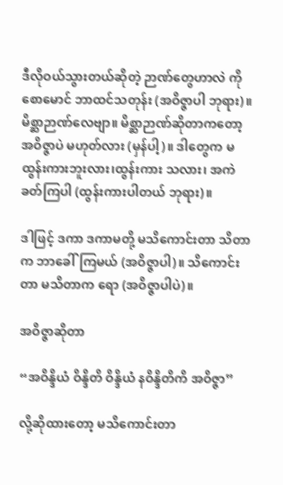ဒီလိုဝယ်သွားတယ်ဆိုတဲ့ ဉာဏ်တွေဟာလဲ ကိုစောမောင် ဘာထင်သတုန်း (အဝိဇ္ဇာပါ ဘုရား)။ မိစ္ဆာဉာဏ်လေဗျာ။ မိစ္ဆာဉာဏ်ဆိုတာကတော့ အဝိဇ္ဇာပဲ မဟုတ်လား (မှန်ပါ့)။ ဒါတွေက မထွန်းကားဘူးလား၊ထွန်းကား သလား၊ အကဲခတ်ကြပါ (ထွန်းကားပါတယ် ဘုရား)။

ဒါဖြင့် ဒကာ ဒကာမတို့ မသိကောင်းတာ သိတာက ဘာခေါ်ကြမယ် (အဝိဇ္ဇာပါ)။ သိကောင်းတာ မသိတာက ရော (အဝိဇ္ဇာပါပဲ)။

အဝိဇ္ဇာဆိုတာ

“အဝိန္ဒိယံ ဝိန္ဒိတိ ဝိန္ဒိယံ နဝိန္ဒိတိကိ အဝိဇ္ဇာ”

လို့ဆိုထားတော့ မသိကောင်းတာ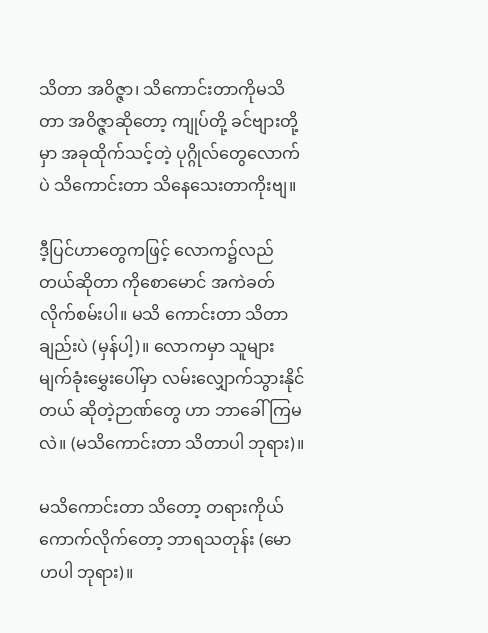သိတာ အဝိဇ္ဇာ၊ သိကောင်းတာကိုမသိတာ အဝိဇ္ဇာဆိုတော့ ကျုပ်တို့ ခင်ဗျားတို့မှာ အခုထိုက်သင့်တဲ့ ပုဂ္ဂိုလ်တွေလောက်ပဲ သိကောင်းတာ သိနေသေးတာကိုးဗျ။

ဒီ့ပြင်ဟာတွေကဖြင့် လောက၌လည်တယ်ဆိုတာ ကိုစောမောင် အကဲခတ်လိုက်စမ်းပါ။ မသိ ကောင်းတာ သိတာချည်းပဲ (မှန်ပါ့)။ လောကမှာ သူများ မျက်ခုံးမွှေးပေါ်မှာ လမ်းလျှောက်သွားနိုင်တယ် ဆိုတဲ့ဉာဏ်တွေ ဟာ ဘာခေါ်ကြမလဲ။ (မသိကောင်းတာ သိတာပါ ဘုရား)။

မသိကောင်းတာ သိတော့ တရားကိုယ် ကောက်လိုက်တော့ ဘာရသတုန်း (မောဟပါ ဘုရား)။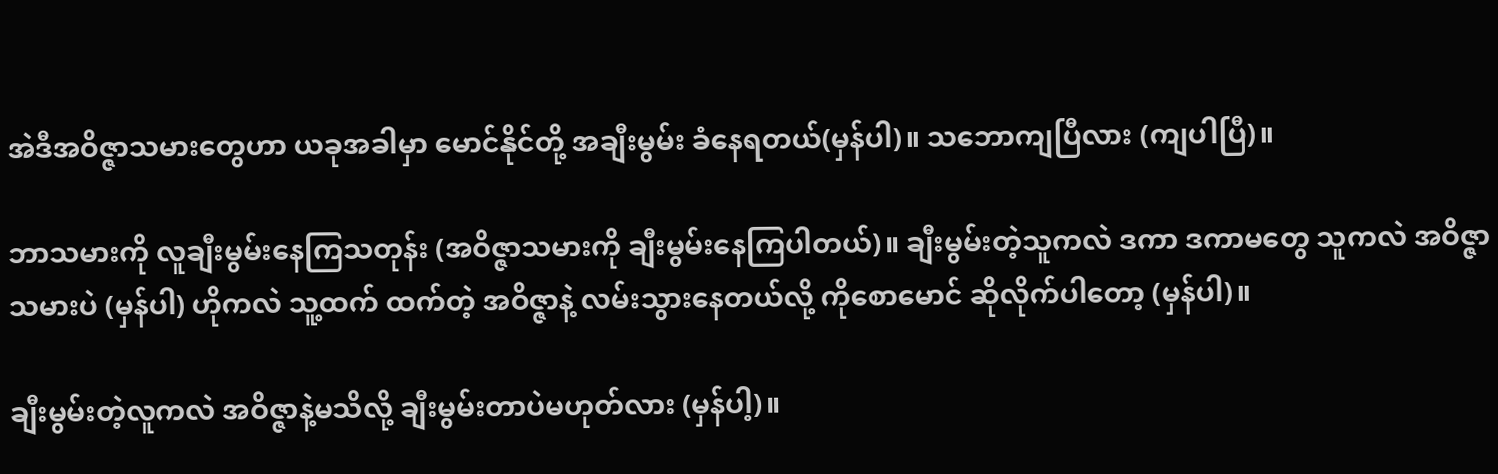အဲဒီအဝိဇ္ဇာသမားတွေဟာ ယခုအခါမှာ မောင်နိုင်တို့ အချီးမွမ်း ခံနေရတယ်(မှန်ပါ)။ သဘောကျပြီလား (ကျပါပြီ)။

ဘာသမားကို လူချီးမွမ်းနေကြသတုန်း (အဝိဇ္ဇာသမားကို ချီးမွမ်းနေကြပါတယ်)။ ချီးမွမ်းတဲ့သူကလဲ ဒကာ ဒကာမတွေ သူကလဲ အဝိဇ္ဇာသမားပဲ (မှန်ပါ) ဟိုကလဲ သူ့ထက် ထက်တဲ့ အဝိဇ္ဇာနဲ့ လမ်းသွားနေတယ်လို့ ကိုစောမောင် ဆိုလိုက်ပါတော့ (မှန်ပါ)။

ချီးမွမ်းတဲ့လူကလဲ အဝိဇ္ဇာနဲ့မသိလို့ ချီးမွမ်းတာပဲမဟုတ်လား (မှန်ပါ့)။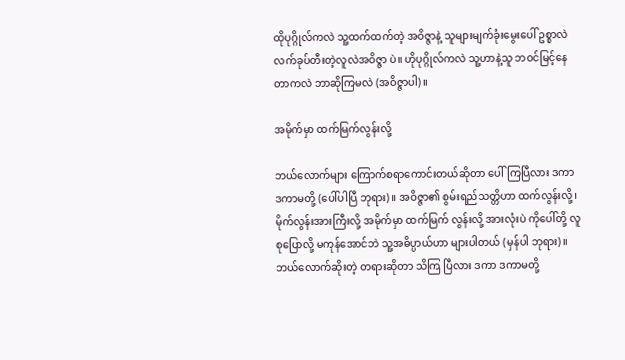ထိုပုဂ္ဂိုလ်ကလဲ သူ့ထက်ထက်တဲ့ အဝိဇ္ဇာနဲ့ သူများမျက်ခုံးမွေးပေါ် ဥစ္စာလဲ လက်ခုပ်တီးတဲ့လူလဲအဝိဇ္ဇာ ပဲ။ ဟိုပုဂ္ဂိုလ်ကလဲ သူ့ဟာနဲ့သူ ဘဝင်မြင့်နေတာကလဲ ဘာဆိုကြမလဲ (အဝိဇ္ဇာပါ)။

အမိုက်မှာ ထက်မြက်လွန်းလို့

ဘယ်လောက်များ ကြောက်စရာကောင်းတယ်ဆိုတာ ပေါ်ကြပြီလား ဒကာ ဒကာမတို့ (ပေါ်ပါပြီ ဘုရား)။ အဝိဇ္ဇာ၏ စွမ်းရည်သတ္တိဟာ ထက်လွန်းလို့၊ မိုက်လွန်းအားကြီးလို့ အမိုက်မှာ ထက်မြက် လွန်းလို့ အားလုံးပဲ ကိုပေါ်တို့ လူစုပြောလို့ မကုန်အောင်ဘဲ သူ့အဓိပ္ပာယ်ဟာ များပါတယ် (မှန်ပါ ဘုရား)။ ဘယ်လောက်ဆိုးတဲ့ တရားဆိုတာ သိကြ ပြီလား ဒကာ ဒကာမတို့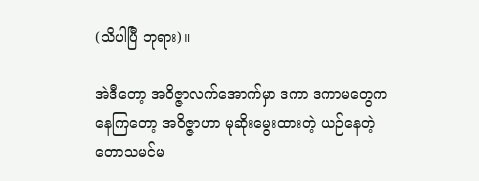(သိပါပြီ ဘုရား)။

အဲဒီတော့ အဝိဇ္ဇာလက်အောက်မှာ ဒကာ ဒကာမတွေက နေကြတော့ အဝိဇ္ဇာဟာ မုဆိုးမွေးထားတဲ့ ယဉ်နေတဲ့ တောသမင်မ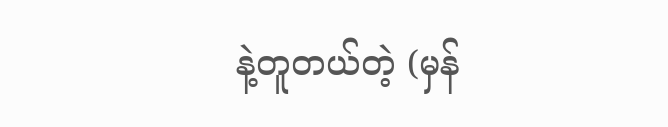နဲ့တူတယ်တဲ့ (မှန်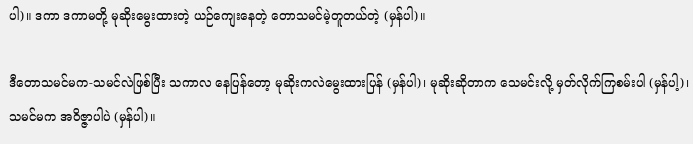ပါ)။ ဒကာ ဒကာမတို့ မုဆိုးမွေးထားတဲ့ ယဉ်ကျေးနေတဲ့ တောသမင်မဲ့တူတယ်တဲ့ (မှန်ပါ)။

ဒီတောသမင်မက-သမင်လဲဖြစ်ပြီး သကာလ နေပြန်တော့ မုဆိုးကလဲမွေးထားပြန် (မှန်ပါ)၊ မုဆိုးဆိုတာက သေမင်းလို့ မှတ်လိုက်ကြစမ်းပါ (မှန်ပါ့)၊ သမင်မက အဝိဇ္ဇာပါပဲ (မှန်ပါ)။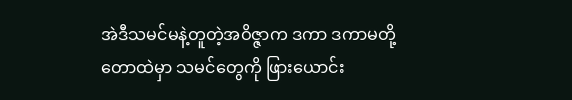အဲဒီသမင်မနဲ့တူတဲ့အဝိဇ္ဇာက ဒကာ ဒကာမတို့ တောထဲမှာ သမင်တွေကို ဖြားယောင်း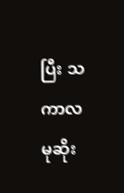ပြီး သကာလ မုဆိုး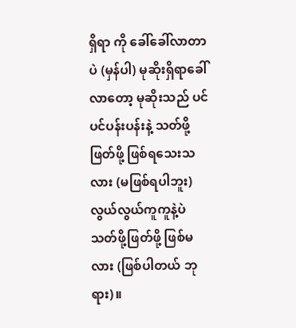ရှိရာ ကို ခေါ်ခေါ်လာတာပဲ (မှန်ပါ) မုဆိုးရှိရာခေါ်လာတော့ မုဆိုးသည် ပင်ပင်ပန်းပန်းနဲ့ သတ်ဖို့ဖြတ်ဖို့ ဖြစ်ရသေးသလား (မဖြစ်ရပါဘူး) လွယ်လွယ်ကူကူနဲ့ပဲ သတ်ဖို့ဖြတ်ဖို့ ဖြစ်မလား (ဖြစ်ပါတယ် ဘုရား)။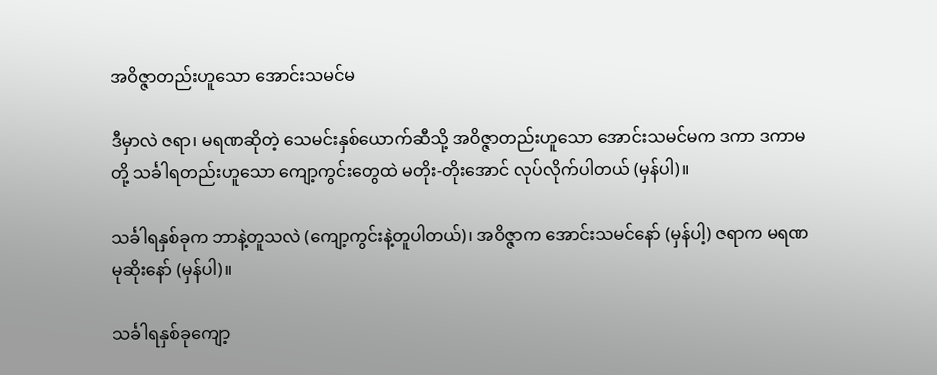အဝိဇ္ဇာတည်းဟူသော အောင်းသမင်မ

ဒီမှာလဲ ဇရာ၊ မရဏဆိုတဲ့ သေမင်းနှစ်ယောက်ဆီသို့ အဝိဇ္ဇာတည်းဟူသော အောင်းသမင်မက ဒကာ ဒကာမတို့ သင်္ခါရတည်းဟူသော ကျော့ကွင်းတွေထဲ မတိုး-တိုးအောင် လုပ်လိုက်ပါတယ် (မှန်ပါ)။

သင်္ခါရနှစ်ခုက ဘာနဲ့တူသလဲ (ကျော့ကွင်းနဲ့တူပါတယ်)၊ အဝိဇ္ဇာက အောင်းသမင်နော် (မှန်ပါ့) ဇရာက မရဏ မုဆိုးနော် (မှန်ပါ)။

သင်္ခါရနှစ်ခုကျော့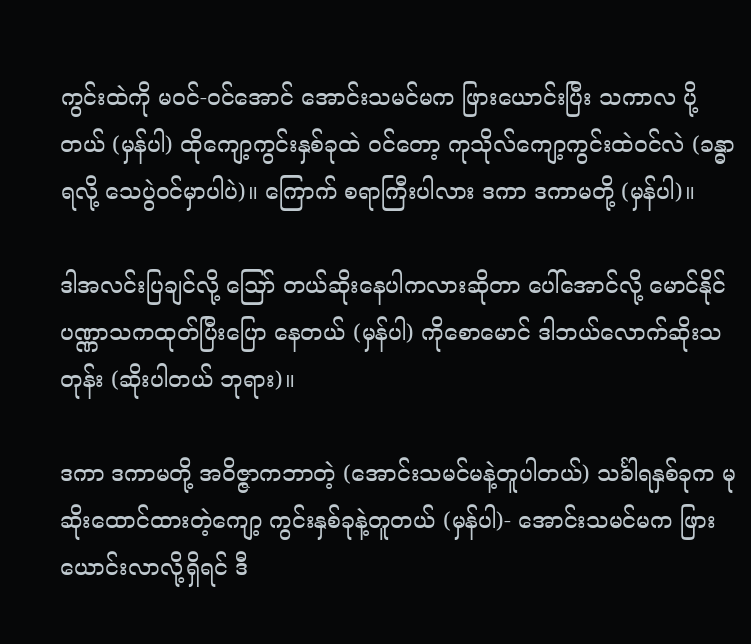ကွင်းထဲကို မဝင်-ဝင်အောင် အောင်းသမင်မက ဖြားယောင်းပြီး သကာလ ပို့တယ် (မှန်ပါ) ထိုကျော့ကွင်းနှစ်ခုထဲ ဝင်တော့ ကုသိုလ်ကျော့ကွင်းထဲဝင်လဲ (ခန္ဓာရလို့ သေပွဲဝင်မှာပါပဲ)။ ကြောက် စရာကြီးပါလား ဒကာ ဒကာမတို့ (မှန်ပါ)။

ဒါအလင်းပြချင်လို့ ဪ တယ်ဆိုးနေပါကလားဆိုတာ ပေါ်အောင်လို့ မောင်နိုင် ပဏ္ဏာသကထုတ်ပြီးပြော နေတယ် (မှန်ပါ) ကိုစောမောင် ဒါဘယ်လောက်ဆိုးသတုန်း (ဆိုးပါတယ် ဘုရား)။

ဒကာ ဒကာမတို့ အဝိဇ္ဇာကဘာတဲ့ (အောင်းသမင်မနဲ့တူပါတယ်) သင်္ခါရနှစ်ခုက မုဆိုးထောင်ထားတဲ့ကျော့ ကွင်းနှစ်ခုနဲ့တူတယ် (မှန်ပါ)- အောင်းသမင်မက ဖြားယောင်းလာလို့ရှိရင် ဒီ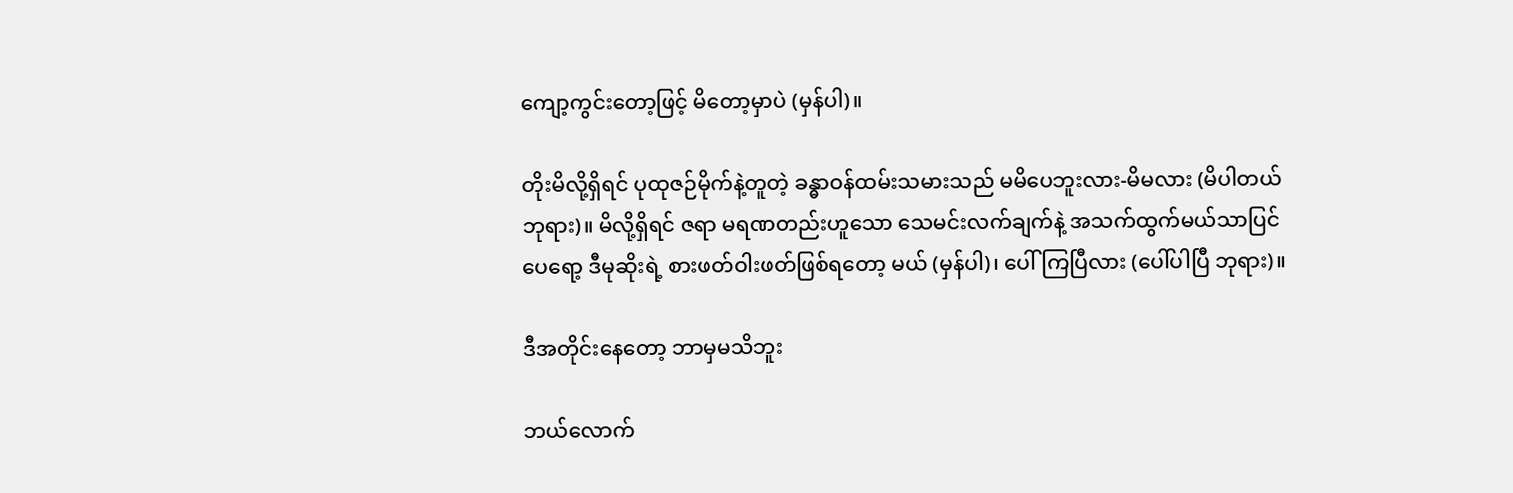ကျော့ကွင်းတော့ဖြင့် မိတော့မှာပဲ (မှန်ပါ)။

တိုးမိလို့ရှိရင် ပုထုဇဉ်မိုက်နဲ့တူတဲ့ ခန္ဓာဝန်ထမ်းသမားသည် မမိပေဘူးလား-မိမလား (မိပါတယ် ဘုရား)။ မိလို့ရှိရင် ဇရာ မရဏတည်းဟူသော သေမင်းလက်ချက်နဲ့ အသက်ထွက်မယ်သာပြင်ပေရော့ ဒီမုဆိုးရဲ့ စားဖတ်ဝါးဖတ်ဖြစ်ရတော့ မယ် (မှန်ပါ)၊ ပေါ်ကြပြီလား (ပေါ်ပါပြီ ဘုရား)။

ဒီအတိုင်းနေတော့ ဘာမှမသိဘူး

ဘယ်လောက်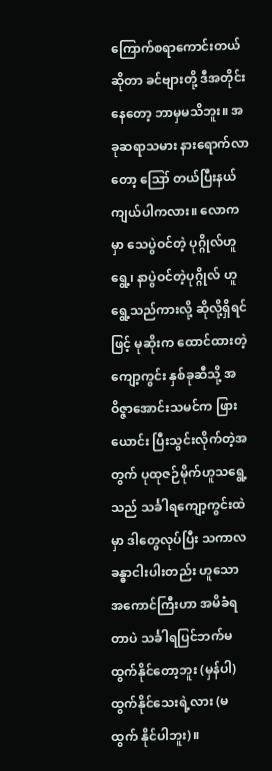ကြောက်စရာကောင်းတယ်ဆိုတာ ခင်ဗျားတို့ ဒီအတိုင်းနေတော့ ဘာမှမသိဘူး။ အခုဆရာသမား နားရောက်လာတော့ ဪ တယ်ပြီးနယ်ကျယ်ပါကလား။ လောကမှာ သေပွဲဝင်တဲ့ ပုဂ္ဂိုလ်ဟူရွေ့၊ နာပွဲဝင်တဲ့ပုဂ္ဂိုလ် ဟူရွေ့သည်ကားလို့ ဆိုလို့ရှိရင်ဖြင့် မုဆိုးက ထောင်ထားတဲ့ကျော့ကွင်း နှစ်ခုဆီသို့ အဝိဇ္ဇာအောင်းသမင်က ဖြားယောင်း ပြီးသွင်းလိုက်တဲ့အတွက် ပုထုဇဉ်မိုက်ဟူသရွေ့သည် သင်္ခါရကျော့ကွင်းထဲမှာ ဒါတွေလုပ်ပြီး သကာလ ခန္ဓာငါးပါးတည်း ဟူသော အကောင်ကြီးဟာ အမိခံရတာပဲ သင်္ခါရပြင်ဘက်မထွက်နိုင်တော့ဘူး (မှန်ပါ) ထွက်နိုင်သေးရဲ့လား (မထွက် နိုင်ပါဘူး)။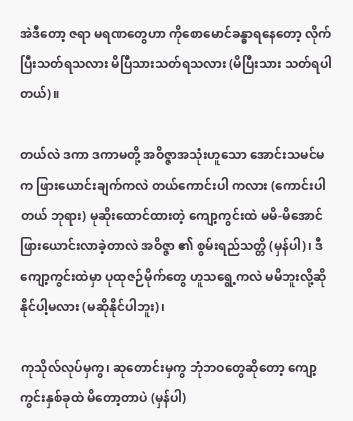အဲဒီတော့ ဇရာ မရဏတွေဟာ ကိုစောမောင်ခန္ဓာရနေတော့ လိုက်ပြီးသတ်ရသလား မိပြီသားသတ်ရသလား (မိပြီးသား သတ်ရပါတယ်)။

တယ်လဲ ဒကာ ဒကာမတို့ အဝိဇ္ဇာအသုံးဟူသော အောင်းသမင်မက ဖြားယောင်းချက်ကလဲ တယ်ကောင်းပါ ကလား (ကောင်းပါတယ် ဘုရား) မုဆိုးထောင်ထားတဲ့ ကျော့ကွင်းထဲ မမိ-မိအောင် ဖြားယောင်းလာခဲ့တာလဲ အဝိဇ္ဇာ ၏ စွမ်းရည်သတ္တိ (မှန်ပါ)၊ ဒီကျော့ကွင်းထဲမှာ ပုထုဇဉ်မိုက်တွေ ဟူသရွေ့ကလဲ မမိဘူးလို့ဆိုနိုင်ပါ့မလား (မဆိုနိုင်ပါဘူး)၊

ကုသိုလ်လုပ်မှကွ၊ ဆုတောင်းမှကွ ဘုံဘဝတွေဆိုတော့ ကျော့ကွင်းနှစ်ခုထဲ မိတော့တာပဲ (မှန်ပါ)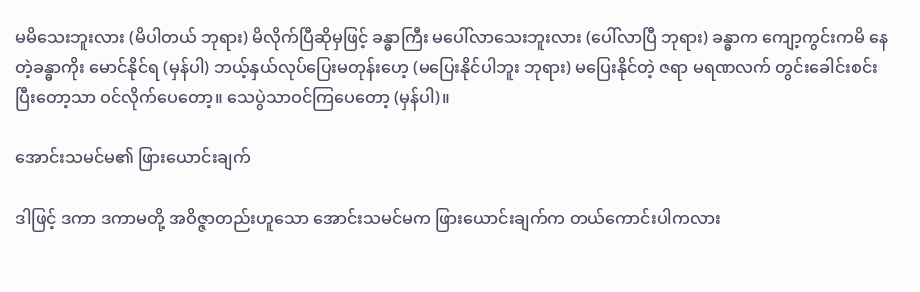မမိသေးဘူးလား (မိပါတယ် ဘုရား) မိလိုက်ပြီဆိုမှဖြင့် ခန္ဓာကြီး မပေါ်လာသေးဘူးလား (ပေါ်လာပြီ ဘုရား) ခန္ဓာက ကျော့ကွင်းကမိ နေတဲ့ခန္ဓာကိုး မောင်နိုင်ရ (မှန်ပါ) ဘယ့်နှယ်လုပ်ပြေးမတုန်းဟေ့ (မပြေးနိုင်ပါဘူး ဘုရား) မပြေးနိုင်တဲ့ ဇရာ မရဏလက် တွင်းခေါင်းစင်းပြီးတော့သာ ဝင်လိုက်ပေတော့။ သေပွဲသာဝင်ကြပေတော့ (မှန်ပါ)။

အောင်းသမင်မ၏ ဖြားယောင်းချက်

ဒါဖြင့် ဒကာ ဒကာမတို့ အဝိဇ္ဇာတည်းဟူသော အောင်းသမင်မက ဖြားယောင်းချက်က တယ်ကောင်းပါကလား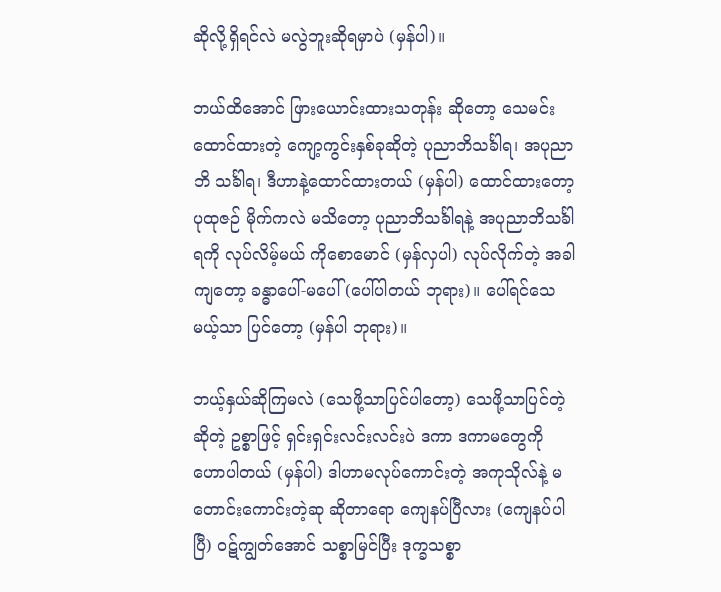ဆိုလို့ရှိရင်လဲ မလွဲဘူးဆိုရမှာပဲ (မှန်ပါ)။

ဘယ်ထိအောင် ဖြားယောင်းထားသတုန်း ဆိုတော့ သေမင်းထောင်ထားတဲ့ ကျော့ကွင်းနှစ်ခုဆိုတဲ့ ပုညာဘိသင်္ခါရ၊ အပုညာဘိ သင်္ခါရ၊ ဒီဟာနဲ့ထောင်ထားတယ် (မှန်ပါ) ထောင်ထားတော့ ပုထုဇဉ် မိုက်ကလဲ မသိတော့ ပုညာဘိသင်္ခါရနဲ့ အပုညာဘိသင်္ခါရကို လုပ်လိမ့်မယ် ကိုစောမောင် (မှန်လှပါ) လုပ်လိုက်တဲ့ အခါကျတော့ ခန္ဓာပေါ်-မပေါ် (ပေါ်ပါတယ် ဘုရား)။ ပေါ်ရင်သေမယ့်သာ ပြင်တော့ (မှန်ပါ ဘုရား)။

ဘယ့်နှယ်ဆိုကြမလဲ (သေဖို့သာပြင်ပါတော့) သေဖို့သာပြင်တဲ့ဆိုတဲ့ ဥစ္စာဖြင့် ရှင်းရှင်းလင်းလင်းပဲ ဒကာ ဒကာမတွေကို ဟောပါတယ် (မှန်ပါ) ဒါဟာမလုပ်ကောင်းတဲ့ အကုသိုလ်နဲ့ မတောင်းကောင်းတဲ့ဆု ဆိုတာရော ကျေနပ်ပြီလား (ကျေနပ်ပါပြီ) ဝဋ်ကျွတ်အောင် သစ္စာမြင်ပြီး ဒုက္ခသစ္စာ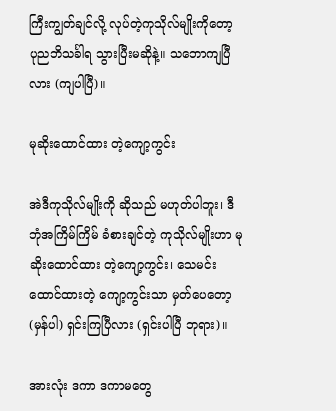ကြီးကျွတ်ချင်လို့ လုပ်တဲ့ကုသိုလ်မျိုးကိုတော့ ပုညဘိသင်္ခါရ သွားပြီးမဆိုနဲ့။ သဘောကျပြီလား (ကျပါပြီ)။

မုဆိုးထောင်ထား တဲ့ကျော့ကွင်း

အဲဒီကုသိုလ်မျိုးကို ဆိုသည် မဟုတ်ပါဘူး၊ ဒီဘုံအကြိမ်ကြိမ် ခံစားချင်တဲ့ ကုသိုလ်မျိုးဟာ မုဆိုးထောင်ထား တဲ့ကျော့ကွင်း၊ သေမင်းထောင်ထားတဲ့ ကျော့ကွင်းသာ မှတ်ပေတော့ (မှန်ပါ) ရှင်းကြပြီလား (ရှင်းပါပြီ ဘုရား)။

အားလုံး ဒကာ ဒကာမတွေ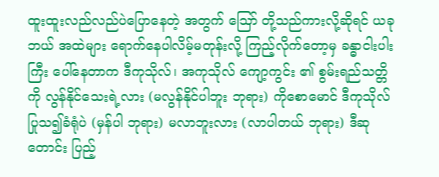ထူးထူးလည်လည်ပဲပြောနေတဲ့ အတွက် ဪ တို့သည်ကားလို့ဆိုရင် ယခုဘယ် အထဲများ ရောက်နေပါလိမ့်မတုန်းလို့ ကြည့်လိုက်တော့မှ ခန္ဓာငါးပါးကြီး ပေါ်နေတာက ဒီကုသိုလ်၊ အကုသိုလ် ကျော့ကွင်း ၏ စွမ်းရည်သတ္တိကို လွန်နိုင်သေးရဲ့လား (မလွန်နိုင်ပါဘူး ဘုရား) ကိုစောမောင် ဒီကုသိုလ်ပြုသ၍ခံရုံပဲ (မှန်ပါ ဘုရား) မလာဘူးလား (လာပါတယ် ဘုရား) ဒီဆုတောင်း ပြည့်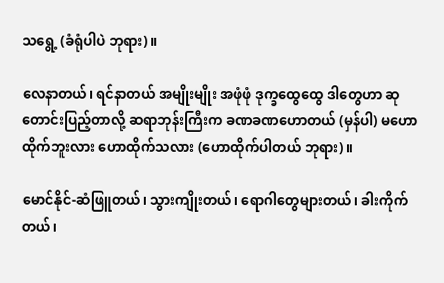သရွေ့ (ခံရုံပါပဲ ဘုရား)။

လေနာတယ်၊ ရင်နာတယ် အမျိုးမျိုး အဖုံဖုံ ဒုက္ခထွေထွေ ဒါတွေဟာ ဆုတောင်းပြည့်တာလို့ ဆရာဘုန်းကြီးက ခဏခဏဟောတယ် (မှန်ပါ) မဟောထိုက်ဘူးလား ဟောထိုက်သလား (ဟောထိုက်ပါတယ် ဘုရား)။

မောင်နိုင်-ဆံဖြူတယ်၊ သွားကျိုးတယ်၊ ရောဂါတွေများတယ်၊ ခါးကိုက်တယ်၊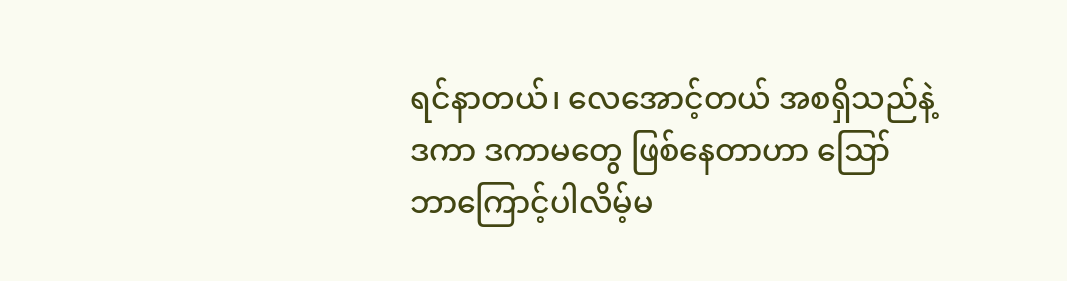ရင်နာတယ်၊ လေအောင့်တယ် အစရှိသည်နဲ့ ဒကာ ဒကာမတွေ ဖြစ်နေတာဟာ ဪ ဘာကြောင့်ပါလိမ့်မ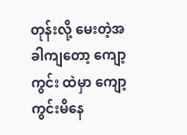တုန်းလို့ မေးတဲ့အခါကျတော့ ကျော့ကွင်း ထဲမှာ ကျော့ကွင်းမိနေ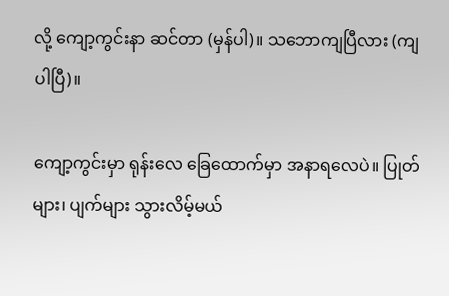လို့ ကျော့ကွင်းနာ ဆင်တာ (မှန်ပါ)။ သဘောကျပြီလား (ကျပါပြီ)။

ကျော့ကွင်းမှာ ရုန်းလေ ခြေထောက်မှာ အနာရလေပဲ။ ပြုတ်များ၊ ပျက်များ သွားလိမ့်မယ်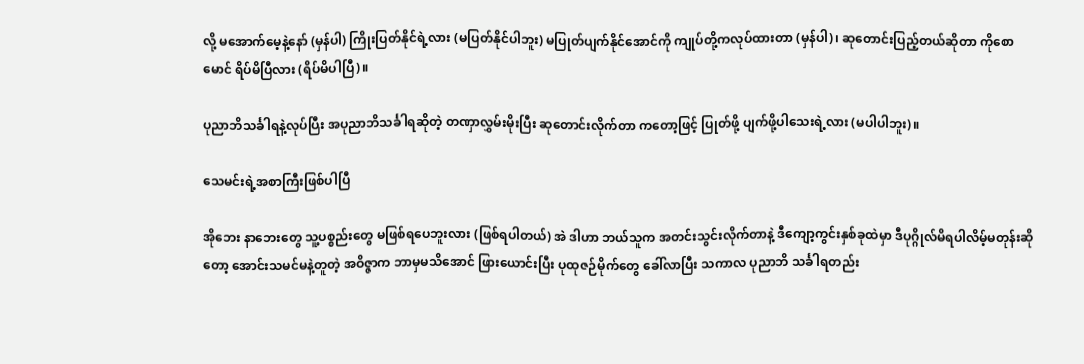လို့ မအောက်မေ့နဲ့နော် (မှန်ပါ) ကြိုးပြတ်နိုင်ရဲ့လား (မပြတ်နိုင်ပါဘူး) မပြုတ်ပျက်နိုင်အောင်ကို ကျုပ်တို့ကလုပ်ထားတာ (မှန်ပါ)၊ ဆုတောင်းပြည့်တယ်ဆိုတာ ကိုစောမောင် ရိပ်မိပြီလား (ရိပ်မိပါပြီ)။

ပုညာဘိသင်္ခါရနဲ့လုပ်ပြီး အပုညာဘိသင်္ခါရဆိုတဲ့ တဏှာလွှမ်းမိုးပြီး ဆုတောင်းလိုက်တာ ကတော့ဖြင့် ပြုတ်ဖို့ ပျက်ဖို့ပါသေးရဲ့လား (မပါပါဘူး)။

သေမင်းရဲ့အစာကြီးဖြစ်ပါပြီ

အိုဘေး နာဘေးတွေ သူ့ပစ္စည်းတွေ မဖြစ်ရပေဘူးလား (ဖြစ်ရပါတယ်) အဲ ဒါဟာ ဘယ်သူက အတင်းသွင်းလိုက်တာနဲ့ ဒီကျော့ကွင်းနှစ်ခုထဲမှာ ဒီပုဂ္ဂိုလ်မိရပါလိမ့်မတုန်းဆိုတော့ အောင်းသမင်မနဲ့တူတဲ့ အဝိဇ္ဇာက ဘာမှမသိအောင် ဖြားယောင်းပြီး ပုထုဇဉ်မိုက်တွေ ခေါ်လာပြီး သကာလ ပုညာဘိ သင်္ခါရတည်း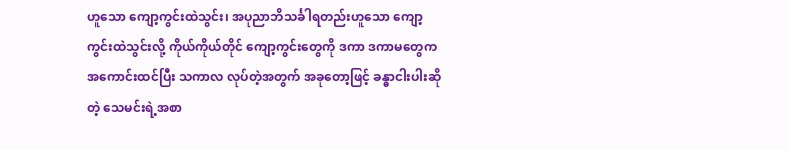ဟူသော ကျော့ကွင်းထဲသွင်း၊ အပုညာဘိသင်္ခါရတည်းဟူသော ကျော့ကွင်းထဲသွင်းလို့ ကိုယ်ကိုယ်တိုင် ကျော့ကွင်းတွေကို ဒကာ ဒကာမတွေက အကောင်းထင်ပြီး သကာလ လုပ်တဲ့အတွက် အခုတော့ဖြင့် ခန္ဓာငါးပါးဆိုတဲ့ သေမင်းရဲ့အစာ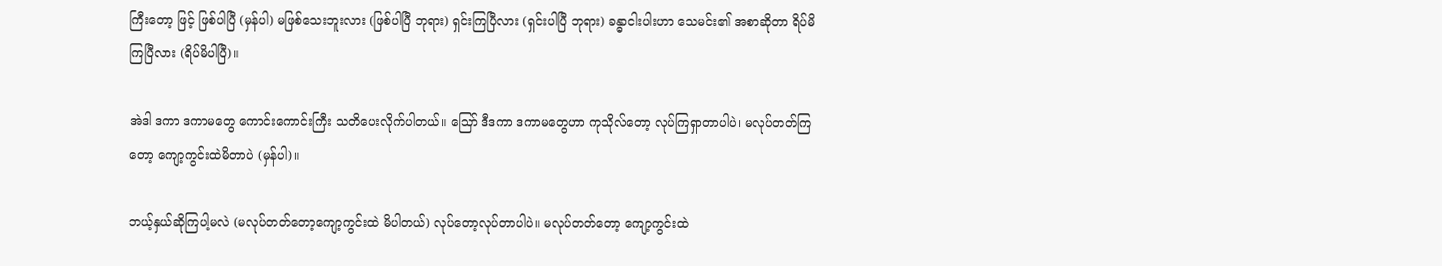ကြီးတော့ ဖြင့် ဖြစ်ပါပြီ (မှန်ပါ) မဖြစ်သေးဘူးလား (ဖြစ်ပါပြီ ဘုရား) ရှင်းကြပြီလား (ရှင်းပါပြီ ဘုရား) ခန္ဓာငါးပါးဟာ သေမင်း၏ အစာဆိုတာ ရိပ်မိကြပြီလား (ရိပ်မိပါပြီ)။

အဲဒါ ဒကာ ဒကာမတွေ ကောင်းကောင်းကြီး သတိပေးလိုက်ပါတယ်။ ဪ ဒီဒကာ ဒကာမတွေဟာ ကုသိုလ်တော့ လုပ်ကြရှာတာပါပဲ၊ မလုပ်တတ်ကြတော့ ကျော့ကွင်းထဲမိတာပဲ (မှန်ပါ)။

ဘယ့်နှယ်ဆိုကြပါ့မလဲ (မလုပ်တတ်တော့ကျော့ကွင်းထဲ မိပါတယ်) လုပ်တော့လုပ်တာပါပဲ။ မလုပ်တတ်တော့ ကျော့ကွင်းထဲ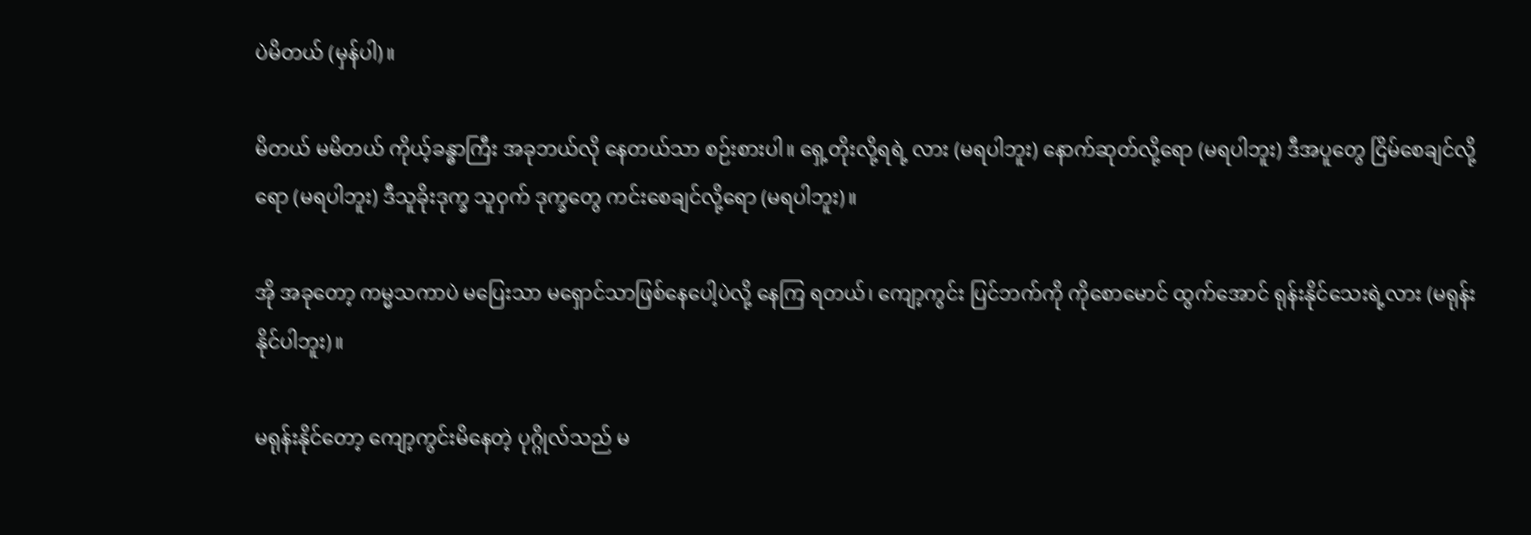ပဲမိတယ် (မှန်ပါ)။

မိတယ် မမိတယ် ကိုယ့်ခန္ဓာကြီး အခုဘယ်လို နေတယ်သာ စဉ်းစားပါ။ ရှေ့တိုးလို့ရရဲ့ လား (မရပါဘူး) နောက်ဆုတ်လို့ရော (မရပါဘူး) ဒီအပူတွေ ငြိမ်စေချင်လို့ရော (မရပါဘူး) ဒီသူခိုးဒုက္ခ သူဝှက် ဒုက္ခတွေ ကင်းစေချင်လို့ရော (မရပါဘူး)။

အို အခုတော့ ကမ္မသကာပဲ မပြေးသာ မရှောင်သာဖြစ်နေပေါ့ပဲလို့ နေကြ ရတယ်၊ ကျော့ကွင်း ပြင်ဘက်ကို ကိုစောမောင် ထွက်အောင် ရုန်းနိုင်သေးရဲ့လား (မရုန်းနိုင်ပါဘူး)။

မရုန်းနိုင်တော့ ကျော့ကွင်းမိနေတဲ့ ပုဂ္ဂိုလ်သည် မ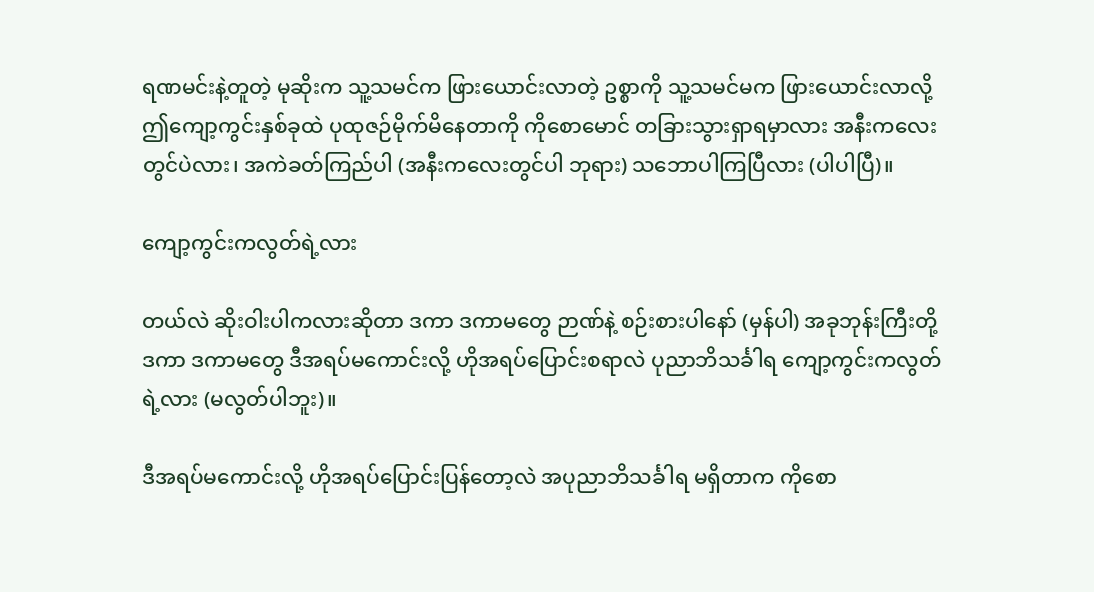ရဏမင်းနဲ့တူတဲ့ မုဆိုးက သူ့သမင်က ဖြားယောင်းလာတဲ့ ဥစ္စာကို သူ့သမင်မက ဖြားယောင်းလာလို့ ဤကျော့ကွင်းနှစ်ခုထဲ ပုထုဇဉ်မိုက်မိနေတာကို ကိုစောမောင် တခြားသွားရှာရမှာလား အနီးကလေး တွင်ပဲလား၊ အကဲခတ်ကြည်ပါ (အနီးကလေးတွင်ပါ ဘုရား) သဘောပါကြပြီလား (ပါပါပြီ)။

ကျော့ကွင်းကလွတ်ရဲ့လား

တယ်လဲ ဆိုးဝါးပါကလားဆိုတာ ဒကာ ဒကာမတွေ ဉာဏ်နဲ့ စဉ်းစားပါနော် (မှန်ပါ) အခုဘုန်းကြီးတို့ ဒကာ ဒကာမတွေ ဒီအရပ်မကောင်းလို့ ဟိုအရပ်ပြောင်းစရာလဲ ပုညာဘိသင်္ခါရ ကျော့ကွင်းကလွတ်ရဲ့လား (မလွတ်ပါဘူး)။

ဒီအရပ်မကောင်းလို့ ဟိုအရပ်ပြောင်းပြန်တော့လဲ အပုညာဘိသင်္ခါရ မရှိတာက ကိုစော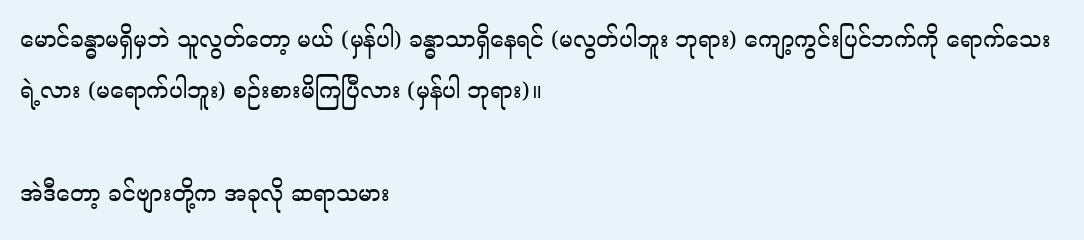မောင်ခန္ဓာမရှိမှဘဲ သူလွတ်တော့ မယ် (မှန်ပါ) ခန္ဓာသာရှိနေရင် (မလွတ်ပါဘူး ဘုရား) ကျော့ကွင်းပြင်ဘက်ကို ရောက်သေးရဲ့လား (မရောက်ပါဘူး) စဉ်းစားမိကြပြီလား (မှန်ပါ ဘုရား)။

အဲဒီတော့ ခင်ဗျားတို့က အခုလို ဆရာသမား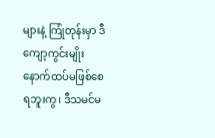များနဲ့ ကြုံတုန်းမှာ ဒီကျော့ကွင်းမျိုး နောက်ထပ်မဖြစ်စေရဘူးကွ၊ ဒီသမင်မ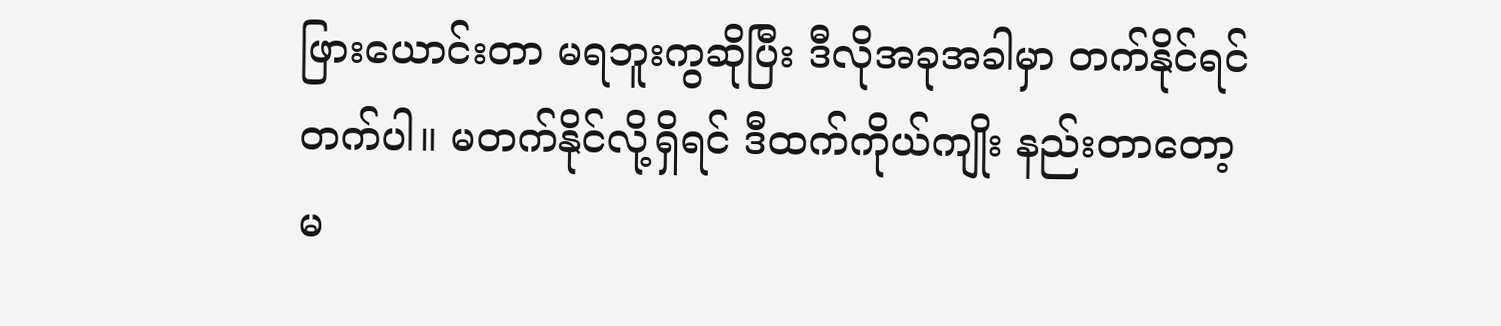ဖြားယောင်းတာ မရဘူးကွဆိုပြီး ဒီလိုအခုအခါမှာ တက်နိုင်ရင်တက်ပါ။ မတက်နိုင်လို့ရှိရင် ဒီထက်ကိုယ်ကျိုး နည်းတာတော့ မ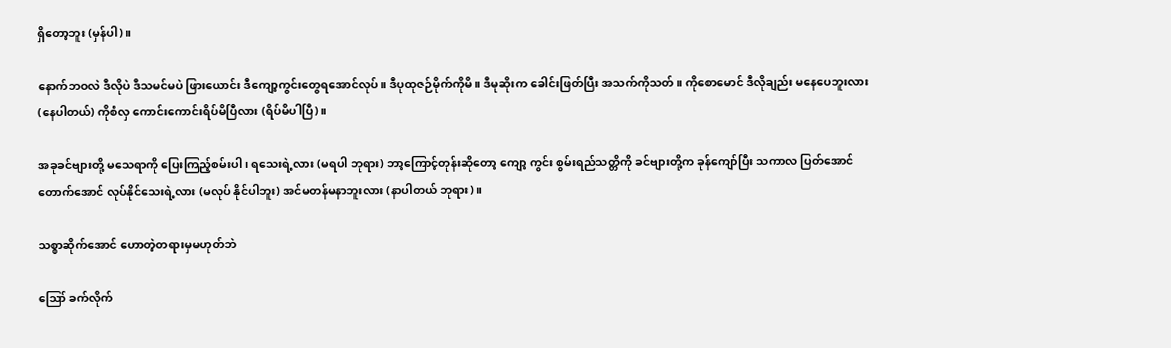ရှိတော့ဘူး (မှန်ပါ)။

နောက်ဘဝလဲ ဒီလိုပဲ ဒီသမင်မပဲ ဖြားယောင်း ဒီကျော့ကွင်းတွေရအောင်လုပ်။ ဒီပုထုဇဉ်မိုက်ကိုမိ။ ဒီမုဆိုးက ခေါင်းဖြတ်ပြီး အသက်ကိုသတ်။ ကိုစောမောင် ဒီလိုချည်း မနေပေဘူးလား (နေပါတယ်) ကိုစံလှ ကောင်းကောင်းရိပ်မိပြီလား (ရိပ်မိပါပြီ)။

အခုခင်ဗျားတို့ မသေရာကို ပြေးကြည့်စမ်းပါ၊ ရသေးရဲ့လား (မရပါ ဘုရား) ဘာ့ကြောင့်တုန်းဆိုတော့ ကျော့ ကွင်း စွမ်းရည်သတ္တိကို ခင်ဗျားတို့က ခုန်ကျော်ပြီး သကာလ ပြတ်အောင် တောက်အောင် လုပ်နိုင်သေးရဲ့လား (မလုပ် နိုင်ပါဘူး) အင်မတန်မနာဘူးလား (နာပါတယ် ဘုရား)။

သစ္စာဆိုက်အောင် ဟောတဲ့တရားမှမဟုတ်ဘဲ

ဪ ခက်လိုက်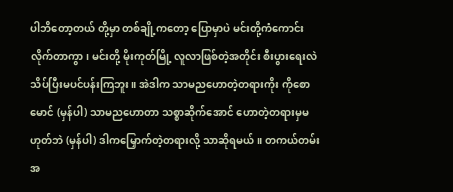ပါဘိတော့တယ် တို့မှာ တစ်ချို့ကတော့ ပြောမှာပဲ မင်းတို့ကံကောင်းလိုက်တာကွာ၊ မင်းတို့ မိုးကုတ်မြို့ လူလာဖြစ်တဲ့အတိုင်း စီးပွားရေးလဲ သိပ်ပြီးမပင်ပန်းကြဘူး။ အဲဒါက သာမညဟောတဲ့တရားကိုး ကိုစော မောင် (မှန်ပါ) သာမညဟောတာ သစ္စာဆိုက်အောင် ဟောတဲ့တရားမှမဟုတ်ဘဲ (မှန်ပါ) ဒါကမြှောက်တဲ့တရားလို့ သာဆိုရမယ်။ တကယ်တမ်း အ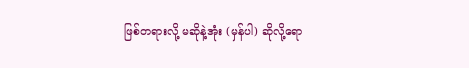ဖြစ်တရားလို့ မဆိုနဲ့အုံး (မှန်ပါ) ဆိုလို့ရော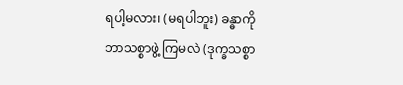ရပါ့မလား၊ (မရပါဘူး) ခန္ဓာကိုဘာသစ္စာဖွဲ့ ကြမလဲ (ဒုက္ခသစ္စာ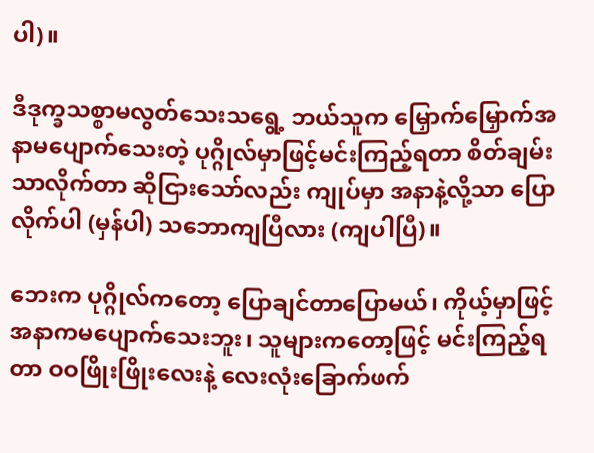ပါ)။

ဒီဒုက္ခသစ္စာမလွတ်သေးသရွေ့ ဘယ်သူက မြှောက်မြှောက်အနာမပျောက်သေးတဲ့ ပုဂ္ဂိုလ်မှာဖြင့်မင်းကြည့်ရတာ စိတ်ချမ်းသာလိုက်တာ ဆိုငြားသော်လည်း ကျုပ်မှာ အနာနဲ့လို့သာ ပြောလိုက်ပါ (မှန်ပါ) သဘောကျပြီလား (ကျပါပြီ)။

ဘေးက ပုဂ္ဂိုလ်ကတော့ ပြောချင်တာပြောမယ်၊ ကိုယ့်မှာဖြင့် အနာကမပျောက်သေးဘူး၊ သူများကတော့ဖြင့် မင်းကြည့်ရတာ ဝဝဖြိုးဖြိုးလေးနဲ့ လေးလုံးခြောက်ဖက်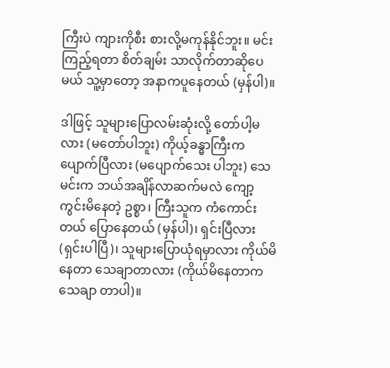ကြီးပဲ ကျားကိုစီး စားလို့မကုန်နိုင်ဘူး။ မင်းကြည့်ရတာ စိတ်ချမ်း သာလိုက်တာဆိုပေမယ် သူ့မှာတော့ အနာကပူနေတယ် (မှန်ပါ)။

ဒါဖြင့် သူများပြောလမ်းဆုံးလို့ တော်ပါ့မလား (မတော်ပါဘူး) ကိုယ့်ခန္ဓာကြီးက ပျောက်ပြီလား (မပျောက်သေး ပါဘူး) သေမင်းက ဘယ်အချိန်လာဆက်မလဲ ကျော့ကွင်းမိနေတဲ့ ဥစ္စာ၊ ကြီးသူက ကံကောင်းတယ် ပြောနေတယ် (မှန်ပါ)၊ ရှင်းပြီလား (ရှင်းပါပြီ)၊ သူများပြောယုံရမှာလား ကိုယ်မိနေတာ သေချာတာလား (ကိုယ်မိနေတာက သေချာ တာပါ)။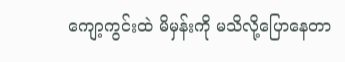ကျော့ကွင်းထဲ မိမှန်းကို မသိလို့ပြောနေတာ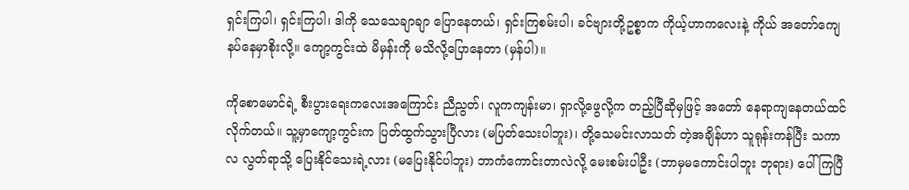ရှင်းကြပါ၊ ရှင်းကြပါ၊ ဒါကို သေသေချာချာ ပြောနေတယ်၊ ရှင်းကြစမ်းပါ၊ ခင်ဗျားတို့ဥစ္စာက ကိုယ့်ဟာကလေးနဲ့ ကိုယ် အတော်ကျေနပ်နေမှာစိုးလို့။ ကျော့ကွင်းထဲ မိမှန်းကို မသိလို့ပြောနေတာ (မှန်ပါ)။

ကိုစောမောင်ရဲ့ စီးပွားရေးကလေးအကြောင်း ညီညွတ်၊ လူကကျန်းမာ၊ ရှာလို့ဖွေလို့က တည့်ပြီဆိုမှဖြင့် အတော် နေရာကျနေတယ်ထင်လိုက်တယ်။ သူ့မှာကျော့ကွင်းက ပြတ်ထွက်သွားပြီလား (မပြတ်သေးပါဘူး)၊ တို့သေမင်းလာသတ် တဲ့အချိန်ဟာ သူရုန်းကန်ပြီး သကာလ လွတ်ရာသို့ ပြေးနိုင်သေးရဲ့လား (မပြေးနိုင်ပါဘူး) ဘာကံကောင်းတာလဲလို့ မေးစမ်းပါဦး (ဘာမှမကောင်းပါဘူး ဘုရား) ပေါ်ကြပြီ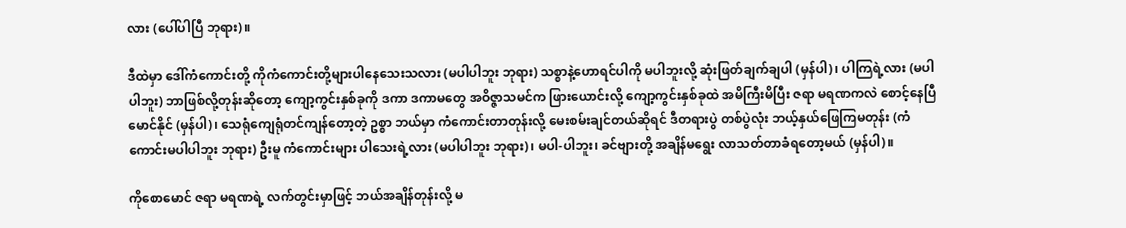လား (ပေါ်ပါပြီ ဘုရား)။

ဒီထဲမှာ ဒေါ်ကံကောင်းတို့ ကိုကံကောင်းတို့များပါနေသေးသလား (မပါပါဘူး ဘုရား) သစ္စာနဲ့ဟောရင်ပါကို မပါဘူးလို့ ဆုံးဖြတ်ချက်ချပါ (မှန်ပါ)၊ ပါကြရဲ့လား (မပါပါဘူး) ဘာဖြစ်လို့တုန်းဆိုတော့ ကျော့ကွင်းနှစ်ခုကို ဒကာ ဒကာမတွေ အဝိဇ္ဇာသမင်က ဖြားယောင်းလို့ ကျော့ကွင်းနှစ်ခုထဲ အမိကြီးမိပြီး ဇရာ မရဏကလဲ စောင့်နေပြီမောင်နိုင် (မှန်ပါ)၊ သေရုံကျေရုံတင်ကျန်တော့တဲ့ ဥစ္စာ ဘယ်မှာ ကံကောင်းတာတုန်းလို့ မေးစမ်းချင်တယ်ဆိုရင် ဒီတရားပွဲ တစ်ပွဲလုံး ဘယ့်နှယ်ဖြေကြမတုန်း (ကံကောင်းမပါပါဘူး ဘုရား) ဦးမူ ကံကောင်းများ ပါသေးရဲ့လား (မပါပါဘူး ဘုရား)၊ မပါ-ပါဘူး၊ ခင်ဗျားတို့ အချိန်မရွေး လာသတ်တာခံရတော့မယ် (မှန်ပါ)။

ကိုစောမောင် ဇရာ မရဏရဲ့ လက်တွင်းမှာဖြင့် ဘယ်အချိန်တုန်းလို့ မ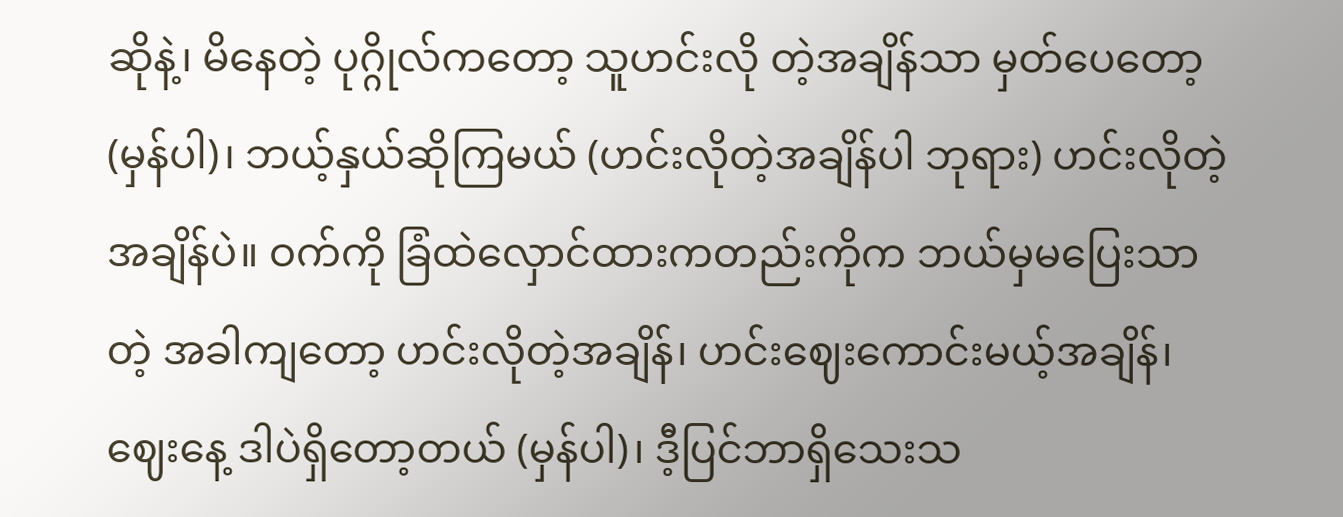ဆိုနဲ့၊ မိနေတဲ့ ပုဂ္ဂိုလ်ကတော့ သူဟင်းလို တဲ့အချိန်သာ မှတ်ပေတော့ (မှန်ပါ)၊ ဘယ့်နှယ်ဆိုကြမယ် (ဟင်းလိုတဲ့အချိန်ပါ ဘုရား) ဟင်းလိုတဲ့အချိန်ပဲ။ ဝက်ကို ခြံထဲလှောင်ထားကတည်းကိုက ဘယ်မှမပြေးသာတဲ့ အခါကျတော့ ဟင်းလိုတဲ့အချိန်၊ ဟင်းဈေးကောင်းမယ့်အချိန်၊ ဈေးနေ့ ဒါပဲရှိတော့တယ် (မှန်ပါ)၊ ဒီ့ပြင်ဘာရှိသေးသ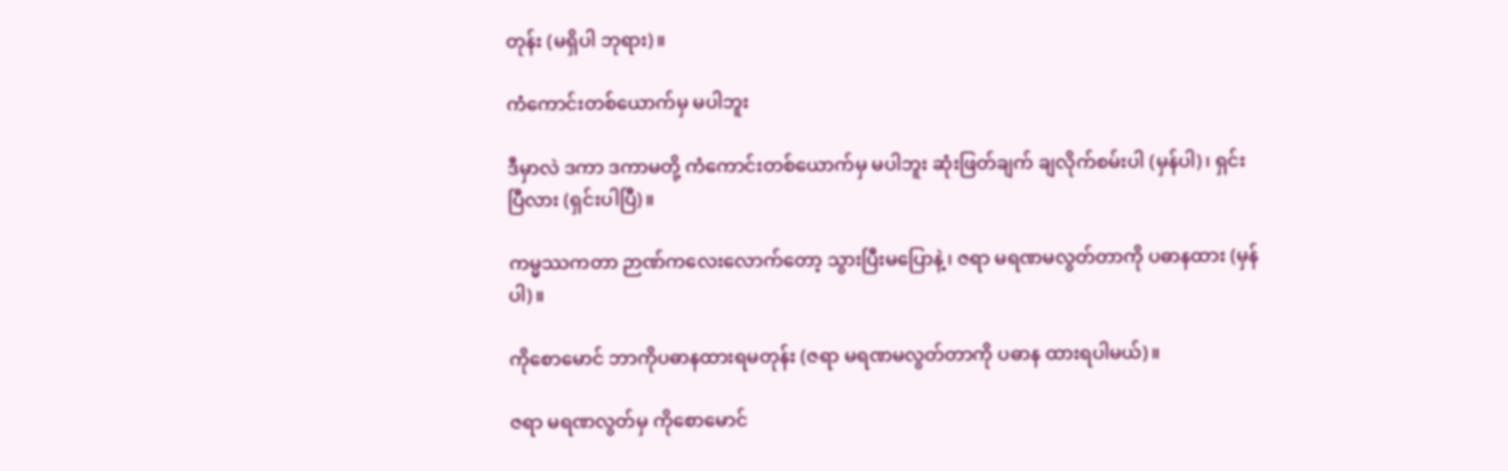တုန်း (မရှိပါ ဘုရား)။

ကံကောင်းတစ်ယောက်မှ မပါဘူး

ဒီမှာလဲ ဒကာ ဒကာမတို့ ကံကောင်းတစ်ယောက်မှ မပါဘူး ဆုံးဖြတ်ချက် ချလိုက်စမ်းပါ (မှန်ပါ)၊ ရှင်းပြီလား (ရှင်းပါပြီ)။

ကမ္မဿကတာ ဉာဏ်ကလေးလောက်တော့ သွားပြီးမပြောနဲ့၊ ဇရာ မရဏမလွတ်တာကို ပဓာနထား (မှန်ပါ)။

ကိုစောမောင် ဘာကိုပဓာနထားရမတုန်း (ဇရာ မရဏမလွတ်တာကို ပဓာန ထားရပါမယ်)။

ဇရာ မရဏလွတ်မှ ကိုစောမောင်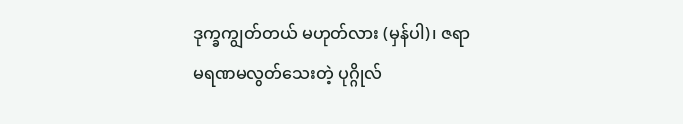ဒုက္ခကျွတ်တယ် မဟုတ်လား (မှန်ပါ)၊ ဇရာ မရဏမလွတ်သေးတဲ့ ပုဂ္ဂိုလ်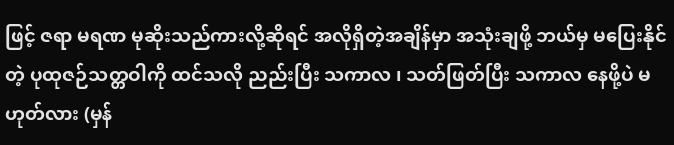ဖြင့် ဇရာ မရဏ မုဆိုးသည်ကားလို့ဆိုရင် အလိုရှိတဲ့အချိန်မှာ အသုံးချဖို့ ဘယ်မှ မပြေးနိုင်တဲ့ ပုထုဇဉ်သတ္တဝါကို ထင်သလို ညည်းပြီး သကာလ ၊ သတ်ဖြတ်ပြီး သကာလ နေဖို့ပဲ မဟုတ်လား (မှန်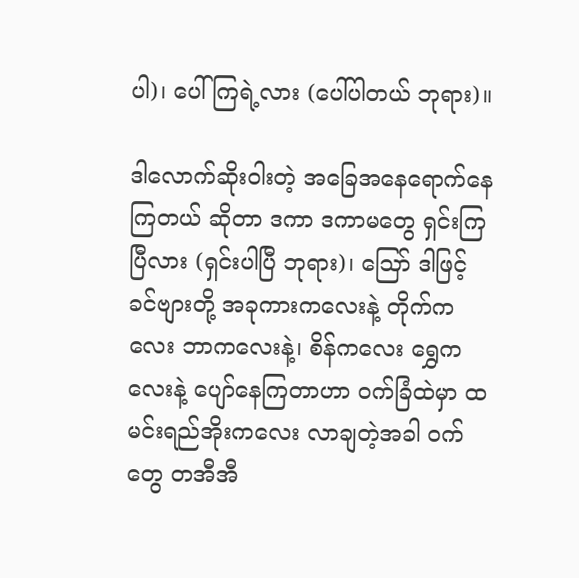ပါ)၊ ပေါ်ကြရဲ့လား (ပေါ်ပါတယ် ဘုရား)။

ဒါလောက်ဆိုးဝါးတဲ့ အခြေအနေရောက်နေကြတယ် ဆိုတာ ဒကာ ဒကာမတွေ ရှင်းကြပြီလား (ရှင်းပါပြီ ဘုရား)၊ ဪ ဒါဖြင့် ခင်ဗျားတို့ အခုကားကလေးနဲ့ တိုက်ကလေး ဘာကလေးနဲ့၊ စိန်ကလေး ရွှေကလေးနဲ့ ပျော်နေကြတာဟာ ဝက်ခြံထဲမှာ ထမင်းရည်အိုးကလေး လာချတဲ့အခါ ဝက်တွေ တအီအီ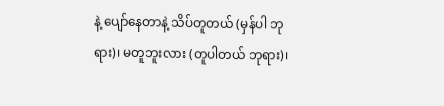နဲ့ ပျော်နေတာနဲ့ သိပ်တူတယ် (မှန်ပါ ဘုရား)၊ မတူဘူးလား (တူပါတယ် ဘုရား)၊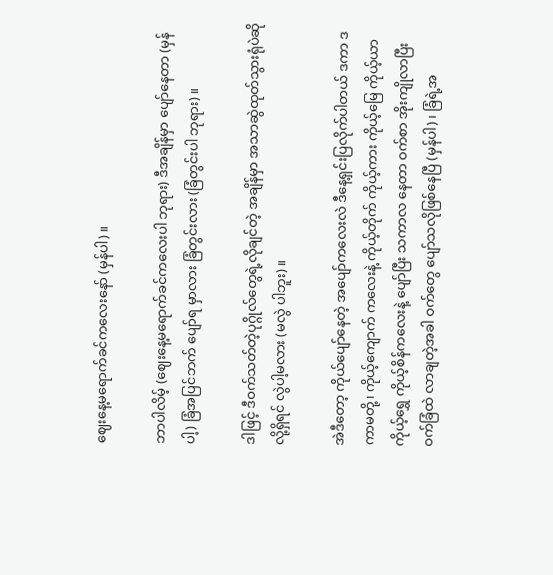ဈေးနေ့မရောက်ခင်ကလေးနော် (မှန်ပါ)။

ဘာပါလိမ့် (ဈေးနေ့မရောက်ခင်ကလေးပါ ဘုရား) ဒီအချိန်မှာ ပျော်နေတာ (မှန်ပါ့) ခြံအပြင်ဘက် ပျော်ရ မှာလား ခြံတွင်းလား (ခြံတွင်းပါ ဘုရား)။

ဒါဖြင့် ဒီဝက်သတ်တဲ့ပုဂ္ဂိုလ်တွေရဲ့လိုချင်တဲ့ အချိန်မှာ အသာဆွဲထုတ်သွားရုံပဲဆိုလို့ရှိရင် လွဲပါ့မလား (မလွဲ ပါဘူး)။

အဲဒီတော့ ကိုယ်ပျော်နေတဲ့ အပျော်ကလေးလဲ ဒီနေ့ရှင်းပြလိုက်ပါတယ် ဒကာ ဒကာမတို့၊ ကိုယ့်ကျောက် ကလေးနဲ့ ကိုယ့်တိုက် ကိုယ့်ကား ကိုယ့်မြေ ကိုယ့်ယာ ကိုယ့်ရွှေ ကိုယ့်စိန်ကလေးနဲ့ ပျော်ပြီး သကာလ နေတာ ဝက်စာ အိုးကျိုလာပြီး ဝက်ခြံထဲ လာချတဲ့အခါ ဝက်တွေ ပျော်သလိုဖြစ်နေပြီ (မှန်ပါ)၊ ခြံရဲ့အ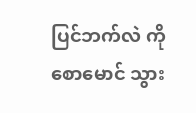ပြင်ဘက်လဲ ကိုစောမောင် သွား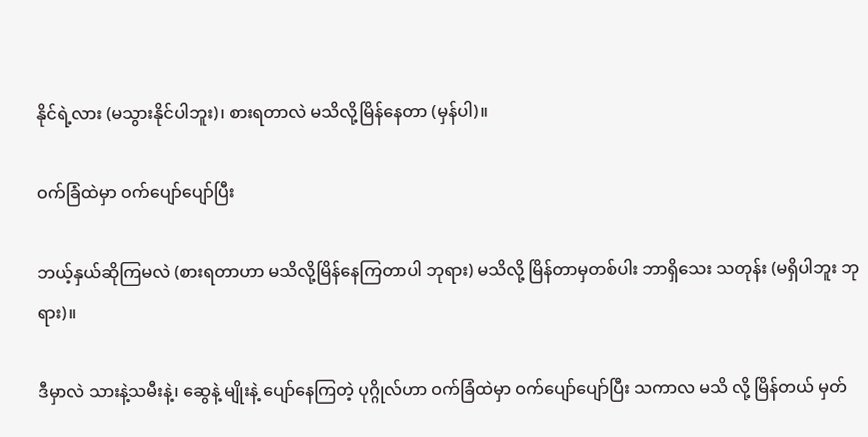နိုင်ရဲ့လား (မသွားနိုင်ပါဘူး)၊ စားရတာလဲ မသိလို့မြိန်နေတာ (မှန်ပါ)။

ဝက်ခြံထဲမှာ ဝက်ပျော်ပျော်ပြီး

ဘယ့်နှယ်ဆိုကြမလဲ (စားရတာဟာ မသိလို့မြိန်နေကြတာပါ ဘုရား) မသိလို့ မြိန်တာမှတစ်ပါး ဘာရှိသေး သတုန်း (မရှိပါဘူး ဘုရား)။

ဒီမှာလဲ သားနဲ့သမီးနဲ့၊ ဆွေနဲ့ မျိုးနဲ့ ပျော်နေကြတဲ့ ပုဂ္ဂိုလ်ဟာ ဝက်ခြံထဲမှာ ဝက်ပျော်ပျော်ပြီး သကာလ မသိ လို့ မြိန်တယ် မှတ်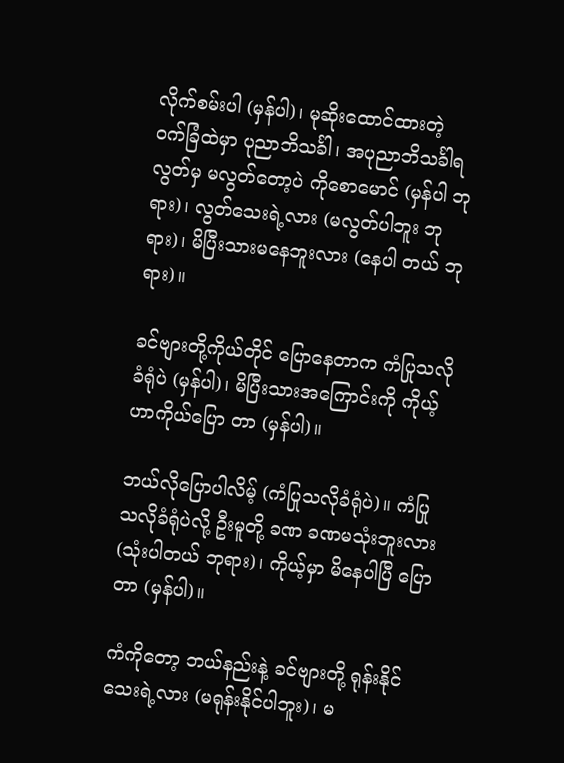လိုက်စမ်းပါ (မှန်ပါ)၊ မုဆိုးထောင်ထားတဲ့ ဝက်ခြံထဲမှာ ပုညာဘိသင်္ခါ၊ အပုညာဘိသင်္ခါရ လွတ်မှ မလွတ်တော့ပဲ ကိုစောမောင် (မှန်ပါ ဘုရား)၊ လွတ်သေးရဲ့လား (မလွတ်ပါဘူး ဘုရား)၊ မိပြီးသားမနေဘူးလား (နေပါ တယ် ဘုရား)။

ခင်ဗျားတို့ကိုယ်တိုင် ပြောနေတာက ကံပြုသလို ခံရုံပဲ (မှန်ပါ)၊ မိပြီးသားအကြောင်းကို ကိုယ့်ဟာကိုယ်ပြော တာ (မှန်ပါ)။

ဘယ်လိုပြောပါလိမ့် (ကံပြုသလိုခံရုံပဲ)။ ကံပြုသလိုခံရုံပဲလို့ ဦးမူတို့ ခဏ ခဏမသုံးဘူးလား (သုံးပါတယ် ဘုရား)၊ ကိုယ့်မှာ မိနေပါပြီ ပြောတာ (မှန်ပါ)။

ကံကိုတော့ ဘယ်နည်းနဲ့ ခင်ဗျားတို့ ရုန်းနိုင်သေးရဲ့လား (မရုန်းနိုင်ပါဘူး)၊ မ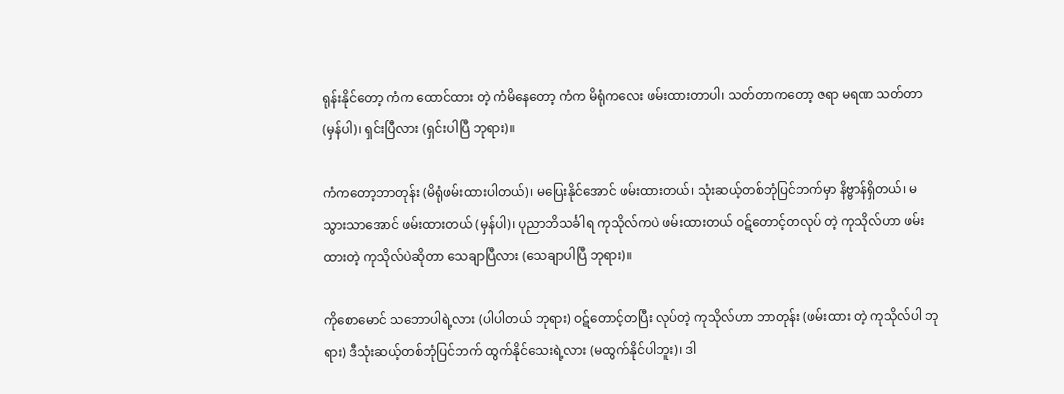ရုန်းနိုင်တော့ ကံက ထောင်ထား တဲ့ ကံမိနေတော့ ကံက မိရုံကလေး ဖမ်းထားတာပါ၊ သတ်တာကတော့ ဇရာ မရဏ သတ်တာ (မှန်ပါ)၊ ရှင်းပြီလား (ရှင်းပါပြီ ဘုရား)။

ကံကတော့ဘာတုန်း (မိရုံဖမ်းထားပါတယ်)၊ မပြေးနိုင်အောင် ဖမ်းထားတယ်၊ သုံးဆယ့်တစ်ဘုံပြင်ဘက်မှာ နိဗ္ဗာန်ရှိတယ်၊ မသွားသာအောင် ဖမ်းထားတယ် (မှန်ပါ)၊ ပုညာဘိသင်္ခါရ ကုသိုလ်ကပဲ ဖမ်းထားတယ် ဝဋ်တောင့်တလုပ် တဲ့ ကုသိုလ်ဟာ ဖမ်းထားတဲ့ ကုသိုလ်ပဲဆိုတာ သေချာပြီလား (သေချာပါပြီ ဘုရား)။

ကိုစောမောင် သဘောပါရဲ့လား (ပါပါတယ် ဘုရား) ဝဋ်တောင့်တပြီး လုပ်တဲ့ ကုသိုလ်ဟာ ဘာတုန်း (ဖမ်းထား တဲ့ ကုသိုလ်ပါ ဘုရား) ဒီသုံးဆယ့်တစ်ဘုံပြင်ဘက် ထွက်နိုင်သေးရဲ့လား (မထွက်နိုင်ပါဘူး)၊ ဒါ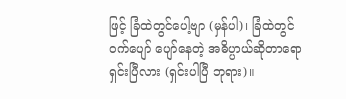ဖြင့် ခြံထဲတွင်ပေါ့ဗျာ (မှန်ပါ)၊ ခြံထဲတွင် ဝက်ပျော် ပျော်နေတဲ့ အဓိပ္ပာယ်ဆိုတာရော ရှင်းပြီလား (ရှင်းပါပြီ ဘုရား)။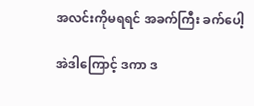အလင်းကိုမရရင် အခက်ကြီး ခက်ပေါ့

အဲဒါကြောင့် ဒကာ ဒ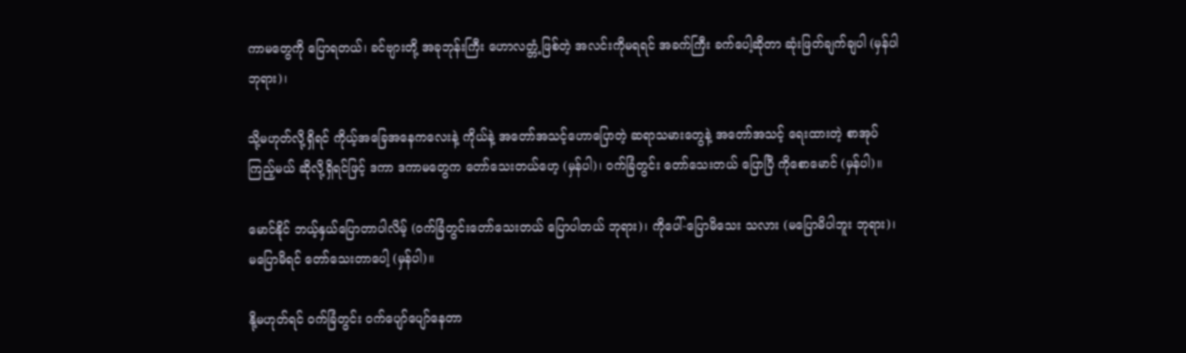ကာမတွေကို ပြောရတယ်၊ ခင်ဗျားတို့ အခုဘုန်းကြီး ဟောလတ္တံ့ဖြစ်တဲ့ အလင်းကိုမရရင် အခက်ကြီး ခက်ပေါ့ဆိုတာ ဆုံးဖြတ်ချက်ချပါ (မှန်ပါ ဘုရား)၊

သို့မဟုတ်လို့ရှိရင် ကိုယ့်အခြေအနေကလေးနဲ့ ကိုယ်နဲ့ အတော်အသင့်ဟောပြောတဲ့ ဆရာသမားတွေနဲ့ အတော်အသင့် ရေးထားတဲ့ စာအုပ်ကြည့်မယ် ဆိုလို့ရှိရင်ဖြင့် ဒကာ ဒကာမတွေက တော်သေးတယ်ဟေ့ (မှန်ပါ)၊ ဝက်ခြံတွင်း တော်သေးတယ် ပြောပြီ ကိုစောမောင် (မှန်ပါ)။

မောင်နိုင် ဘယ့်နှယ်ပြောတာပါလိမ့် (ဝက်ခြံတွင်းတော်သေးတယ် ပြောပါတယ် ဘုရား)၊ ကိုပေါ်-ပြောမိသေး သလား (မပြောမိပါဘူး ဘုရား)၊ မပြောမိရင် တော်သေးတာပေါ့ (မှန်ပါ)။

နို့မဟုတ်ရင် ဝက်ခြံတွင်း ဝက်ပျော်ပျော်နေတာ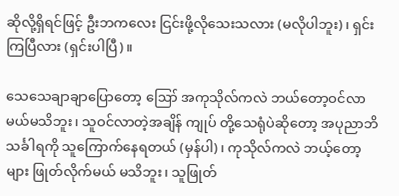ဆိုလို့ရှိရင်ဖြင့် ဦးဘကလေး ငြင်းဖို့လိုသေးသလား (မလိုပါဘူး)၊ ရှင်းကြပြီလား (ရှင်းပါပြီ)။

သေသေချာချာပြောတော့ ဪ အကုသိုလ်ကလဲ ဘယ်တော့ဝင်လာမယ်မသိဘူး၊ သူဝင်လာတဲ့အချိန် ကျုပ် တို့သေရုံပဲဆိုတော့ အပုညာဘိသင်္ခါရကို သူကြောက်နေရတယ် (မှန်ပါ)၊ ကုသိုလ်ကလဲ ဘယ့်တော့များ ဖြုတ်လိုက်မယ် မသိဘူး၊ သူဖြုတ်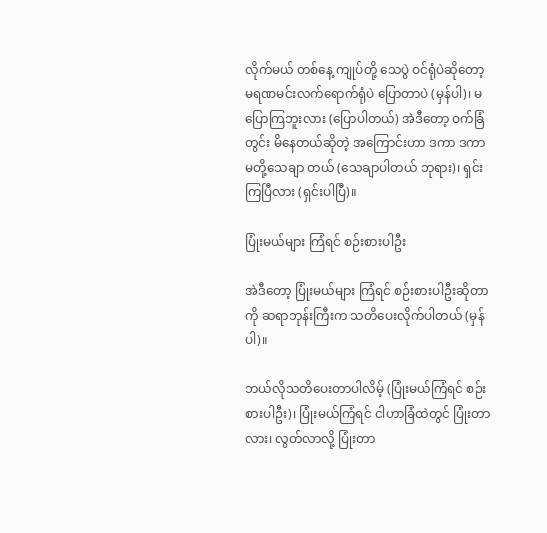လိုက်မယ် တစ်နေ့ ကျုပ်တို့ သေပွဲ ဝင်ရုံပဲဆိုတော့ မရဏမင်းလက်ရောက်ရုံပဲ ပြောတာပဲ (မှန်ပါ)၊ မပြောကြဘူးလား (ပြောပါတယ်) အဲဒီတော့ ဝက်ခြံတွင်း မိနေတယ်ဆိုတဲ့ အကြောင်းဟာ ဒကာ ဒကာမတို့သေချာ တယ် (သေချာပါတယ် ဘုရား)၊ ရှင်းကြပြီလား (ရှင်းပါပြီ)။

ပြုံးမယ်များ ကြံရင် စဉ်းစားပါဦး

အဲဒီတော့ ပြုံးမယ်များ ကြံရင် စဉ်းစားပါဦးဆိုတာကို ဆရာဘုန်းကြီးက သတိပေးလိုက်ပါတယ် (မှန်ပါ)။

ဘယ်လိုသတိပေးတာပါလိမ့် (ပြုံးမယ်ကြံရင် စဉ်းစားပါဦး)၊ ပြုံးမယ်ကြံရင် ငါဟာခြံထဲတွင် ပြုံးတာလား၊ လွတ်လာလို့ ပြုံးတာ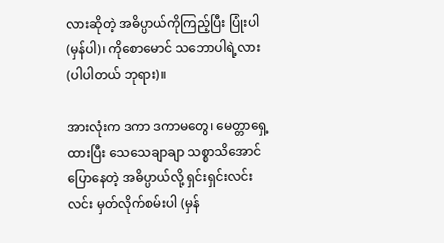လားဆိုတဲ့ အဓိပ္ပာယ်ကိုကြည့်ပြီး ပြုံးပါ (မှန်ပါ)၊ ကိုစောမောင် သဘောပါရဲ့လား (ပါပါတယ် ဘုရား)။

အားလုံးက ဒကာ ဒကာမတွေ၊ မေတ္တာရှေ့ထားပြီး သေသေချာချာ သစ္စာသိအောင် ပြောနေတဲ့ အဓိပ္ပာယ်လို့ ရှင်းရှင်းလင်းလင်း မှတ်လိုက်စမ်းပါ (မှန်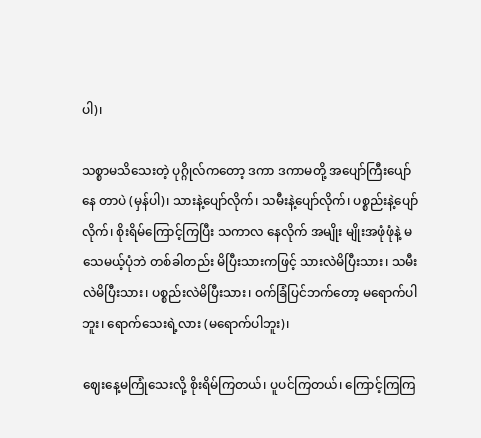ပါ)၊

သစ္စာမသိသေးတဲ့ ပုဂ္ဂိုလ်ကတော့ ဒကာ ဒကာမတို့ အပျော်ကြီးပျော်နေ တာပဲ (မှန်ပါ)၊ သားနဲ့ပျော်လိုက်၊ သမီးနဲ့ပျော်လိုက်၊ ပစ္စည်းနဲ့ပျော်လိုက်၊ စိုးရိမ်ကြောင့်ကြပြီး သကာလ နေလိုက် အမျိုး မျိုးအဖုံဖုံနဲ့ မသေမယ့်ပုံဘဲ တစ်ခါတည်း မိပြီးသားကဖြင့် သားလဲမိပြီးသား၊ သမီးလဲမိပြီးသား၊ ပစ္စည်းလဲမိပြီးသား၊ ဝက်ခြံပြင်ဘက်တော့ မရောက်ပါဘူး၊ ရောက်သေးရဲ့လား (မရောက်ပါဘူး)၊

ဈေးနေ့မကြုံသေးလို့ စိုးရိမ်ကြတယ်၊ ပူပင်ကြတယ်၊ ကြောင့်ကြကြ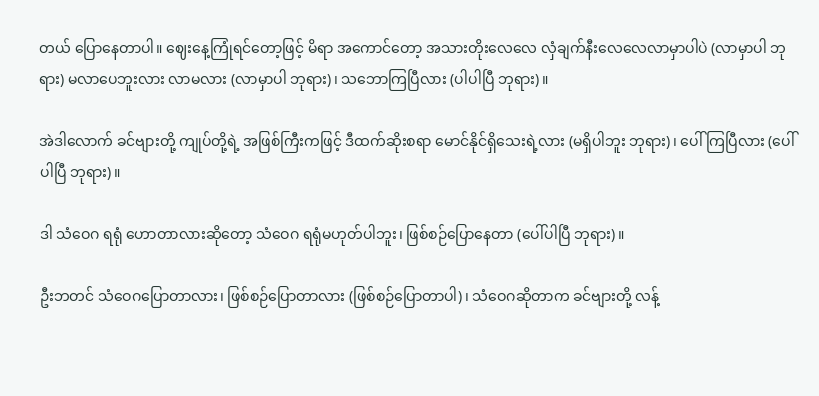တယ် ပြောနေတာပါ။ ဈေးနေ့ကြုံရင်တော့ဖြင့် မိရာ အကောင်တော့ အသားတိုးလေလေ လှံချက်နီးလေလေလာမှာပါပဲ (လာမှာပါ ဘုရား) မလာပေဘူးလား လာမလား (လာမှာပါ ဘုရား)၊ သဘောကြပြီလား (ပါပါပြီ ဘုရား)။

အဲဒါလောက် ခင်ဗျားတို့ ကျုပ်တို့ရဲ့ အဖြစ်ကြီးကဖြင့် ဒီထက်ဆိုးစရာ မောင်နိုင်ရှိသေးရဲ့လား (မရှိပါဘူး ဘုရား)၊ ပေါ်ကြပြီလား (ပေါ်ပါပြီ ဘုရား)။

ဒါ သံဝေဂ ရရုံ ဟောတာလားဆိုတော့ သံဝေဂ ရရုံမဟုတ်ပါဘူး၊ ဖြစ်စဉ်ပြောနေတာ (ပေါ်ပါပြီ ဘုရား)။

ဦးဘတင် သံဝေဂပြောတာလား၊ ဖြစ်စဉ်ပြောတာလား (ဖြစ်စဉ်ပြောတာပါ)၊ သံဝေဂဆိုတာက ခင်ဗျားတို့ လန့်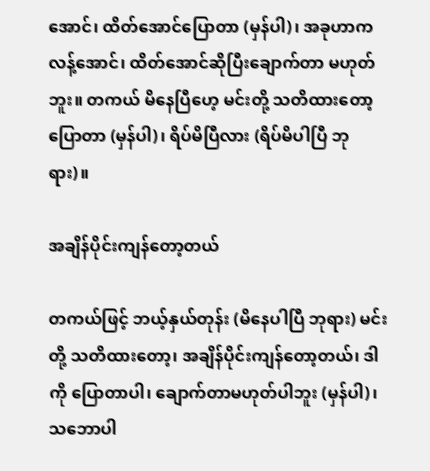အောင်၊ ထိတ်အောင်ပြောတာ (မှန်ပါ)၊ အခုဟာကလန့်အောင်၊ ထိတ်အောင်ဆိုပြီးချောက်တာ မဟုတ်ဘူး။ တကယ် မိနေပြီဟေ့ မင်းတို့ သတိထားတော့ ပြောတာ (မှန်ပါ)၊ ရိပ်မိပြီလား (ရိပ်မိပါပြီ ဘုရား)။

အချိန်ပိုင်းကျန်တော့တယ်

တကယ်ဖြင့် ဘယ့်နှယ်တုန်း (မိနေပါပြီ ဘုရား) မင်းတို့ သတိထားတော့၊ အချိန်ပိုင်းကျန်တော့တယ်၊ ဒါကို ပြောတာပါ၊ ချောက်တာမဟုတ်ပါဘူး (မှန်ပါ)၊ သဘောပါ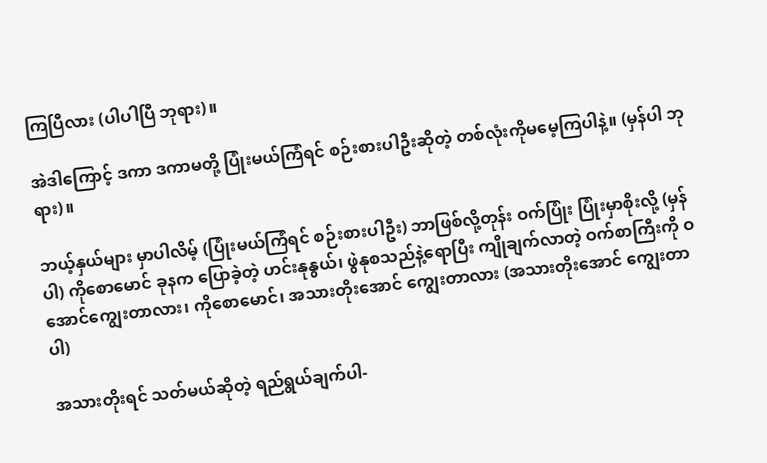ကြပြီလား (ပါပါပြီ ဘုရား)။

အဲဒါကြောင့် ဒကာ ဒကာမတို့ ပြုံးမယ်ကြံရင် စဉ်းစားပါဦးဆိုတဲ့ တစ်လုံးကိုမမေ့ကြပါနဲ့။ (မှန်ပါ ဘုရား)။

ဘယ့်နှယ်များ မှာပါလိမ့် (ပြုံးမယ်ကြံရင် စဉ်းစားပါဦး) ဘာဖြစ်လို့တုန်း ဝက်ပြုံး ပြုံးမှာစိုးလို့ (မှန်ပါ) ကိုစောမောင် ခုနက ပြောခဲ့တဲ့ ဟင်းနုနွယ်၊ ဖွဲနုစသည်နဲ့ရောပြီး ကျိုချက်လာတဲ့ ဝက်စာကြီးကို ဝအောင်ကျွေးတာလား၊ ကိုစောမောင်၊ အသားတိုးအောင် ကျွေးတာလား (အသားတိုးအောင် ကျွေးတာပါ)

အသားတိုးရင် သတ်မယ်ဆိုတဲ့ ရည်ရွယ်ချက်ပါ-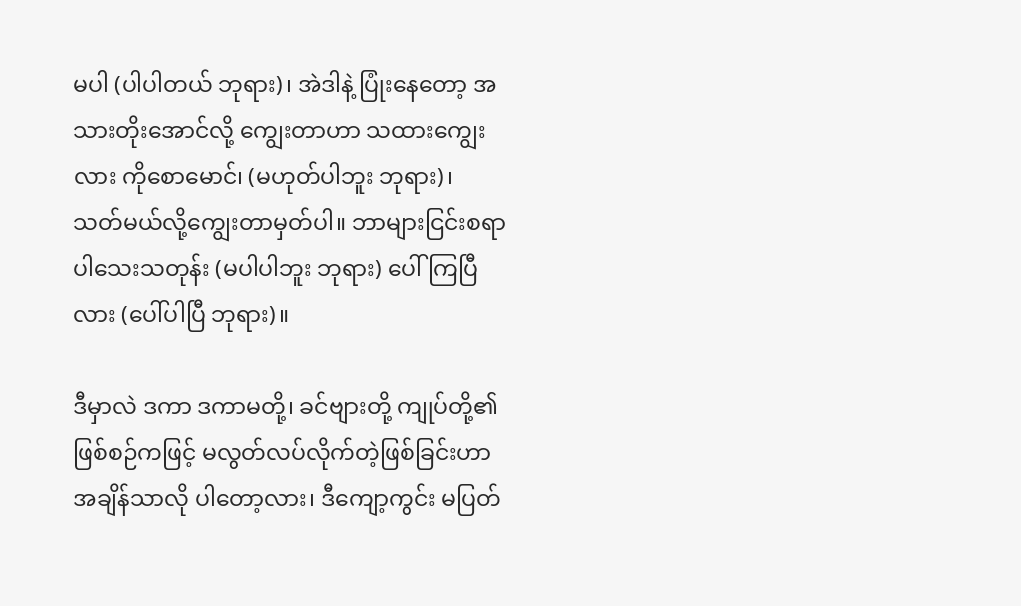မပါ (ပါပါတယ် ဘုရား)၊ အဲဒါနဲ့ ပြုံးနေတော့ အသားတိုးအောင်လို့ ကျွေးတာဟာ သထားကျွေးလား ကိုစောမောင်၊ (မဟုတ်ပါဘူး ဘုရား)၊ သတ်မယ်လို့ကျွေးတာမှတ်ပါ။ ဘာများငြင်းစရာပါသေးသတုန်း (မပါပါဘူး ဘုရား) ပေါ်ကြပြီလား (ပေါ်ပါပြီ ဘုရား)။

ဒီမှာလဲ ဒကာ ဒကာမတို့၊ ခင်ဗျားတို့ ကျုပ်တို့၏ ဖြစ်စဉ်ကဖြင့် မလွတ်လပ်လိုက်တဲ့ဖြစ်ခြင်းဟာ အချိန်သာလို ပါတော့လား၊ ဒီကျော့ကွင်း မပြတ်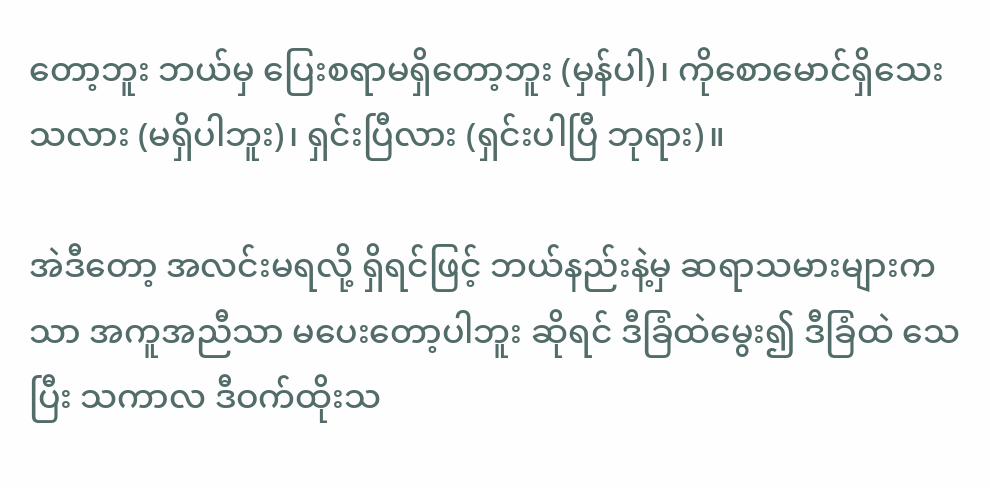တော့ဘူး ဘယ်မှ ပြေးစရာမရှိတော့ဘူး (မှန်ပါ)၊ ကိုစောမောင်ရှိသေးသလား (မရှိပါဘူး)၊ ရှင်းပြီလား (ရှင်းပါပြီ ဘုရား)။

အဲဒီတော့ အလင်းမရလို့ ရှိရင်ဖြင့် ဘယ်နည်းနဲ့မှ ဆရာသမားများကသာ အကူအညီသာ မပေးတော့ပါဘူး ဆိုရင် ဒီခြံထဲမွေး၍ ဒီခြံထဲ သေပြီး သကာလ ဒီဝက်ထိုးသ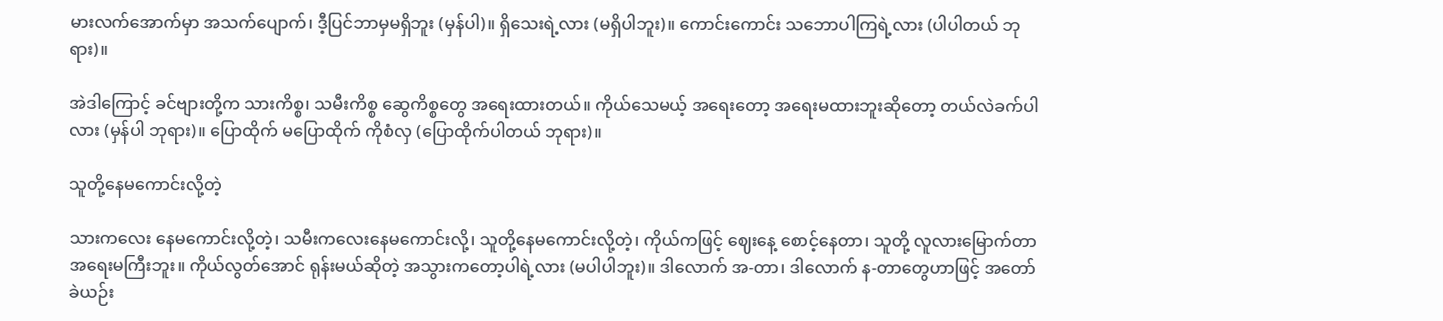မားလက်အောက်မှာ အသက်ပျောက်၊ ဒီ့ပြင်ဘာမှမရှိဘူး (မှန်ပါ)။ ရှိသေးရဲ့လား (မရှိပါဘူး)။ ကောင်းကောင်း သဘောပါကြရဲ့လား (ပါပါတယ် ဘုရား)။

အဲဒါကြောင့် ခင်ဗျားတို့က သားကိစ္စ၊ သမီးကိစ္စ ဆွေကိစ္စတွေ အရေးထားတယ်။ ကိုယ်သေမယ့် အရေးတော့ အရေးမထားဘူးဆိုတော့ တယ်လဲခက်ပါလား (မှန်ပါ ဘုရား)။ ပြောထိုက် မပြောထိုက် ကိုစံလှ (ပြောထိုက်ပါတယ် ဘုရား)။

သူတို့နေမကောင်းလို့တဲ့

သားကလေး နေမကောင်းလို့တဲ့၊ သမီးကလေးနေမကောင်းလို့၊ သူတို့နေမကောင်းလို့တဲ့၊ ကိုယ်ကဖြင့် ဈေးနေ့ စောင့်နေတာ၊ သူတို့ လူလားမြောက်တာ အရေးမကြီးဘူး။ ကိုယ်လွတ်အောင် ရုန်းမယ်ဆိုတဲ့ အသွားကတော့ပါရဲ့လား (မပါပါဘူး)။ ဒါလောက် အ-တာ၊ ဒါလောက် န-တာတွေဟာဖြင့် အတော်ခဲယဉ်း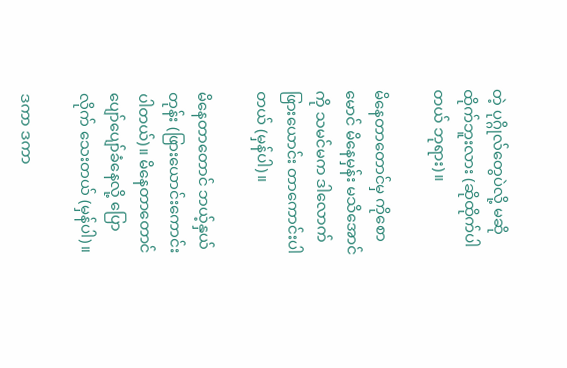တဲ့ ပုဂ္ဂိုလ်တွေပဲလို့ မဆိုထိုက်ဘူးလား (ဆိုထိုက်ပါတယ် ဘုရား)။

မိနေတာတောင်မှ ကိုစောမောင် မိနေမှန်း မသိအောင်ကို သမင်မက ဒါလောက်ဖြားယောင်း တာကောင်းပါတယ် (မှန်ပါ)။

မိနေတာတောင် ဘယ့်နှယ်တုန်း (ဖြားယောင်းကောင်းပါတယ်)။ မိနေတာတောင် ပျော်ပျော်ခံနေလို့ ပြောလိုက် သေးတယ် (မှန်ပါ)။

ဒကာ ဒကာ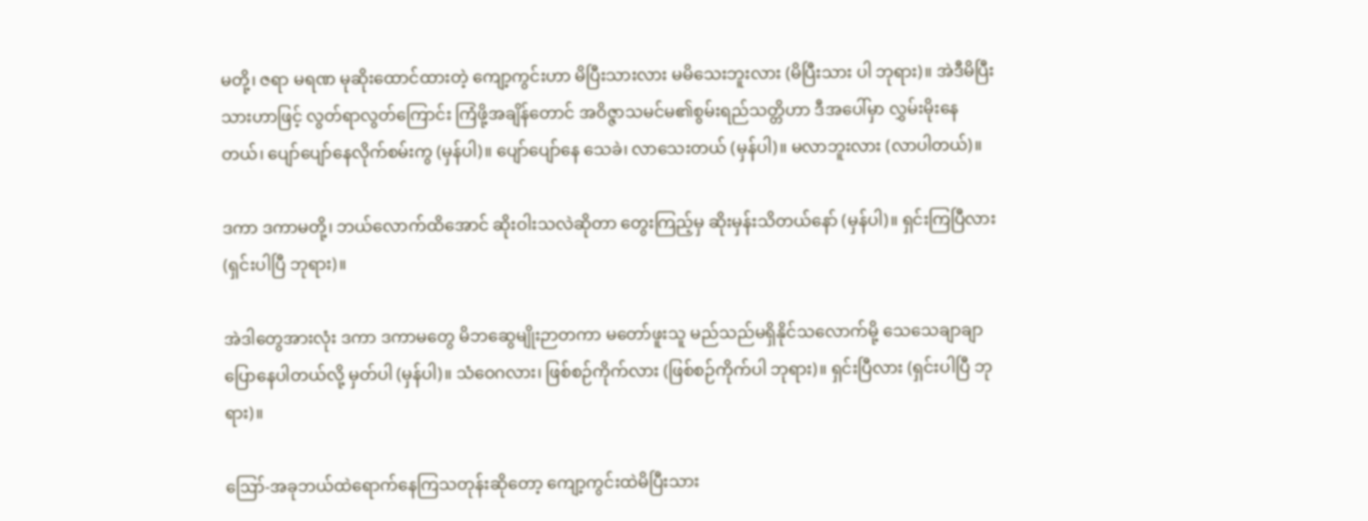မတို့၊ ဇရာ မရဏ မုဆိုးထောင်ထားတဲ့ ကျော့ကွင်းဟာ မိပြီးသားလား မမိသေးဘူးလား (မိပြီးသား ပါ ဘုရား)။ အဲဒီမိပြီးသားဟာဖြင့် လွတ်ရာလွတ်ကြောင်း ကြံဖို့အချိန်တောင် အဝိဇ္ဇာသမင်မ၏စွမ်းရည်သတ္တိဟာ ဒီအပေါ်မှာ လွှမ်းမိုးနေတယ်၊ ပျော်ပျော်နေလိုက်စမ်းကွ (မှန်ပါ)။ ပျော်ပျော်နေ သေခဲ၊ လာသေးတယ် (မှန်ပါ)။ မလာဘူးလား (လာပါတယ်)။

ဒကာ ဒကာမတို့၊ ဘယ်လောက်ထိအောင် ဆိုးဝါးသလဲဆိုတာ တွေးကြည့်မှ ဆိုးမှန်းသိတယ်နော် (မှန်ပါ)။ ရှင်းကြပြီလား (ရှင်းပါပြီ ဘုရား)။

အဲဒါတွေအားလုံး ဒကာ ဒကာမတွေ မိဘဆွေမျိုးဉာတကာ မတော်ဖူးသူ မည်သည်မရှိနိုင်သလောက်မို့ သေသေချာချာ ပြောနေပါတယ်လို့ မှတ်ပါ (မှန်ပါ)။ သံဝေဂလား၊ ဖြစ်စဉ်ကိုက်လား (ဖြစ်စဉ်ကိုက်ပါ ဘုရား)။ ရှင်းပြီလား (ရှင်းပါပြီ ဘုရား)။

ဪ-အခုဘယ်ထဲရောက်နေကြသတုန်းဆိုတော့ ကျော့ကွင်းထဲမိပြီးသား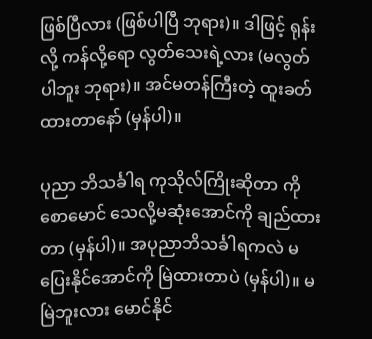ဖြစ်ပြီလား (ဖြစ်ပါပြီ ဘုရား)။ ဒါဖြင့် ရုန်းလို့ ကန်လို့ရော လွတ်သေးရဲ့လား (မလွတ်ပါဘူး ဘုရား)။ အင်မတန်ကြီးတဲ့ ထူးခတ်ထားတာနော် (မှန်ပါ)။

ပုညာ ဘိသင်္ခါရ ကုသိုလ်ကြိုးဆိုတာ ကိုစောမောင် သေလို့မဆုံးအောင်ကို ချည်ထားတာ (မှန်ပါ)။ အပုညာဘိသင်္ခါရကလဲ မပြေးနိုင်အောင်ကို မြဲထားတာပဲ (မှန်ပါ)။ မမြဲဘူးလား မောင်နိုင်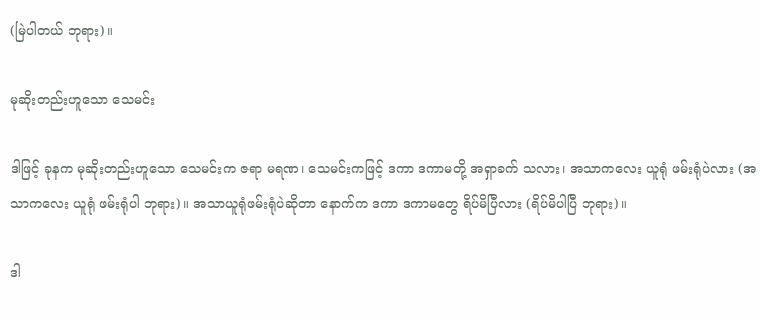(မြဲပါတယ် ဘုရား)။

မုဆိုးတည်းဟူသော သေမင်း

ဒါဖြင့် ခုနက မုဆိုးတည်းဟူသော သေမင်းက ဇရာ မရဏ၊ သေမင်းကဖြင့် ဒကာ ဒကာမတို့ အရှာခက် သလား၊ အသာကလေး ယူရုံ ဖမ်းရုံပဲလား (အသာကလေး ယူရုံ ဖမ်းရုံပါ ဘုရား)။ အသာယူရုံဖမ်းရုံပဲဆိုတာ နောက်က ဒကာ ဒကာမတွေ ရိပ်မိပြီလား (ရိပ်မိပါပြီ ဘုရား)။

ဒါ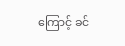ကြောင့် ခင်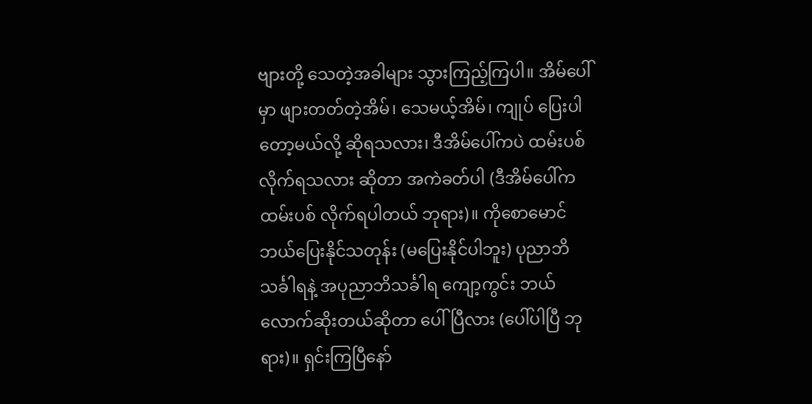ဗျားတို့ သေတဲ့အခါများ သွားကြည့်ကြပါ။ အိမ်ပေါ်မှာ ဖျားတတ်တဲ့အိမ်၊ သေမယ့်အိမ်၊ ကျုပ် ပြေးပါတော့မယ်လို့ ဆိုရသလား၊ ဒီအိမ်ပေါ်ကပဲ ထမ်းပစ်လိုက်ရသလား ဆိုတာ အကဲခတ်ပါ (ဒီအိမ်ပေါ်ကထမ်းပစ် လိုက်ရပါတယ် ဘုရား)။ ကိုစောမောင် ဘယ်ပြေးနိုင်သတုန်း (မပြေးနိုင်ပါဘူး) ပုညာဘိသင်္ခါရနဲ့ အပုညာဘိသင်္ခါရ ကျော့ကွင်း ဘယ်လောက်ဆိုးတယ်ဆိုတာ ပေါ်ပြီလား (ပေါ်ပါပြီ ဘုရား)။ ရှင်းကြပြီနော်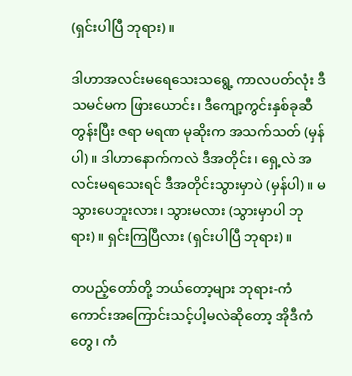(ရှင်းပါပြီ ဘုရား)။

ဒါဟာအလင်းမရေသေးသရွေ့ ကာလပတ်လုံး ဒီသမင်မက ဖြားယောင်း၊ ဒီကျော့ကွင်းနှစ်ခုဆီတွန်းပြီး ဇရာ မရဏ မုဆိုးက အသက်သတ် (မှန်ပါ)။ ဒါဟာနောက်ကလဲ ဒီအတိုင်း၊ ရှေ့လဲ အလင်းမရသေးရင် ဒီအတိုင်းသွားမှာပဲ (မှန်ပါ)။ မသွားပေဘူးလား၊ သွားမလား (သွားမှာပါ ဘုရား)။ ရှင်းကြပြီလား (ရှင်းပါပြီ ဘုရား)။

တပည့်တော်တို့ ဘယ်တော့များ ဘုရား-ကံကောင်းအကြောင်းသင့်ပါ့မလဲဆိုတော့ အိုဒီကံတွေ၊ ကံ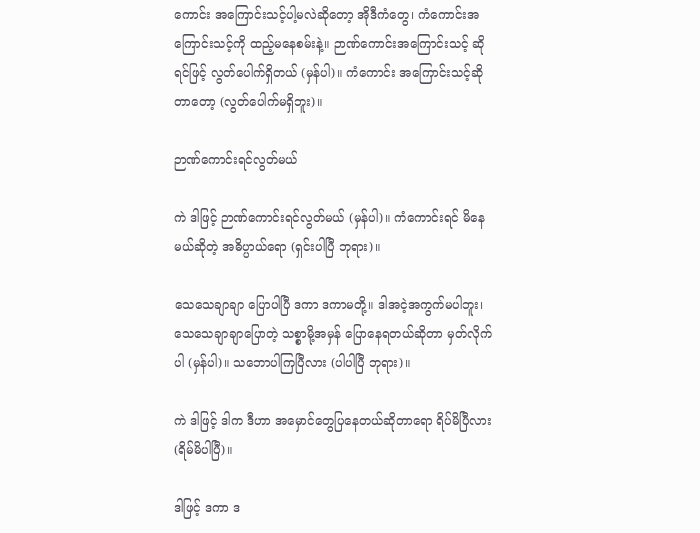ကောင်း အကြောင်းသင့်ပါ့မလဲဆိုတော့ အိုဒီကံတွေ၊ ကံကောင်းအကြောင်းသင့်ကို ထည့်မနေစမ်းနဲ့။ ဉာဏ်ကောင်းအကြောင်းသင့် ဆိုရင်ဖြင့် လွတ်ပေါက်ရှိတယ် (မှန်ပါ)။ ကံကောင်း အကြောင်းသင့်ဆိုတာတော့ (လွတ်ပေါက်မရှိဘူး)။

ဉာဏ်ကောင်းရင်လွတ်မယ်

ကဲ ဒါဖြင့် ဉာဏ်ကောင်းရင်လွတ်မယ် (မှန်ပါ)။ ကံကောင်းရင် မိနေမယ်ဆိုတဲ့ အဓိပ္ပာယ်ရော (ရှင်းပါပြီ ဘုရား)။

သေသေချာချာ ပြောပါပြီ ဒကာ ဒကာမတို့။ ဒါအငဲ့အကွက်မပါဘူး၊ သေသေချာချာပြောတဲ့ သစ္စာမို့အမှန် ပြောနေရတယ်ဆိုတာ မှတ်လိုက်ပါ (မှန်ပါ)။ သဘောပါကြပြီလား (ပါပါပြီ ဘုရား)။

ကဲ ဒါဖြင့် ဒါက ဒီဟာ အမှောင်တွေပြနေတယ်ဆိုတာရော ရိပ်မိပြီလား (ရိမ်မိပါပြီ)။

ဒါဖြင့် ဒကာ ဒ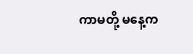ကာမတို့ မနေ့က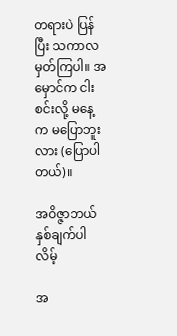တရားပဲ ပြန်ပြီး သကာလ မှတ်ကြပါ။ အမှောင်က ငါးစင်းလို့ မနေ့က မပြောဘူးလား (ပြောပါတယ်)။

အဝိဇ္ဇာဘယ်နှစ်ချက်ပါလိမ့်

အ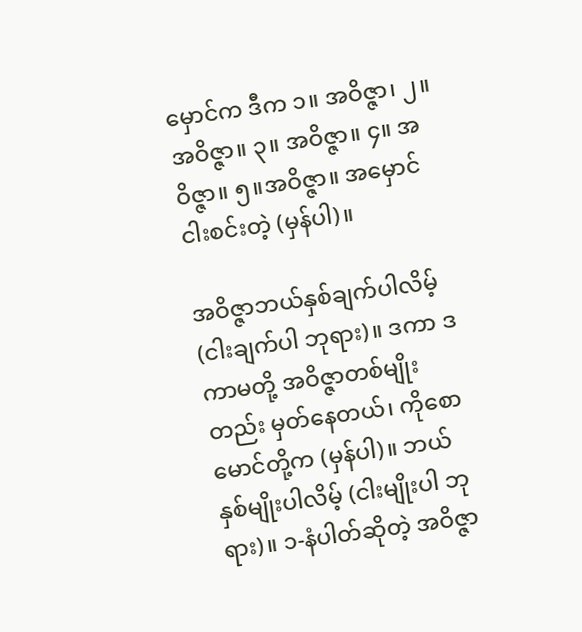မှောင်က ဒီက ၁။ အဝိဇ္ဇာ၊ ၂။ အဝိဇ္ဇာ။ ၃။ အဝိဇ္ဇာ။ ၄။ အဝိဇ္ဇာ။ ၅။အဝိဇ္ဇာ။ အမှောင် ငါးစင်းတဲ့ (မှန်ပါ)။

အဝိဇ္ဇာဘယ်နှစ်ချက်ပါလိမ့် (ငါးချက်ပါ ဘုရား)။ ဒကာ ဒကာမတို့ အဝိဇ္ဇာတစ်မျိုးတည်း မှတ်နေတယ်၊ ကိုစောမောင်တို့က (မှန်ပါ)။ ဘယ်နှစ်မျိုးပါလိမ့် (ငါးမျိုးပါ ဘုရား)။ ၁-နံပါတ်ဆိုတဲ့ အဝိဇ္ဇာ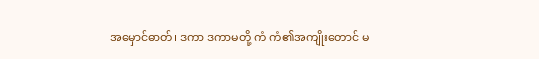အမှောင်ဓာတ်၊ ဒကာ ဒကာမတို့ ကံ ကံ၏အကျိုးတောင် မ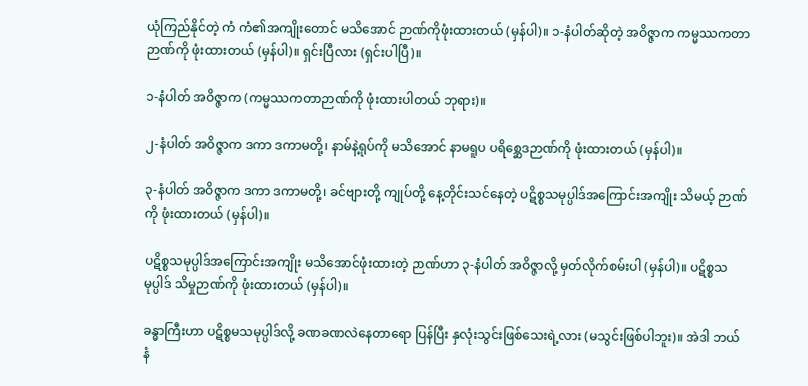ယုံကြည်နိုင်တဲ့ ကံ ကံ၏အကျိုးတောင် မသိအောင် ဉာဏ်ကိုဖုံးထားတယ် (မှန်ပါ)။ ၁-နံပါတ်ဆိုတဲ့ အဝိဇ္ဇာက ကမ္မဿကတာဉာဏ်ကို ဖုံးထားတယ် (မှန်ပါ)။ ရှင်းပြီလား (ရှင်းပါပြီ)။

၁-နံပါတ် အဝိဇ္ဇာက (ကမ္မဿကတာဉာဏ်ကို ဖုံးထားပါတယ် ဘုရား)။

၂-နံပါတ် အဝိဇ္ဇာက ဒကာ ဒကာမတို့၊ နာမ်နဲ့ရုပ်ကို မသိအောင် နာမရူပ ပရိစ္ဆေဒဉာဏ်ကို ဖုံးထားတယ် (မှန်ပါ)။

၃-နံပါတ် အဝိဇ္ဇာက ဒကာ ဒကာမတို့၊ ခင်ဗျားတို့ ကျုပ်တို့ နေ့တိုင်းသင်နေတဲ့ ပဋိစ္စသမုပ္ပါဒ်အကြောင်းအကျိုး သိမယ့် ဉာဏ်ကို ဖုံးထားတယ် (မှန်ပါ)။

ပဋိစ္စသမုပ္ပါဒ်အကြောင်းအကျိုး မသိအောင်ဖုံးထားတဲ့ ဉာဏ်ဟာ ၃-နံပါတ် အဝိဇ္ဇာလို့ မှတ်လိုက်စမ်းပါ (မှန်ပါ)။ ပဋိစ္စသမုပ္ပါဒ် သိမှုဉာဏ်ကို ဖုံးထားတယ် (မှန်ပါ)။

ခန္ဓာကြီးဟာ ပဋိစ္စမသမုပ္ပါဒ်လို့ ခဏခဏလဲနေတာရော ပြန်ပြီး နှလုံးသွင်းဖြစ်သေးရဲ့လား (မသွင်းဖြစ်ပါဘူး)။ အဲဒါ ဘယ်နံ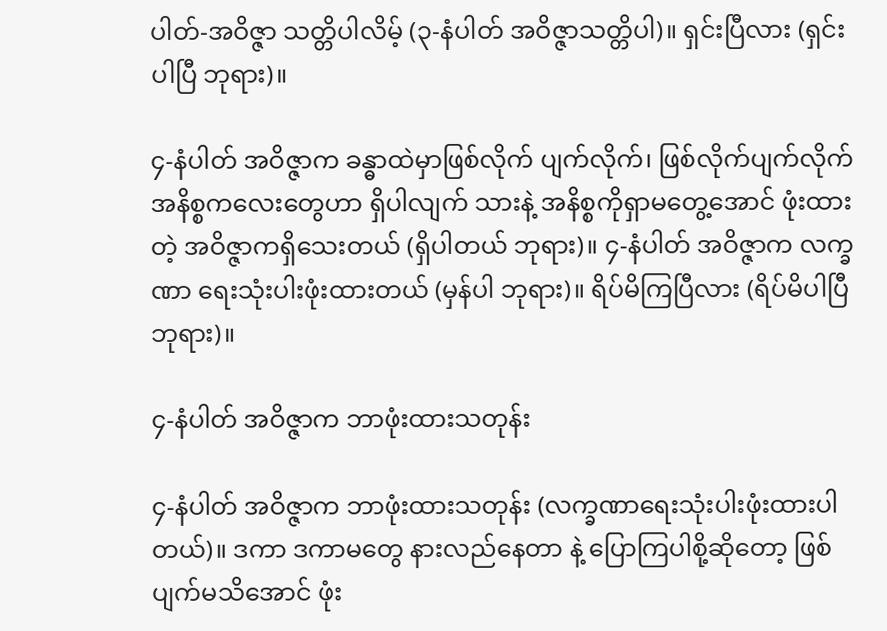ပါတ်-အဝိဇ္ဇာ သတ္တိပါလိမ့် (၃-နံပါတ် အဝိဇ္ဇာသတ္တိပါ)။ ရှင်းပြီလား (ရှင်းပါပြီ ဘုရား)။

၄-နံပါတ် အဝိဇ္ဇာက ခန္ဓာထဲမှာဖြစ်လိုက် ပျက်လိုက်၊ ဖြစ်လိုက်ပျက်လိုက် အနိစ္စကလေးတွေဟာ ရှိပါလျက် သားနဲ့ အနိစ္စကိုရှာမတွေ့အောင် ဖုံးထားတဲ့ အဝိဇ္ဇာကရှိသေးတယ် (ရှိပါတယ် ဘုရား)။ ၄-နံပါတ် အဝိဇ္ဇာက လက္ခဏာ ရေးသုံးပါးဖုံးထားတယ် (မှန်ပါ ဘုရား)။ ရိပ်မိကြပြီလား (ရိပ်မိပါပြီ ဘုရား)။

၄-နံပါတ် အဝိဇ္ဇာက ဘာဖုံးထားသတုန်း

၄-နံပါတ် အဝိဇ္ဇာက ဘာဖုံးထားသတုန်း (လက္ခဏာရေးသုံးပါးဖုံးထားပါတယ်)။ ဒကာ ဒကာမတွေ နားလည်နေတာ နဲ့ ပြောကြပါစို့ဆိုတော့ ဖြစ်ပျက်မသိအောင် ဖုံး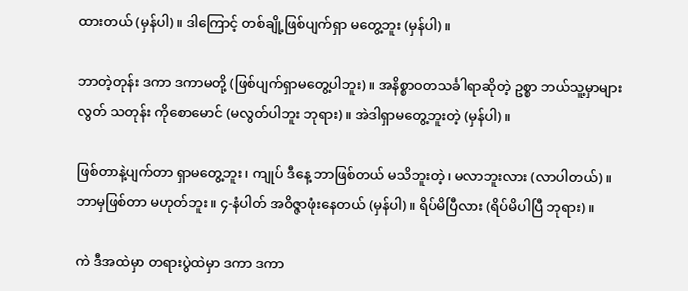ထားတယ် (မှန်ပါ)။ ဒါကြောင့် တစ်ချို့ဖြစ်ပျက်ရှာ မတွေ့ဘူး (မှန်ပါ)။

ဘာတဲ့တုန်း ဒကာ ဒကာမတို့ (ဖြစ်ပျက်ရှာမတွေ့ပါဘူး)။ အနိစ္စာဝတသင်္ခါရာဆိုတဲ့ ဥစ္စာ ဘယ်သူ့မှာများလွတ် သတုန်း ကိုစောမောင် (မလွတ်ပါဘူး ဘုရား)။ အဲဒါရှာမတွေ့ဘူးတဲ့ (မှန်ပါ)။

ဖြစ်တာနဲ့ပျက်တာ ရှာမတွေ့ဘူး၊ ကျုပ် ဒီနေ့ ဘာဖြစ်တယ် မသိဘူးတဲ့၊ မလာဘူးလား (လာပါတယ်)။ ဘာမှဖြစ်တာ မဟုတ်ဘူး။ ၄-နံပါတ် အဝိဇ္ဇာဖုံးနေတယ် (မှန်ပါ)။ ရိပ်မိပြီလား (ရိပ်မိပါပြီ ဘုရား)။

ကဲ ဒီအထဲမှာ တရားပွဲထဲမှာ ဒကာ ဒကာ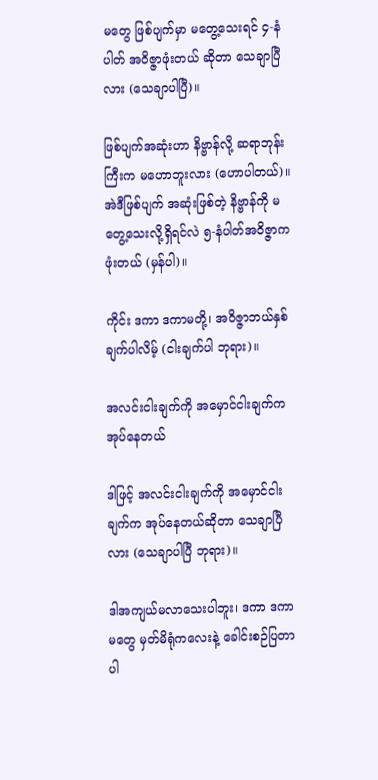မတွေ ဖြစ်ပျက်မှာ မတွေ့သေးရင် ၄-နံပါတ် အဝိဇ္ဇာဖုံးတယ် ဆိုတာ သေချာပြီလား (သေချာပါပြီ)။

ဖြစ်ပျက်အဆုံးဟာ နိဗ္ဗာန်လို့ ဆရာဘုန်းကြီးက မဟောဘူးလား (ဟောပါတယ်)။ အဲဒီဖြစ်ပျက် အဆုံးဖြစ်တဲ့ နိဗ္ဗာန်ကို မတွေ့သေးလို့ရှိရင်လဲ ၅-နံပါတ်အဝိဇ္ဇာက ဖုံးတယ် (မှန်ပါ)။

ကိုင်း ဒကာ ဒကာမတို့၊ အဝိဇ္ဇာဘယ်နှစ်ချက်ပါလိမ့် (ငါးချက်ပါ ဘုရား)။

အလင်းငါးချက်ကို အမှောင်ငါးချက်က အုပ်နေတယ်

ဒါဖြင့် အလင်းငါးချက်ကို အမှောင်ငါးချက်က အုပ်နေတယ်ဆိုတာ သေချာပြီလား (သေချာပါပြီ ဘုရား)။

ဒါအကျယ်မလာသေးပါဘူး၊ ဒကာ ဒကာမတွေ မှတ်မိရုံကလေးနဲ့ ခေါင်းစဉ်ပြတာပါ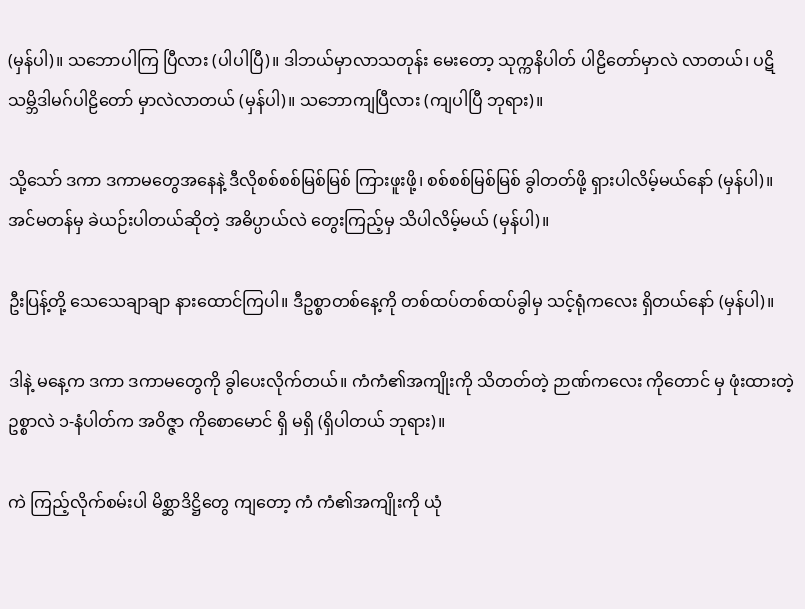(မှန်ပါ)။ သဘောပါကြ ပြီလား (ပါပါပြီ)။ ဒါဘယ်မှာလာသတုန်း မေးတော့ သုက္ကနိပါတ် ပါဠိတော်မှာလဲ လာတယ်၊ ပဋိသမ္ဘိဒါမဂ်ပါဠိတော် မှာလဲလာတယ် (မှန်ပါ)။ သဘောကျပြီလား (ကျပါပြီ ဘုရား)။

သို့သော် ဒကာ ဒကာမတွေအနေနဲ့ ဒီလိုစစ်စစ်မြစ်မြစ် ကြားဖူးဖို့၊ စစ်စစ်မြစ်မြစ် ခွါတတ်ဖို့ ရှားပါလိမ့်မယ်နော် (မှန်ပါ)။ အင်မတန်မှ ခဲယဉ်းပါတယ်ဆိုတဲ့ အဓိပ္ပာယ်လဲ တွေးကြည့်မှ သိပါလိမ့်မယ် (မှန်ပါ)။

ဦးပြန့်တို့ သေသေချာချာ နားထောင်ကြပါ။ ဒီဥစ္စာတစ်နေ့ကို တစ်ထပ်တစ်ထပ်ခွါမှ သင့်ရုံကလေး ရှိတယ်နော် (မှန်ပါ)။

ဒါနဲ့ မနေ့က ဒကာ ဒကာမတွေကို ခွါပေးလိုက်တယ်။ ကံကံ၏အကျိုးကို သိတတ်တဲ့ ဉာဏ်ကလေး ကိုတောင် မှ ဖုံးထားတဲ့ ဥစ္စာလဲ ၁-နံပါတ်က အဝိဇ္ဇာ ကိုစောမောင် ရှိ မရှိ (ရှိပါတယ် ဘုရား)။

ကဲ ကြည့်လိုက်စမ်းပါ မိစ္ဆာဒိဋ္ဌိတွေ ကျတော့ ကံ ကံ၏အကျိုးကို ယုံ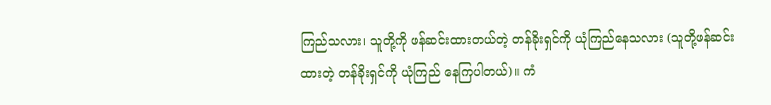ကြည်သလား၊ သူတို့ကို ဖန်ဆင်းထားတယ်တဲ့ တန်ခိုးရှင်ကို ယုံကြည်နေသလား (သူတို့ဖန်ဆင်းထားတဲ့ တန်ခိုးရှင်ကို ယုံကြည် နေကြပါတယ်)။ ကံ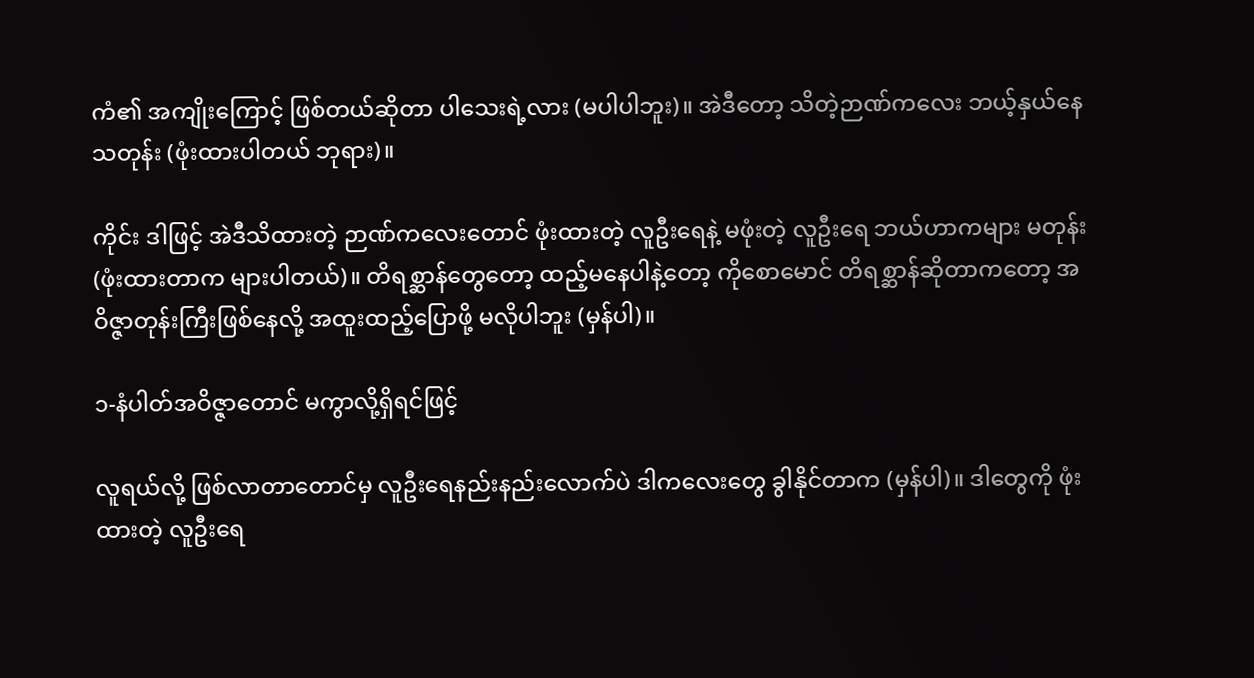ကံ၏ အကျိုးကြောင့် ဖြစ်တယ်ဆိုတာ ပါသေးရဲ့လား (မပါပါဘူး)။ အဲဒီတော့ သိတဲ့ဉာဏ်ကလေး ဘယ့်နှယ်နေသတုန်း (ဖုံးထားပါတယ် ဘုရား)။

ကိုင်း ဒါဖြင့် အဲဒီသိထားတဲ့ ဉာဏ်ကလေးတောင် ဖုံးထားတဲ့ လူဦးရေနဲ့ မဖုံးတဲ့ လူဦးရေ ဘယ်ဟာကများ မတုန်း (ဖုံးထားတာက များပါတယ်)။ တိရစ္ဆာန်တွေတော့ ထည့်မနေပါနဲ့တော့ ကိုစောမောင် တိရစ္ဆာန်ဆိုတာကတော့ အဝိဇ္ဇာတုန်းကြီးဖြစ်နေလို့ အထူးထည့်ပြောဖို့ မလိုပါဘူး (မှန်ပါ)။

၁-နံပါတ်အဝိဇ္ဇာတောင် မကွာလို့ရှိရင်ဖြင့်

လူရယ်လို့ ဖြစ်လာတာတောင်မှ လူဦးရေနည်းနည်းလောက်ပဲ ဒါကလေးတွေ ခွါနိုင်တာက (မှန်ပါ)။ ဒါတွေကို ဖုံးထားတဲ့ လူဦးရေ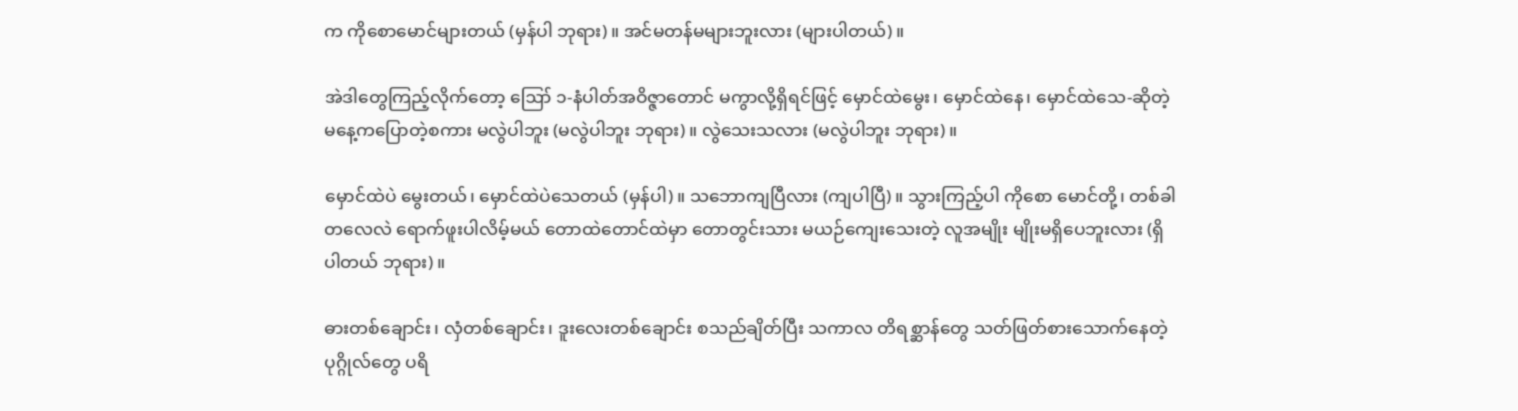က ကိုစောမောင်များတယ် (မှန်ပါ ဘုရား)။ အင်မတန်မများဘူးလား (များပါတယ်)။

အဲဒါတွေကြည့်လိုက်တော့ ဪ ၁-နံပါတ်အဝိဇ္ဇာတောင် မကွာလို့ရှိရင်ဖြင့် မှောင်ထဲမွေး၊ မှောင်ထဲနေ၊ မှောင်ထဲသေ-ဆိုတဲ့ မနေ့ကပြောတဲ့စကား မလွဲပါဘူး (မလွဲပါဘူး ဘုရား)။ လွဲသေးသလား (မလွဲပါဘူး ဘုရား)။

မှောင်ထဲပဲ မွေးတယ်၊ မှောင်ထဲပဲသေတယ် (မှန်ပါ)။ သဘောကျပြီလား (ကျပါပြီ)။ သွားကြည့်ပါ ကိုစော မောင်တို့၊ တစ်ခါတလေလဲ ရောက်ဖူးပါလိမ့်မယ် တောထဲတောင်ထဲမှာ တောတွင်းသား မယဉ်ကျေးသေးတဲ့ လူအမျိုး မျိုးမရှိပေဘူးလား (ရှိပါတယ် ဘုရား)။

ဓားတစ်ချောင်း၊ လှံတစ်ချောင်း၊ ဒူးလေးတစ်ချောင်း စသည်ချိတ်ပြီး သကာလ တိရစ္ဆာန်တွေ သတ်ဖြတ်စားသောက်နေတဲ့ ပုဂ္ဂိုလ်တွေ ပရိ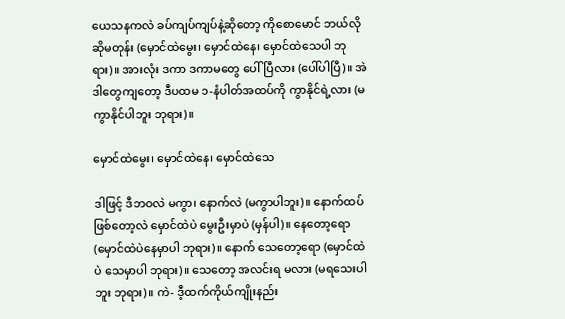ယေသနကလဲ ခပ်ကျပ်ကျပ်နဲ့ဆိုတော့ ကိုစောမောင် ဘယ်လို ဆိုမတုန်း (မှောင်ထဲမွေး၊ မှောင်ထဲနေ၊ မှောင်ထဲသေပါ ဘုရား)။ အားလုံး ဒကာ ဒကာမတွေ ပေါ်ပြီလား (ပေါ်ပါပြီ)။ အဲဒါတွေကျတော့ ဒီပထမ ၁-နံပါတ်အထပ်ကို ကွာနိုင်ရဲ့လား (မကွာနိုင်ပါဘူး ဘုရား)။

မှောင်ထဲမွေး၊ မှောင်ထဲနေ၊ မှောင်ထဲသေ

ဒါဖြင့် ဒီဘဝလဲ မကွာ၊ နောက်လဲ (မကွာပါဘူး)။ နောက်ထပ်ဖြစ်တော့လဲ မှောင်ထဲပဲ မွေးဦးမှာပဲ (မှန်ပါ)။ နေတော့ရော (မှောင်ထဲပဲနေမှာပါ ဘုရား)။ နောက် သေတော့ရော (မှောင်ထဲပဲ သေမှာပါ ဘုရား)။ သေတော့ အလင်းရ မလား (မရသေးပါဘူး ဘုရား)။ ကဲ- ဒီ့ထက်ကိုယ်ကျိုးနည်း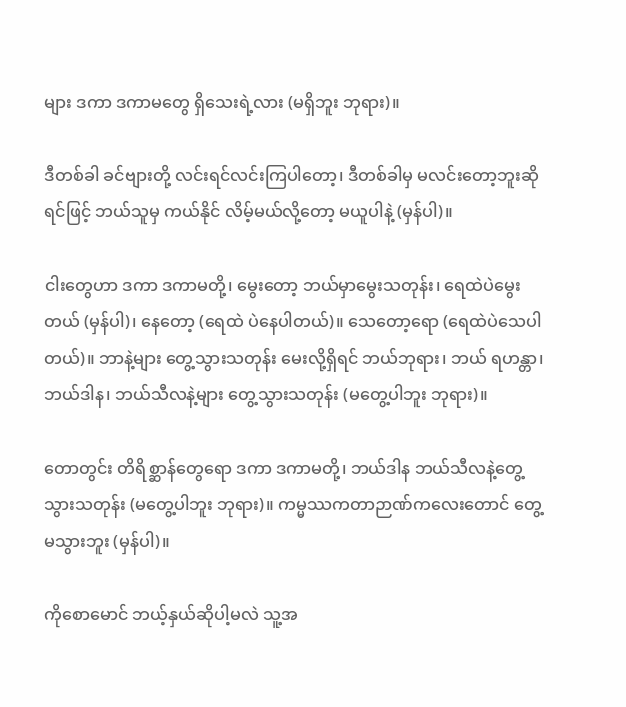များ ဒကာ ဒကာမတွေ ရှိသေးရဲ့လား (မရှိဘူး ဘုရား)။

ဒီတစ်ခါ ခင်ဗျားတို့ လင်းရင်လင်းကြပါတော့၊ ဒီတစ်ခါမှ မလင်းတော့ဘူးဆိုရင်ဖြင့် ဘယ်သူမှ ကယ်နိုင် လိမ့်မယ်လို့တော့ မယူပါနဲ့ (မှန်ပါ)။

ငါးတွေဟာ ဒကာ ဒကာမတို့၊ မွေးတော့ ဘယ်မှာမွေးသတုန်း၊ ရေထဲပဲမွေးတယ် (မှန်ပါ)၊ နေတော့ (ရေထဲ ပဲနေပါတယ်)။ သေတော့ရော (ရေထဲပဲသေပါတယ်)။ ဘာနဲ့များ တွေ့သွားသတုန်း မေးလို့ရှိရင် ဘယ်ဘုရား၊ ဘယ် ရဟန္တာ၊ ဘယ်ဒါန၊ ဘယ်သီလနဲ့များ တွေ့သွားသတုန်း (မတွေ့ပါဘူး ဘုရား)။

တောတွင်း တိရိစ္ဆာန်တွေရော ဒကာ ဒကာမတို့၊ ဘယ်ဒါန ဘယ်သီလနဲ့တွေ့သွားသတုန်း (မတွေ့ပါဘူး ဘုရား)။ ကမ္မဿကတာဉာဏ်ကလေးတောင် တွေ့ မသွားဘူး (မှန်ပါ)။

ကိုစောမောင် ဘယ့်နှယ်ဆိုပါ့မလဲ သူ့အ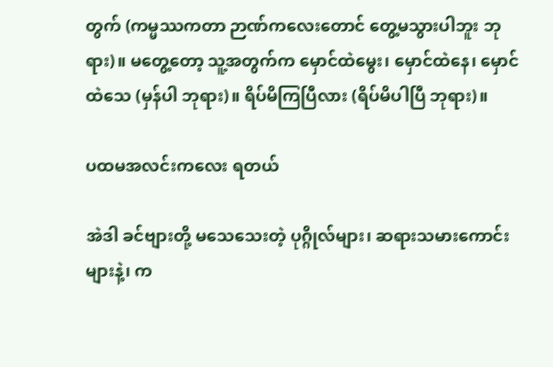တွက် (ကမ္မဿကတာ ဉာဏ်ကလေးတောင် တွေ့မသွားပါဘူး ဘုရား)။ မတွေ့တော့ သူ့အတွက်က မှောင်ထဲမွေး၊ မှောင်ထဲနေ၊ မှောင်ထဲသေ (မှန်ပါ ဘုရား)။ ရိပ်မိကြပြီလား (ရိပ်မိပါပြီ ဘုရား)။

ပထမအလင်းကလေး ရတယ်

အဲဒါ ခင်ဗျားတို့ မသေသေးတဲ့ ပုဂ္ဂိုလ်များ၊ ဆရားသမားကောင်းများနဲ့၊ က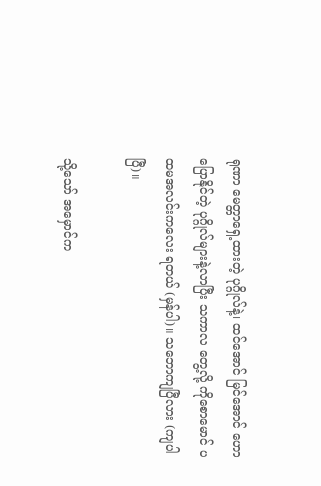ရုဏာ မေတ္တာရှေ့ထားတဲ့ ပုဂ္ဂိုလ်နဲ့၊ ထင်အောင် မြင်အောင် ဟောပြောနိုင်တဲ့ ပုဂ္ဂိုလ်များနဲ့လာပြီး သကာလ တွေ့လို့ ကိုစောမောင် ပထမအလင်းကလေး ရတယ် (မှန်ပါ)။ သဘောကျပြီလား (ကျပါပြီ)။

သို့သော် အမှောင်က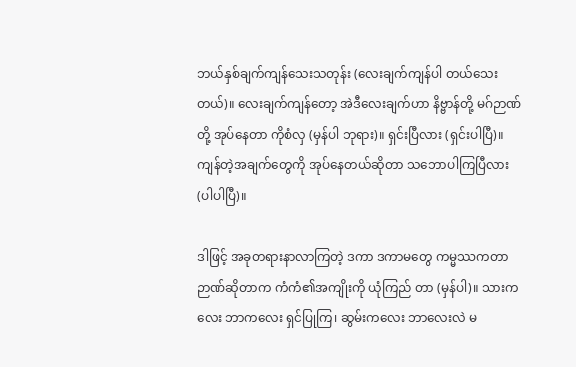ဘယ်နှစ်ချက်ကျန်သေးသတုန်း (လေးချက်ကျန်ပါ တယ်သေးတယ်)။ လေးချက်ကျန်တော့ အဲဒီလေးချက်ဟာ နိဗ္ဗာန်တို့ မဂ်ဉာဏ်တို့ အုပ်နေတာ ကိုစံလှ (မှန်ပါ ဘုရား)။ ရှင်းပြီလား (ရှင်းပါပြီ)။ ကျန်တဲ့အချက်တွေကို အုပ်နေတယ်ဆိုတာ သဘောပါကြပြီလား (ပါပါပြီ)။

ဒါဖြင့် အခုတရားနာလာကြတဲ့ ဒကာ ဒကာမတွေ ကမ္မဿကတာဉာဏ်ဆိုတာက ကံကံ၏အကျိုးကို ယုံကြည် တာ (မှန်ပါ)။ သားကလေး ဘာကလေး ရှင်ပြုကြ၊ ဆွမ်းကလေး ဘာလေးလဲ မ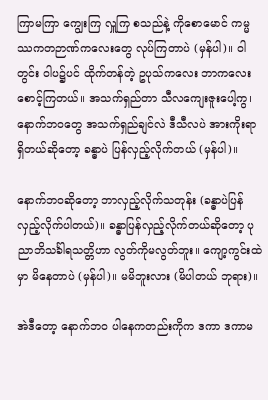ကြာမကြာ ကျွေးကြ လှူကြ စသည်နဲ့ ကိုစောမောင် ကမ္မဿကတဉာဏ်ကလေးတွေ လုပ်ကြတာပဲ (မှန်ပါ)။ ဝါတွင်း ဝါပ၌ပင် ထိုက်တန်တဲ့ ဥပုသ်ကလေး ဘာကလေး စောင့်ကြတယ်။ အသက်ရှည်တာ သီလကျေးဇူးပေါ့ကွ၊ နောက်ဘဝတွေ အသက်ရှည်ချင်လဲ ဒီသီလပဲ အားကိုးရာ ရှိတယ်ဆိုတော့ ခန္ဓာပဲ ပြန်လှည့်လိုက်တယ် (မှန်ပါ)။

နောက်ဘဝဆိုတော့ ဘာလှည့်လိုက်သတုန်း (ခန္ဓာပဲပြန်လှည့်လိုက်ပါတယ်)။ ခန္ဓာပြန်လှည့်လိုက်တယ်ဆိုတော့ ပုညာဘိသင်္ခါရသတ္တိဟာ လွတ်ကိုမလွတ်ဘူး။ ကျော့ကွင်းထဲမှာ မိနေတာပဲ (မှန်ပါ)။ မမိဘူးလား (မိပါတယ် ဘုရား)။

အဲဒီတော့ နောက်ဘဝ ပါနေကတည်းကိုက ဒကာ ဒကာမ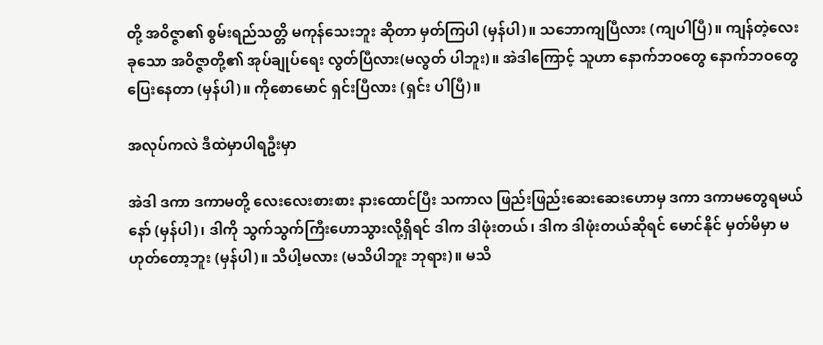တို့ အဝိဇ္ဇာ၏ စွမ်းရည်သတ္တိ မကုန်သေးဘူး ဆိုတာ မှတ်ကြပါ (မှန်ပါ)။ သဘောကျပြီလား (ကျပါပြီ)။ ကျန်တဲ့လေးခုသော အဝိဇ္ဇာတို့၏ အုပ်ချုပ်ရေး လွတ်ပြီလား(မလွတ် ပါဘူး)။ အဲဒါကြောင့် သူဟာ နောက်ဘဝတွေ နောက်ဘဝတွေ ပြေးနေတာ (မှန်ပါ)။ ကိုစောမောင် ရှင်းပြီလား (ရှင်း ပါပြီ)။

အလုပ်ကလဲ ဒီထဲမှာပါရဦးမှာ

အဲဒါ ဒကာ ဒကာမတို့ လေးလေးစားစား နားထောင်ပြီး သကာလ ဖြည်းဖြည်းဆေးဆေးဟောမှ ဒကာ ဒကာမတွေရမယ်နော် (မှန်ပါ)၊ ဒါကို သွက်သွက်ကြီးဟောသွားလို့ရှိရင် ဒါက ဒါဖုံးတယ်၊ ဒါက ဒါဖုံးတယ်ဆိုရင် မောင်နိုင် မှတ်မိမှာ မဟုတ်တော့ဘူး (မှန်ပါ)။ သိပါ့မလား (မသိပါဘူး ဘုရား)။ မသိ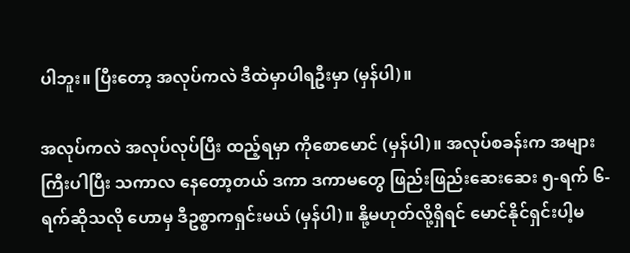ပါဘူး။ ပြီးတော့ အလုပ်ကလဲ ဒီထဲမှာပါရဦးမှာ (မှန်ပါ)။

အလုပ်ကလဲ အလုပ်လုပ်ပြီး ထည့်ရမှာ ကိုစောမောင် (မှန်ပါ)။ အလုပ်စခန်းက အများကြီးပါပြီး သကာလ နေတော့တယ် ဒကာ ဒကာမတွေ ဖြည်းဖြည်းဆေးဆေး ၅-ရက် ၆-ရက်ဆိုသလို ဟောမှ ဒီဥစ္စာကရှင်းမယ် (မှန်ပါ)။ နို့မဟုတ်လို့ရှိရင် မောင်နိုင်ရှင်းပါ့မ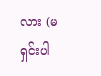လား (မရှင်းပါ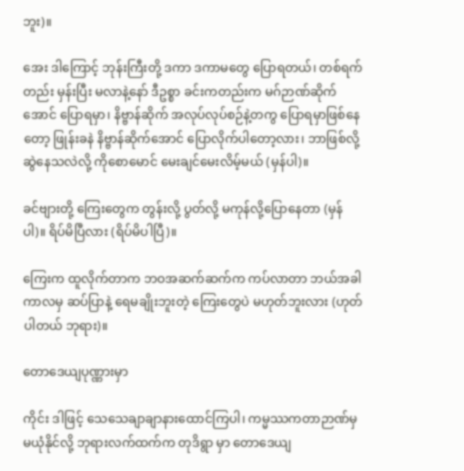ဘူး)။

အေး ဒါကြောင့် ဘုန်းကြီးတို့ ဒကာ ဒကာမတွေ ပြောရတယ်၊ တစ်ရက်တည်း မှန်းပြီး မလာနဲ့နော် ဒီဥစ္စာ ခင်းကတည်းက မဂ်ဉာဏ်ဆိုက်အောင် ပြောရမှာ၊ နိဗ္ဗာန်ဆိုက် အလုပ်လုပ်စဉ်နဲ့တကွ ပြောရမှာဖြစ်နေတော့ ဖြုန်းခနဲ နိဗ္ဗာန်ဆိုက်အောင် ပြောလိုက်ပါတော့လား၊ ဘာဖြစ်လို့ ဆွဲနေသလဲလို့ ကိုစောမောင် မေးချင်မေးလိမ့်မယ် (မှန်ပါ)။

ခင်ဗျားတို့ ကြေးတွေက တွန်းလို့ ပွတ်လို့ မကုန်လို့ပြောနေတာ (မှန်ပါ)။ ရိပ်မိပြီလား (ရိပ်မိပါပြီ)။

ကြေးက ထူလိုက်တာက ဘဝအဆက်ဆက်က ကပ်လာတာ ဘယ်အခါကာလမှ ဆပ်ပြာနဲ့ ရေမချိုးဘူးတဲ့ ကြေးတွေပဲ မဟုတ်ဘူးလား (ဟုတ်ပါတယ် ဘုရား)။

တောဒေယျပုဏ္ဏားမှာ

ကိုင်း ဒါဖြင့် သေသေချာချာနားထောင်ကြပါ၊ ကမ္မဿကတာဉာဏ်မှ မယုံနိုင်လို့ ဘုရားလက်ထက်က တုဒိရွာ မှာ တောဒေယျ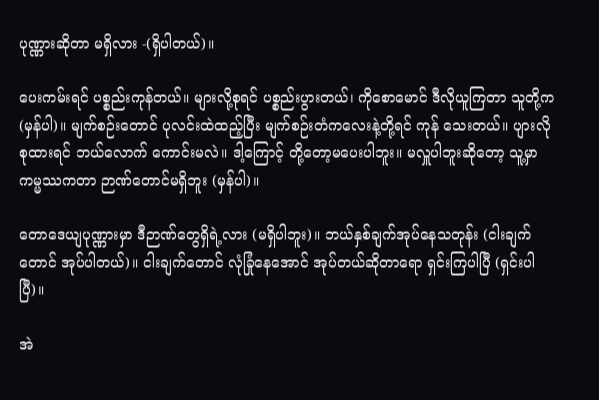ပုဏ္ဏားဆိုတာ မရှိလား -(ရှိပါတယ်)။

ပေးကမ်းရင် ပစ္စည်းကုန်တယ်။ များလို့စုရင် ပစ္စည်းပွားတယ်၊ ကိုစောမောင် ဒီလိုယူကြတာ သူတို့က (မှန်ပါ)။ မျက်စဉ်းတောင် ပုလင်းထဲထည့်ပြီး မျက်စဉ်းတံကလေးနဲ့တို့ရင် ကုန် သေးတယ်။ ပျားလိုစုထားရင် ဘယ်လောက် ကောင်းမလဲ။ ဒါ့ကြောင့် တို့တော့မပေးပါဘူး။ မလှူပါဘူးဆိုတော့ သူ့မှာ ကမ္မဿကတာ ဉာဏ်တောင်မရှိဘူး (မှန်ပါ)။

တောဒေယျပုဏ္ဏားမှာ ဒီဉာဏ်တွေရှိရဲ့လား (မရှိပါဘူး)။ ဘယ်နှစ်ချက်အုပ်နေသတုန်း (ငါးချက်တောင် အုပ်ပါတယ်)။ ငါးချက်တောင် လုံခြုံနေအောင် အုပ်တယ်ဆိုတာရော ရှင်းကြပါပြီ (ရှင်းပါပြီ)။

အဲ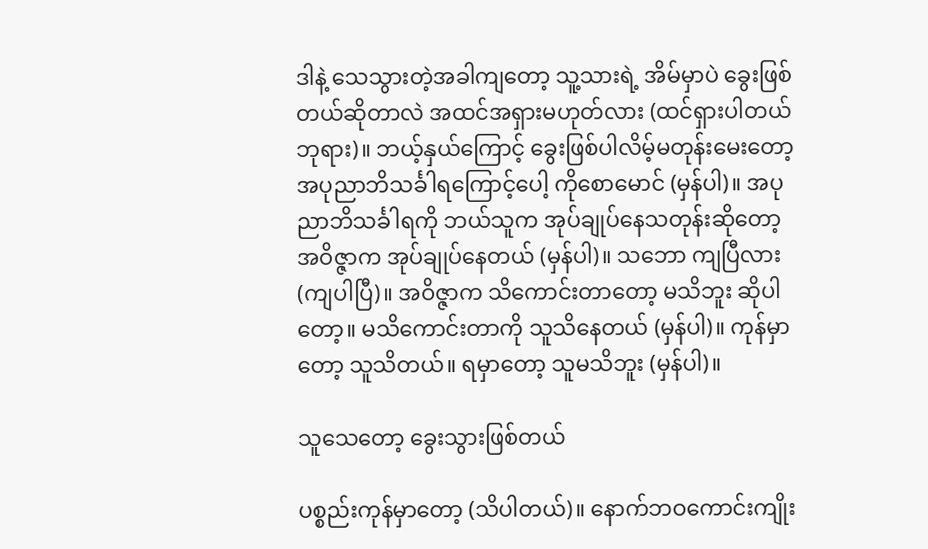ဒါနဲ့ သေသွားတဲ့အခါကျတော့ သူ့သားရဲ့ အိမ်မှာပဲ ခွေးဖြစ်တယ်ဆိုတာလဲ အထင်အရှားမဟုတ်လား (ထင်ရှားပါတယ် ဘုရား)။ ဘယ့်နှယ်ကြောင့် ခွေးဖြစ်ပါလိမ့်မတုန်းမေးတော့ အပုညာဘိသင်္ခါရကြောင့်ပေါ့ ကိုစောမောင် (မှန်ပါ)။ အပုညာဘိသင်္ခါရကို ဘယ်သူက အုပ်ချုပ်နေသတုန်းဆိုတော့ အဝိဇ္ဇာက အုပ်ချုပ်နေတယ် (မှန်ပါ)။ သဘော ကျပြီလား (ကျပါပြီ)။ အဝိဇ္ဇာက သိကောင်းတာတော့ မသိဘူး ဆိုပါတော့။ မသိကောင်းတာကို သူသိနေတယ် (မှန်ပါ)။ ကုန်မှာတော့ သူသိတယ်။ ရမှာတော့ သူမသိဘူး (မှန်ပါ)။

သူသေတော့ ခွေးသွားဖြစ်တယ်

ပစ္စည်းကုန်မှာတော့ (သိပါတယ်)။ နောက်ဘဝကောင်းကျိုး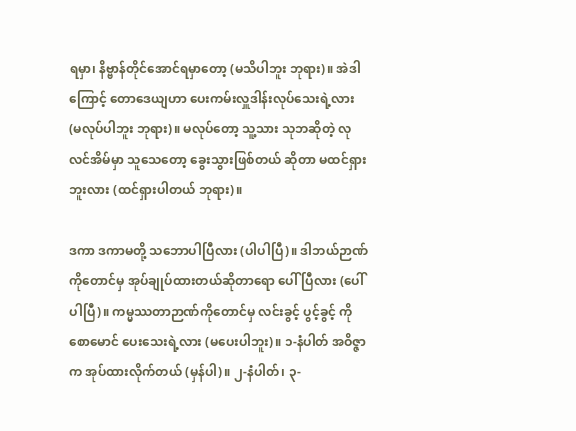ရမှာ၊ နိဗ္ဗာန်တိုင်အောင်ရမှာတော့ (မသိပါဘူး ဘုရား)။ အဲဒါကြောင့် တောဒေယျဟာ ပေးကမ်းလှူဒါန်းလုပ်သေးရဲ့လား (မလုပ်ပါဘူး ဘုရား)။ မလုပ်တော့ သူ့သား သုဘဆိုတဲ့ လုလင်အိမ်မှာ သူသေတော့ ခွေးသွားဖြစ်တယ် ဆိုတာ မထင်ရှားဘူးလား (ထင်ရှားပါတယ် ဘုရား)။

ဒကာ ဒကာမတို့ သဘောပါပြီလား (ပါပါပြီ)။ ဒါဘယ်ဉာဏ်ကိုတောင်မှ အုပ်ချုပ်ထားတယ်ဆိုတာရော ပေါ်ပြီလား (ပေါ်ပါပြီ)။ ကမ္မဿတာဉာဏ်ကိုတောင်မှ လင်းခွင့် ပွင့်ခွင့် ကိုစောမောင် ပေးသေးရဲ့လား (မပေးပါဘူး)။ ၁-နံပါတ် အဝိဇ္ဇာက အုပ်ထားလိုက်တယ် (မှန်ပါ)။ ၂-နံပါတ်၊ ၃-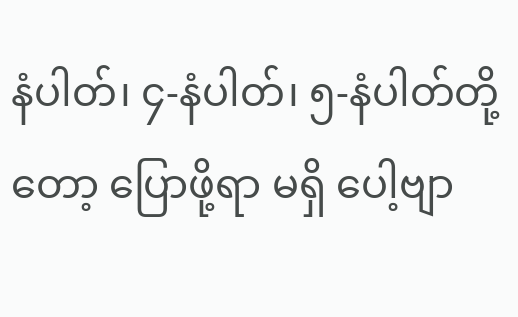နံပါတ်၊ ၄-နံပါတ်၊ ၅-နံပါတ်တို့တော့ ပြောဖို့ရာ မရှိ ပေါ့ဗျာ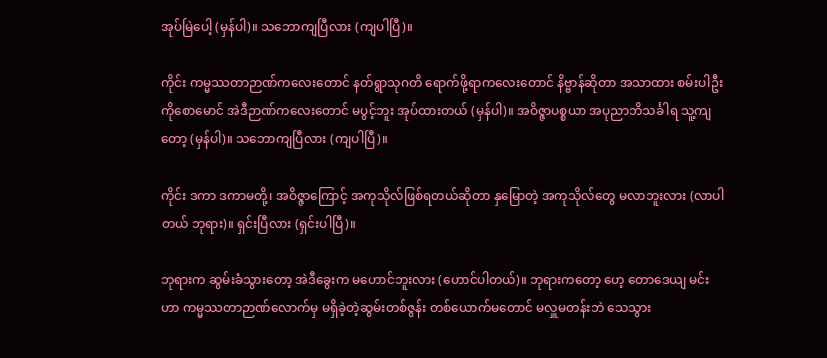အုပ်မြဲပေါ့ (မှန်ပါ)။ သဘောကျပြီလား (ကျပါပြီ)။

ကိုင်း ကမ္မဿတာဉာဏ်ကလေးတောင် နတ်ရွာသုဂတိ ရောက်ဖို့ရာကလေးတောင် နိဗ္ဗာန်ဆိုတာ အသာထား စမ်းပါဦး ကိုစောမောင် အဲဒီဉာဏ်ကလေးတောင် မပွင့်ဘူး အုပ်ထားတယ် (မှန်ပါ)။ အဝိဇ္ဇာပစ္စယာ အပုညာဘိသင်္ခါရ သူ့ကျတော့ (မှန်ပါ)။ သဘောကျပြီလား (ကျပါပြီ)။

ကိုင်း ဒကာ ဒကာမတို့၊ အဝိဇ္ဇာကြောင့် အကုသိုလ်ဖြစ်ရတယ်ဆိုတာ နှမြောတဲ့ အကုသိုလ်တွေ မလာဘူးလား (လာပါတယ် ဘုရား)။ ရှင်းပြီလား (ရှင်းပါပြီ)။

ဘုရားက ဆွမ်းခံသွားတော့ အဲဒီခွေးက မဟောင်ဘူးလား (ဟောင်ပါတယ်)။ ဘုရားကတော့ ဟေ့ တောဒေယျ မင်းဟာ ကမ္မဿတာဉာဏ်လောက်မှ မရှိခဲ့တဲ့ဆွမ်းတစ်ဇွန်း တစ်ယောက်မတောင် မလှူမတန်းဘဲ သေသွား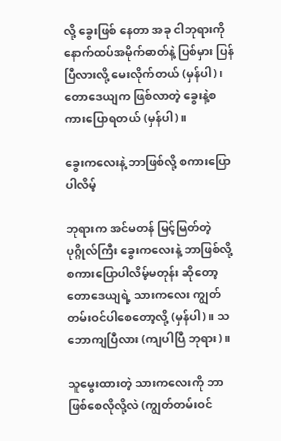လို့ ခွေးဖြစ် နေတာ အခု ငါဘုရားကို နောက်ထပ်အမိုက်ဓာတ်နဲ့ ပြစ်မှား ပြန်ပြီလားလို့ မေးလိုက်တယ် (မှန်ပါ)၊ တောဒေယျက ဖြစ်လာတဲ့ ခွေးနဲ့စကားပြောရတယ် (မှန်ပါ)။

ခွေးကလေးနဲ့ ဘာဖြစ်လို့ စကားပြောပါလိမ့်

ဘုရားက အင်မတန် မြင့်မြတ်တဲ့ ပုဂ္ဂိုလ်ကြီး ခွေးကလေးနဲ့ ဘာဖြစ်လို့ စကားပြောပါလိမ့်မတုန်း ဆိုတော့ တောဒေယျရဲ့ သားကလေး ကျွတ်တမ်းဝင်ပါစေတော့လို့ (မှန်ပါ)။ သဘောကျပြီလား (ကျပါပြီ ဘုရား)။

သူမွေးထားတဲ့ သားကလေးကို ဘာဖြစ်စေလိုလို့လဲ (ကျွတ်တမ်းဝင်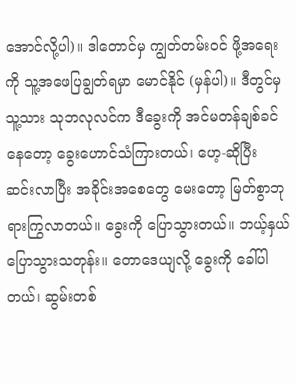အောင်လို့ပါ)။ ဒါတောင်မှ ကျွတ်တမ်းဝင် ဖို့အရေးကို သူ့အဖေပြချွတ်ရမှာ မောင်နိုင် (မှန်ပါ)။ ဒီတွင်မှ သူ့သား သုဘလုလင်က ဒီခွေးကို အင်မတန်ချစ်ခင် နေတော့ ခွေးဟောင်သံကြားတယ်၊ ဟေ့-ဆိုပြီး ဆင်းလာပြီး အခိုင်းအစေတွေ မေးတော့ မြတ်စွာဘုရားကြွလာတယ်။ ခွေးကို ပြောသွားတယ်။ ဘယ့်နှယ်ပြောသွားသတုန်း။ တောဒေယျလို့ ခွေးကို ခေါ်ပါတယ်၊ ဆွမ်းတစ်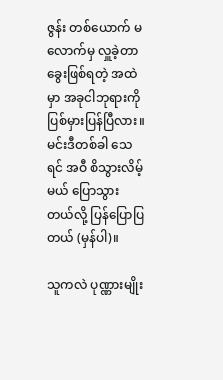ဇွန်း တစ်ယောက် မလောက်မှ လှူခဲ့တာ ခွေးဖြစ်ရတဲ့ အထဲမှာ အခုငါဘုရားကို ပြစ်မှားပြန်ပြီလား။ မင်းဒီတစ်ခါ သေရင် အဝီ စိသွားလိမ့်မယ် ပြောသွားတယ်လို့ ပြန်ပြောပြတယ် (မှန်ပါ)။

သူကလဲ ပုဏ္ဏားမျိုး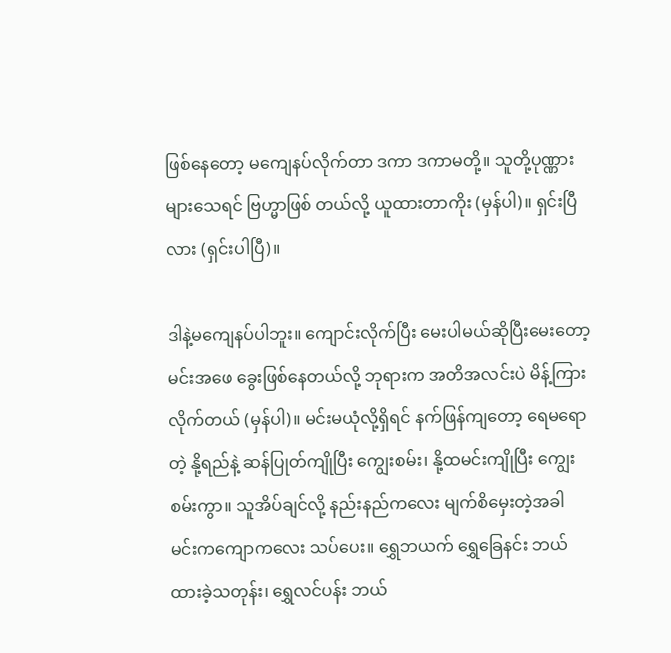ဖြစ်နေတော့ မကျေနပ်လိုက်တာ ဒကာ ဒကာမတို့။ သူတို့ပုဏ္ဏားများသေရင် ဗြဟ္မာဖြစ် တယ်လို့ ယူထားတာကိုး (မှန်ပါ)။ ရှင်းပြီလား (ရှင်းပါပြီ)။

ဒါနဲ့မကျေနပ်ပါဘူး။ ကျောင်းလိုက်ပြီး မေးပါမယ်ဆိုပြီးမေးတော့ မင်းအဖေ ခွေးဖြစ်နေတယ်လို့ ဘုရားက အတိအလင်းပဲ မိန့်ကြားလိုက်တယ် (မှန်ပါ)။ မင်းမယုံလို့ရှိရင် နက်ဖြန်ကျတော့ ရေမရောတဲ့ နို့ရည်နဲ့ ဆန်ပြုတ်ကျိုပြီး ကျွေးစမ်း၊ နို့ထမင်းကျိုပြီး ကျွေးစမ်းကွာ။ သူအိပ်ချင်လို့ နည်းနည်ကလေး မျက်စိမှေးတဲ့အခါ မင်းကကျောကလေး သပ်ပေး။ ရွှေဘယက် ရွှေခြေနင်း ဘယ်ထားခဲ့သတုန်း၊ ရွှေလင်ပန်း ဘယ်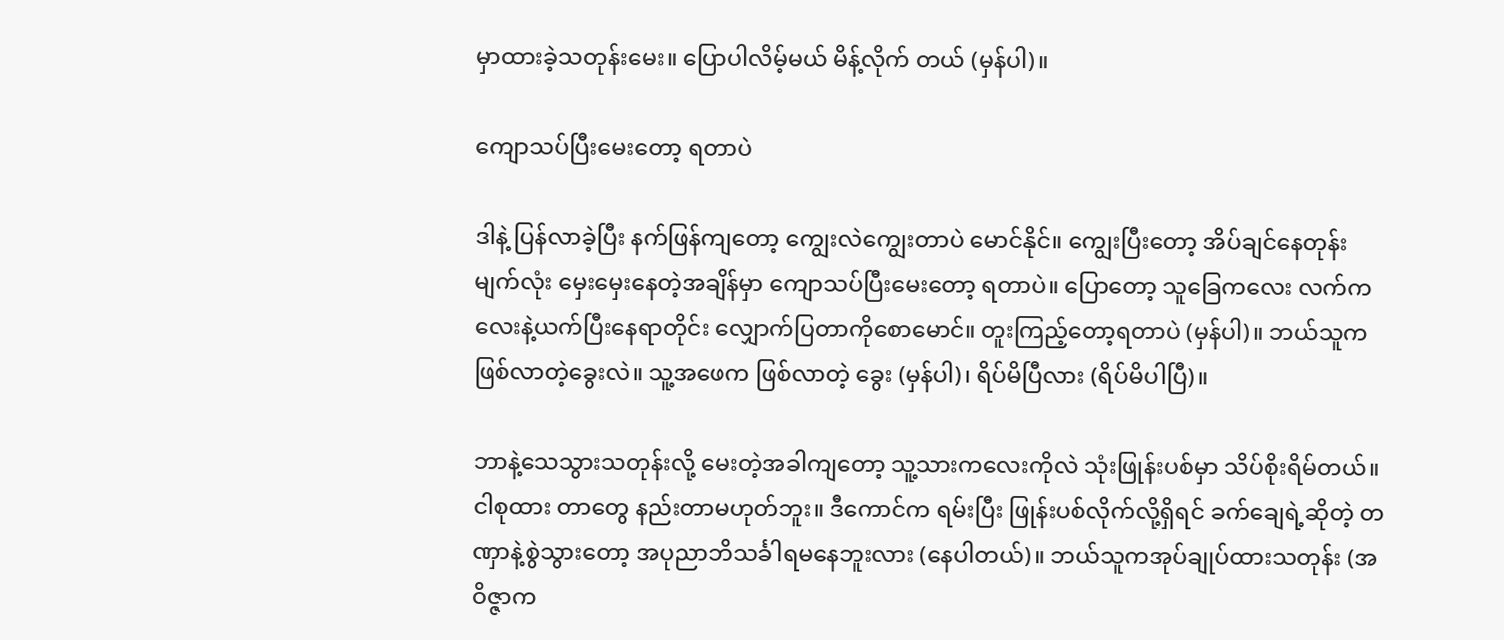မှာထားခဲ့သတုန်းမေး။ ပြောပါလိမ့်မယ် မိန့်လိုက် တယ် (မှန်ပါ)။

ကျောသပ်ပြီးမေးတော့ ရတာပဲ

ဒါနဲ့ ပြန်လာခဲ့ပြီး နက်ဖြန်ကျတော့ ကျွေးလဲကျွေးတာပဲ မောင်နိုင်။ ကျွေးပြီးတော့ အိပ်ချင်နေတုန်း မျက်လုံး မှေးမှေးနေတဲ့အချိန်မှာ ကျောသပ်ပြီးမေးတော့ ရတာပဲ။ ပြောတော့ သူခြေကလေး လက်ကလေးနဲ့ယက်ပြီးနေရာတိုင်း လျှောက်ပြတာကိုစောမောင်။ တူးကြည့်တော့ရတာပဲ (မှန်ပါ)။ ဘယ်သူက ဖြစ်လာတဲ့ခွေးလဲ။ သူ့အဖေက ဖြစ်လာတဲ့ ခွေး (မှန်ပါ)၊ ရိပ်မိပြီလား (ရိပ်မိပါပြီ)။

ဘာနဲ့သေသွားသတုန်းလို့ မေးတဲ့အခါကျတော့ သူ့သားကလေးကိုလဲ သုံးဖြုန်းပစ်မှာ သိပ်စိုးရိမ်တယ်။ ငါစုထား တာတွေ နည်းတာမဟုတ်ဘူး။ ဒီကောင်က ရမ်းပြီး ဖြုန်းပစ်လိုက်လို့ရှိရင် ခက်ချေရဲ့ဆိုတဲ့ တဏှာနဲ့စွဲသွားတော့ အပုညာဘိသင်္ခါရမနေဘူးလား (နေပါတယ်)။ ဘယ်သူကအုပ်ချုပ်ထားသတုန်း (အဝိဇ္ဇာက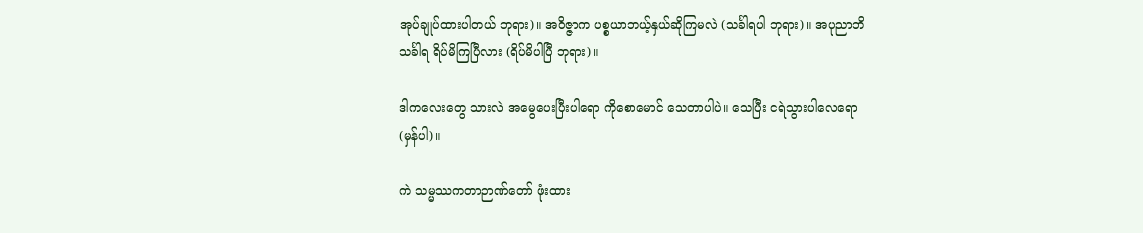အုပ်ချုပ်ထားပါတယ် ဘုရား)။ အဝိဇ္ဇာက ပစ္စယာဘယ့်နှယ်ဆိုကြမလဲ (သင်္ခါရပါ ဘုရား)။ အပုညာဘိသင်္ခါရ ရိပ်မိကြပြီလား (ရိပ်မိပါပြီ ဘုရား)။

ဒါကလေးတွေ သားလဲ အမွေပေးပြီးပါရော ကိုစောမောင် သေတာပါပဲ။ သေပြီး ငရဲသွားပါလေရော (မှန်ပါ)။

ကဲ သမ္မဿကတာဉာဏ်တော် ဖုံးထား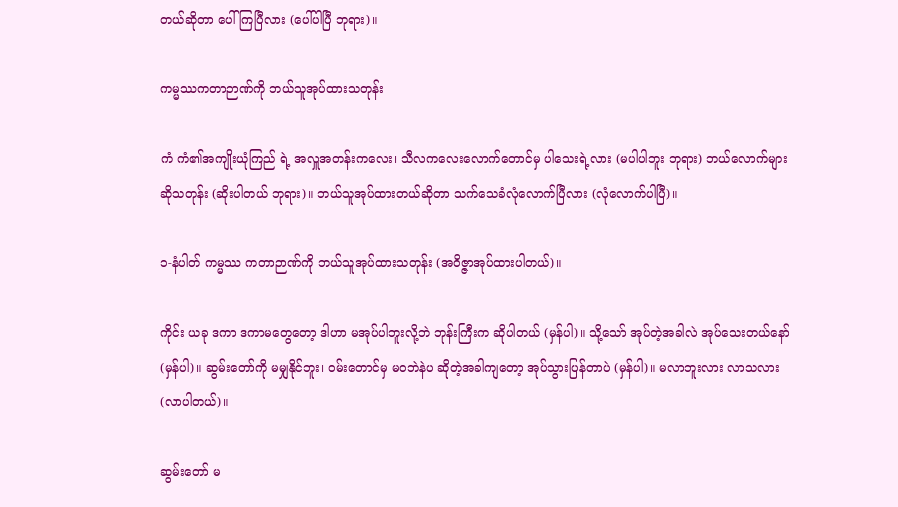တယ်ဆိုတာ ပေါ်ကြပြီလား (ပေါ်ပါပြီ ဘုရား)။

ကမ္မဿကတာဉာဏ်ကို ဘယ်သူအုပ်ထားသတုန်း

ကံ ကံ၏အကျိုးယုံကြည် ရဲ့ အလှူအတန်းကလေး၊ သီလကလေးလောက်တောင်မှ ပါသေးရဲ့လား (မပါပါဘူး ဘုရား) ဘယ်လောက်များဆိုသတုန်း (ဆိုးပါတယ် ဘုရား)။ ဘယ်သူအုပ်ထားတယ်ဆိုတာ သက်သေခံလုံလောက်ပြီလား (လုံလောက်ပါပြီ)။

၁-နံပါတ် ကမ္မဿ ကတာဉာဏ်ကို ဘယ်သူအုပ်ထားသတုန်း (အဝိဇ္ဇာအုပ်ထားပါတယ်)။

ကိုင်း ယခု ဒကာ ဒကာမတွေတော့ ဒါဟာ မအုပ်ပါဘူးလို့ဘဲ ဘုန်းကြီးက ဆိုပါတယ် (မှန်ပါ)။ သို့သော် အုပ်တဲ့အခါလဲ အုပ်သေးတယ်နော် (မှန်ပါ)။ ဆွမ်းတော်ကို မမျှနိုင်ဘူး၊ ဝမ်းတောင်မှ မဝဘဲနဲပ ဆိုတဲ့အခါကျတော့ အုပ်သွားပြန်တာပဲ (မှန်ပါ)။ မလာဘူးလား လာသလား (လာပါတယ်)။

ဆွမ်းတော် မ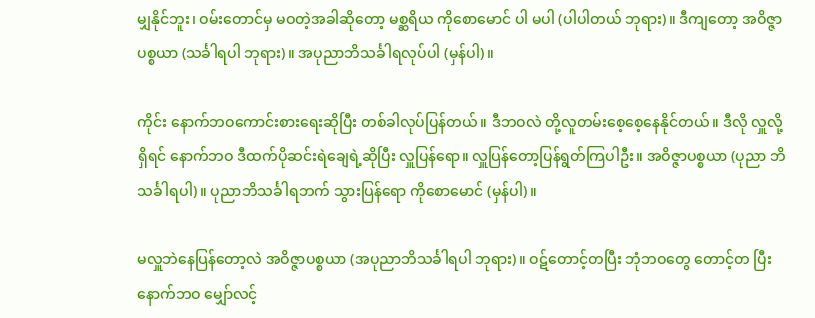မျှနိုင်ဘူး၊ ဝမ်းတောင်မှ မဝတဲ့အခါဆိုတော့ မစ္ဆရိယ ကိုစောမောင် ပါ မပါ (ပါပါတယ် ဘုရား)။ ဒီကျတော့ အဝိဇ္ဇာပစ္စယာ (သင်္ခါရပါ ဘုရား)။ အပုညာဘိသင်္ခါရလုပ်ပါ (မှန်ပါ)။

ကိုင်း နောက်ဘဝကောင်းစားရေးဆိုပြီး တစ်ခါလုပ်ပြန်တယ်။ ဒီဘဝလဲ တို့လူတမ်းစေ့စေ့နေနိုင်တယ်။ ဒီလို လှူလို့ရှိရင် နောက်ဘဝ ဒီထက်ပိုဆင်းရဲချေရဲ့ဆိုပြီး လှူပြန်ရော။ လှူပြန်တော့ပြန်ရွတ်ကြပါဦး။ အဝိဇ္ဇာပစ္စယာ (ပုညာ ဘိ သင်္ခါရပါ)။ ပုညာဘိသင်္ခါရဘက် သွားပြန်ရော ကိုစောမောင် (မှန်ပါ)။

မလှူဘဲနေပြန်တော့လဲ အဝိဇ္ဇာပစ္စယာ (အပုညာဘိသင်္ခါရပါ ဘုရား)။ ဝဋ်တောင့်တပြီး ဘုံဘဝတွေ တောင့်တ ပြီးနောက်ဘဝ မျှော်လင့်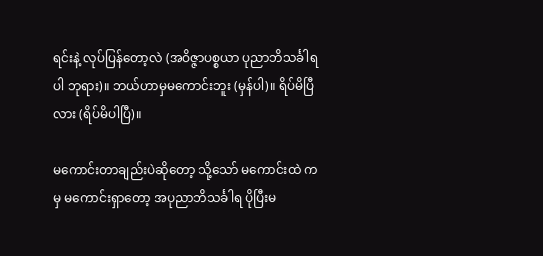ရင်းနဲ့ လုပ်ပြန်တော့လဲ (အဝိဇ္ဇာပစ္စယာ ပုညာဘိသင်္ခါရပါ ဘုရား)။ ဘယ်ဟာမှမကောင်းဘူး (မှန်ပါ)။ ရိပ်မိပြီလား (ရိပ်မိပါပြီ)။

မကောင်းတာချည်းပဲဆိုတော့ သို့သော် မကောင်းထဲ ကမှ မကောင်းရှာတော့ အပုညာဘိသင်္ခါရ ပိုပြီးမ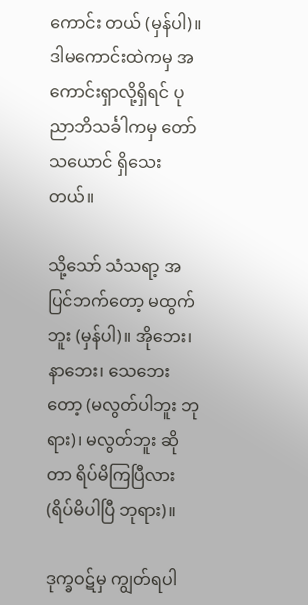ကောင်း တယ် (မှန်ပါ)။ ဒါမကောင်းထဲကမှ အကောင်းရှာလို့ရှိရင် ပုညာဘိသင်္ခါကမှ တော်သယောင် ရှိသေးတယ်။

သို့သော် သံသရာ့ အပြင်ဘက်တော့ မထွက်ဘူး (မှန်ပါ)။ အိုဘေး၊ နာဘေး၊ သေဘေးတော့ (မလွတ်ပါဘူး ဘုရား)၊ မလွတ်ဘူး ဆိုတာ ရိပ်မိကြပြီလား (ရိပ်မိပါပြီ ဘုရား)။

ဒုက္ခဝဋ်မှ ကျွတ်ရပါ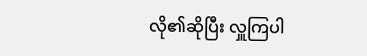လို၏ဆိုပြီး လှူကြပါ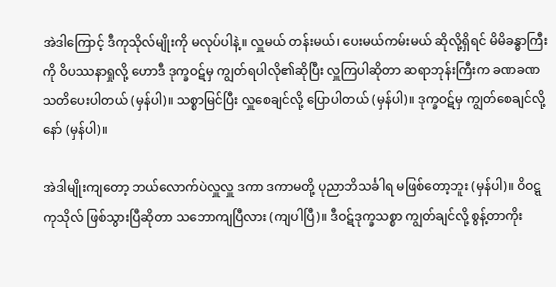အဲဒါကြောင့် ဒီကုသိုလ်မျိုးကို မလုပ်ပါနဲ့။ လှူမယ် တန်းမယ်၊ ပေးမယ်ကမ်းမယ် ဆိုလို့ရှိရင် မိမိခန္ဓာကြီးကို ဝိပဿနာရှုလို့ ဟောဒီ ဒုက္ခဝဋ်မှ ကျွတ်ရပါလို၏ဆိုပြီး လှူကြပါဆိုတာ ဆရာဘုန်းကြီးက ခဏခဏ သတိပေးပါတယ် (မှန်ပါ)။ သစ္စာမြင်ပြီး လှူစေချင်လို့ ပြောပါတယ် (မှန်ပါ)။ ဒုက္ခဝဋ်မှ ကျွတ်စေချင်လို့နော် (မှန်ပါ)။

အဲဒါမျိုးကျတော့ ဘယ်လောက်ပဲလှူလှူ ဒကာ ဒကာမတို့ ပုညာဘိသင်္ခါရ မဖြစ်တော့ဘူး (မှန်ပါ)။ ဝိဝဋ္ဋကုသိုလ် ဖြစ်သွားပြီဆိုတာ သဘောကျပြီလား (ကျပါပြီ)။ ဒီဝဋ်ဒုက္ခသစ္စာ ကျွတ်ချင်လို့ စွန့်တာကိုး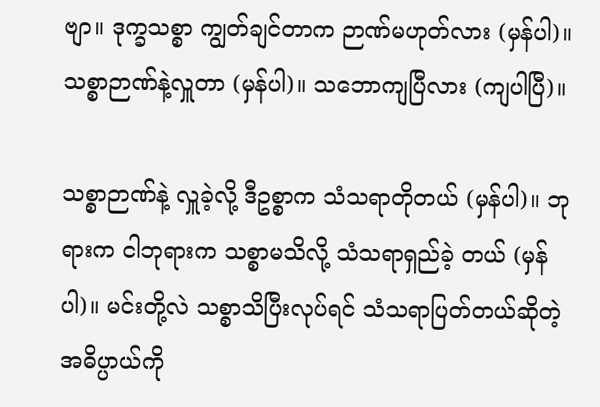ဗျာ။ ဒုက္ခသစ္စာ ကျွတ်ချင်တာက ဉာဏ်မဟုတ်လား (မှန်ပါ)။ သစ္စာဉာဏ်နဲ့လှူတာ (မှန်ပါ)။ သဘောကျပြီလား (ကျပါပြီ)။

သစ္စာဉာဏ်နဲ့ လှူခဲ့လို့ ဒီဥစ္စာက သံသရာတိုတယ် (မှန်ပါ)။ ဘုရားက ငါဘုရားက သစ္စာမသိလို့ သံသရာရှည်ခဲ့ တယ် (မှန်ပါ)။ မင်းတို့လဲ သစ္စာသိပြီးလုပ်ရင် သံသရာပြတ်တယ်ဆိုတဲ့ အဓိပ္ပာယ်ကို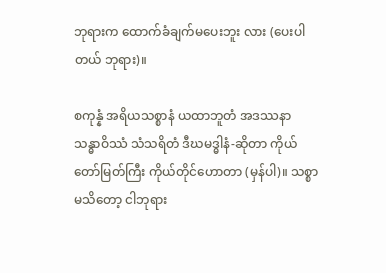ဘုရားက ထောက်ခံချက်မပေးဘူး လား (ပေးပါတယ် ဘုရား)။

စကုန္နံ အရိယသစ္စာနံ ယထာဘူတံ အဒဿနာ သန္ဓာဝိဿံ သံသရိတံ ဒီဃမဒ္ဓါနံ-ဆိုတာ ကိုယ်တော်မြတ်ကြီး ကိုယ်တိုင်ဟောတာ (မှန်ပါ)။ သစ္စာမသိတော့ ငါဘုရား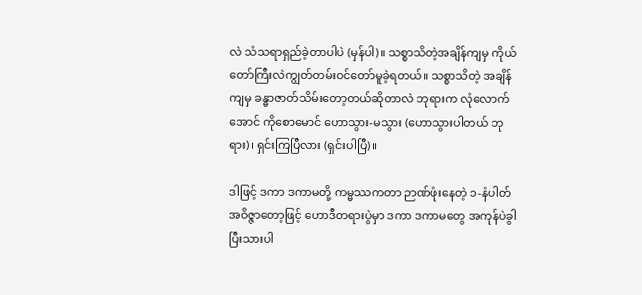လဲ သံသရာရှည်ခဲ့တာပါပဲ (မှန်ပါ)။ သစ္စာသိတဲ့အချိန်ကျမှ ကိုယ်တော်ကြီးလဲကျွတ်တမ်းဝင်တော်မူခဲ့ရတယ်။ သစ္စာသိတဲ့ အချိန်ကျမှ ခန္ဓာဇာတ်သိမ်းတော့တယ်ဆိုတာလဲ ဘုရားက လုံလောက်အောင် ကိုစောမောင် ဟောသွား-မသွား (ဟောသွားပါတယ် ဘုရား)၊ ရှင်းကြပြီလား (ရှင်းပါပြီ)။

ဒါဖြင့် ဒကာ ဒကာမတို့ ကမ္မဿကတာ ဉာဏ်ဖုံးနေတဲ့ ၁-နံပါတ်အဝိဇ္ဇာတော့ဖြင့် ဟောဒီတရားပွဲမှာ ဒကာ ဒကာမတွေ အကုန်ပဲခွါပြီးသားပါ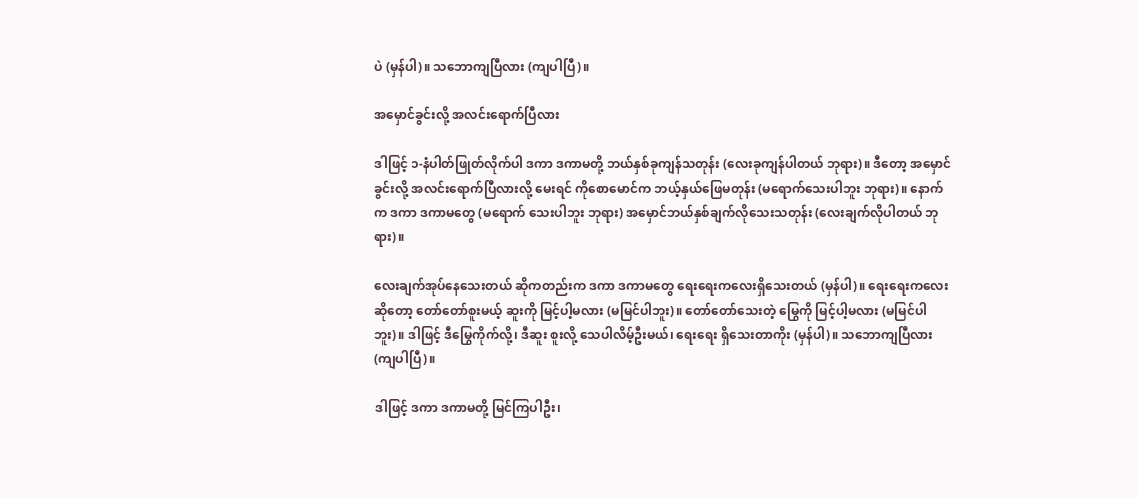ပဲ (မှန်ပါ)။ သဘောကျပြီလား (ကျပါပြီ)။

အမှောင်ခွင်းလို့ အလင်းရောက်ပြီလား

ဒါဖြင့် ၁-နံပါတ်ဖြုတ်လိုက်ပါ ဒကာ ဒကာမတို့ ဘယ်နှစ်ခုကျန်သတုန်း (လေးခုကျန်ပါတယ် ဘုရား)။ ဒီတော့ အမှောင်ခွင်းလို့ အလင်းရောက်ပြီလားလို့ မေးရင် ကိုစောမောင်က ဘယ့်နှယ်ဖြေမတုန်း (မရောက်သေးပါဘူး ဘုရား)။ နောက်က ဒကာ ဒကာမတွေ (မရောက် သေးပါဘူး ဘုရား) အမှောင်ဘယ်နှစ်ချက်လိုသေးသတုန်း (လေးချက်လိုပါတယ် ဘုရား)။

လေးချက်အုပ်နေသေးတယ် ဆိုကတည်းက ဒကာ ဒကာမတွေ ရေးရေးကလေးရှိသေးတယ် (မှန်ပါ)။ ရေးရေးကလေးဆိုတော့ တော်တော်စူးမယ့် ဆူးကို မြင့်ပါ့မလား (မမြင်ပါဘူး)။ တော်တော်သေးတဲ့ မြွေကို မြင့်ပါ့မလား (မမြင်ပါဘူး)။ ဒါဖြင့် ဒီမြွေကိုက်လို့၊ ဒီဆူး စူးလို့ သေပါလိမ့်ဦးမယ်၊ ရေးရေး ရှိသေးတာကိုး (မှန်ပါ)။ သဘောကျပြီလား (ကျပါပြီ)။

ဒါဖြင့် ဒကာ ဒကာမတို့ မြင်ကြပါဦး၊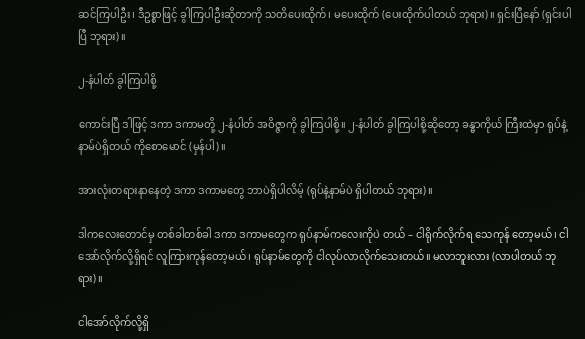ဆင်ကြပါဦး၊ ဒီဥစ္စာဖြင့် ခွါကြပါဦးဆိုတာကို သတိပေးထိုက်၊ မပေးထိုက် (ပေးထိုက်ပါတယ် ဘုရား)။ ရှင်းပြီနော် (ရှင်းပါပြီ ဘုရား)။

၂-နံပါတ် ခွါကြပါစို့

ကောင်းပြီ ဒါဖြင့် ဒကာ ဒကာမတို့ ၂-နံပါတ် အဝိဇ္ဇာကို ခွါကြပါစို့။ ၂-နံပါတ် ခွါကြပါစို့ဆိုတော့ ခန္ဓာကိုယ် ကြီးထဲမှာ ရုပ်နဲ့နာမ်ပဲရှိတယ် ကိုစောမောင် (မှန်ပါ)။

အားလုံးတရားနာနေတဲ့ ဒကာ ဒကာမတွေ ဘာပဲရှိပါလိမ့် (ရုပ်နဲ့နာမ်ပဲ ရှိပါတယ် ဘုရား)။

ဒါကလေးတောင်မှ တစ်ခါတစ်ခါ ဒကာ ဒကာမတွေက ရုပ်နာမ်ကလေးကိုပဲ တယ် – ငါရိုက်လိုက်ရ သေကုန် တော့မယ်၊ ငါအော်လိုက်လို့ရှိရင် လူကြားကုန်တော့မယ်၊ ရုပ်နာမ်တွေကို ငါလုပ်လာလိုက်သေးတယ်။ မလာဘူးလား (လာပါတယ် ဘုရား)။

ငါအော်လိုက်လို့ရှိ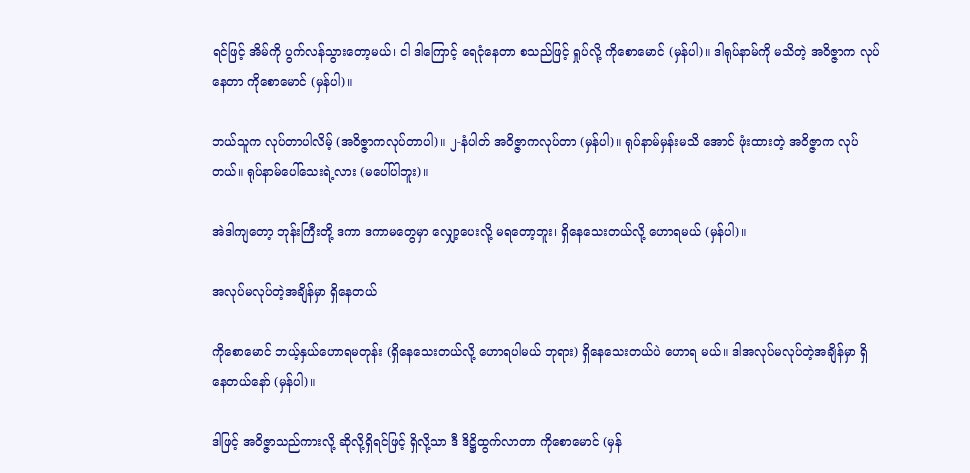ရင်ဖြင့် အိမ်ကို ပွက်လန်သွားတော့မယ်၊ ငါ ဒါကြောင့် ရေငုံနေတာ စသည်ဖြင့် ရှုပ်လို့ ကိုစောမောင် (မှန်ပါ)။ ဒါရုပ်နာမ်ကို မသိတဲ့ အဝိဇ္ဇာက လုပ်နေတာ ကိုစောမောင် (မှန်ပါ)။

ဘယ်သူက လုပ်တာပါလိမ့် (အဝိဇ္ဇာကလုပ်တာပါ)။ ၂-နံပါတ် အဝိဇ္ဇာကလုပ်တာ (မှန်ပါ)။ ရုပ်နာမ်မှန်းမသိ အောင် ဖုံးထားတဲ့ အဝိဇ္ဇာက လုပ်တယ်။ ရုပ်နာမ်ပေါ်သေးရဲ့လား (မပေါ်ပါဘူး)။

အဲဒါကျတော့ ဘုန်းကြီးတို့ ဒကာ ဒကာမတွေမှာ လျှော့ပေးလို့ မရတော့ဘူး၊ ရှိနေသေးတယ်လို့ ဟောရမယ် (မှန်ပါ)။

အလုပ်မလုပ်တဲ့အချိန်မှာ ရှိနေတယ်

ကိုစောမောင် ဘယ့်နှယ်ဟောရမတုန်း (ရှိနေသေးတယ်လို့ ဟောရပါမယ် ဘုရား) ရှိနေသေးတယ်ပဲ ဟောရ မယ်။ ဒါအလုပ်မလုပ်တဲ့အချိန်မှာ ရှိနေတယ်နော် (မှန်ပါ)။

ဒါဖြင့် အဝိဇ္ဇာသည်ကားလို့ ဆိုလို့ရှိရင်ဖြင့် ရှိလို့သာ ဒီ ဒိဋ္ဌိထွက်လာတာ ကိုစောမောင် (မှန်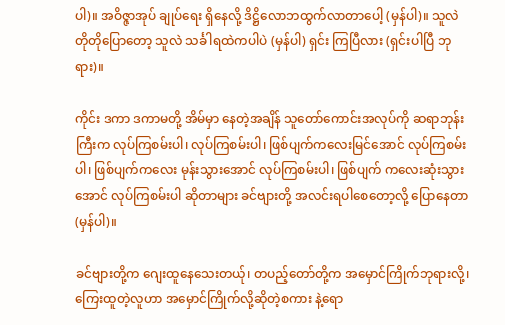ပါ)။ အဝိဇ္ဇာအုပ် ချုပ်ရေး ရှိနေလို့ ဒိဋ္ဌိလောဘထွက်လာတာပေါ့ (မှန်ပါ)။ သူလဲ တိုတိုပြောတော့ သူလဲ သင်္ခါရထဲကပါပဲ (မှန်ပါ) ရှင်း ကြပြီလား (ရှင်းပါပြီ ဘုရား)။

ကိုင်း ဒကာ ဒကာမတို့ အိမ်မှာ နေတဲ့အချိန် သူတော်ကောင်းအလုပ်ကို ဆရာဘုန်းကြီးက လုပ်ကြစမ်းပါ၊ လုပ်ကြစမ်းပါ၊ ဖြစ်ပျက်ကလေးမြင်အောင် လုပ်ကြစမ်းပါ၊ ဖြစ်ပျက်ကလေး မုန်းသွားအောင် လုပ်ကြစမ်းပါ၊ ဖြစ်ပျက် ကလေးဆုံးသွားအောင် လုပ်ကြစမ်းပါ ဆိုတာများ ခင်ဗျားတို့ အလင်းရပါစေတော့လို့ ပြောနေတာ (မှန်ပါ)။

ခင်ဗျားတို့က ဂျေးထူနေသေးတယ်ု၊ တပည့်တော်တို့က အမှောင်ကြိုက်ဘုရားလို့၊ ကြေးထူတဲ့လူဟာ အမှောင်ကြိုက်လို့ဆိုတဲ့စကား နဲ့ရော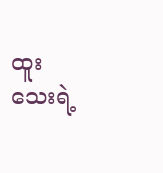ထူးသေးရဲ့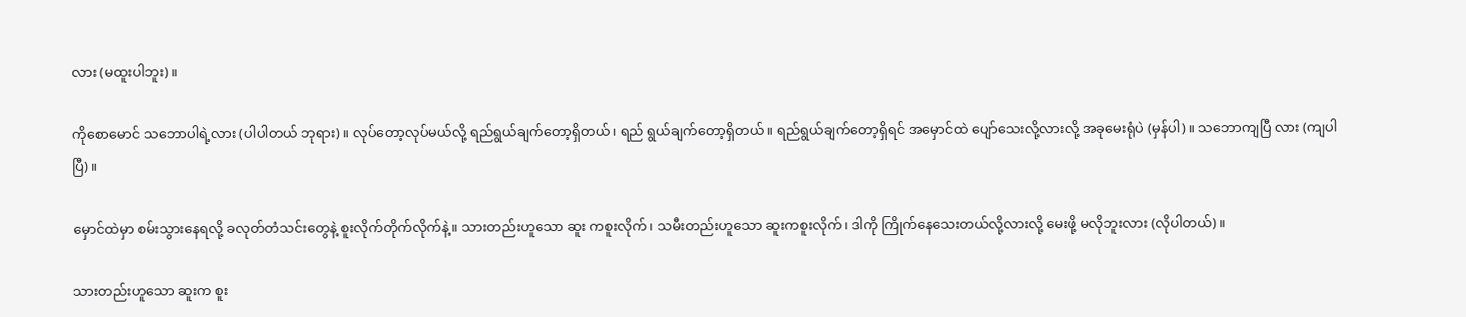လား (မထူးပါဘူး)။

ကိုစောမောင် သဘောပါရဲ့လား (ပါပါတယ် ဘုရား)။ လုပ်တော့လုပ်မယ်လို့ ရည်ရွယ်ချက်တော့ရှိတယ်၊ ရည် ရွယ်ချက်တော့ရှိတယ်။ ရည်ရွယ်ချက်တော့ရှိရင် အမှောင်ထဲ ပျော်သေးလို့လားလို့ အခုမေးရုံပဲ (မှန်ပါ)။ သဘောကျပြီ လား (ကျပါပြီ)။

မှောင်ထဲမှာ စမ်းသွားနေရလို့ ခလုတ်တံသင်းတွေနဲ့ စူးလိုက်တိုက်လိုက်နဲ့။ သားတည်းဟူသော ဆူး ကစူးလိုက်၊ သမီးတည်းဟူသော ဆူးကစူးလိုက်၊ ဒါကို ကြိုက်နေသေးတယ်လို့လားလို့ မေးဖို့ မလိုဘူးလား (လိုပါတယ်)။

သားတည်းဟူသော ဆူးက စူး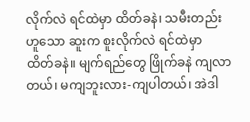လိုက်လဲ ရင်ထဲမှာ ထိတ်ခနဲ၊ သမီးတည်းဟူသော ဆူးက စူးလိုက်လဲ ရင်ထဲမှာ ထိတ်ခနဲ။ မျက်ရည်တွေ ဖြိုက်ခနဲ ကျလာတယ်၊ မကျဘူးလား-ကျပါတယ်၊ အဲဒါ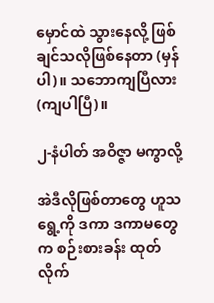မှောင်ထဲ သွားနေလို့ ဖြစ်ချင်သလိုဖြစ်နေတာ (မှန်ပါ)။ သဘောကျပြီလား (ကျပါပြီ)။

၂-နံပါတ် အဝိဇ္ဇာ မကွာလို့

အဲဒီလိုဖြစ်တာတွေ ဟူသရွေ့ကို ဒကာ ဒကာမတွေက စဉ်းစားခန်း ထုတ်လိုက်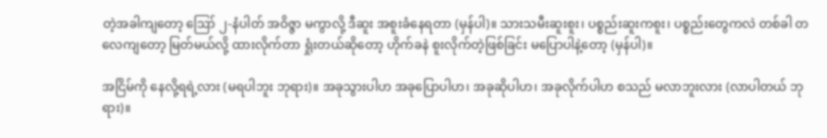တဲ့အခါကျတော့ ဪ ၂-နံပါတ် အဝိဇ္ဇာ မကွာလို့ ဒီဆူး အစူးခံနေရတာ (မှန်ပါ)။ သားသမီးဆူးစူး၊ ပစ္စည်းဆူးကစူး၊ ပစ္စည်းတွေကလဲ တစ်ခါ တလေကျတော့ မြတ်မယ်လို့ ထားလိုက်တာ ရှုံးတယ်ဆိုတော့ ဟိုက်ခနဲ စူးလိုက်တဲ့ဖြစ်ခြင်း မပြောပါနဲ့တော့ (မှန်ပါ)။

အငြိမ်ကို နေလို့ရရဲ့လား (မရပါဘူး ဘုရား)။ အခုသွားပါဟ အခုပြောပါဟ၊ အခုဆိုပါဟ၊ အခုလိုက်ပါဟ စသည် မလာဘူးလား (လာပါတယ် ဘုရား)။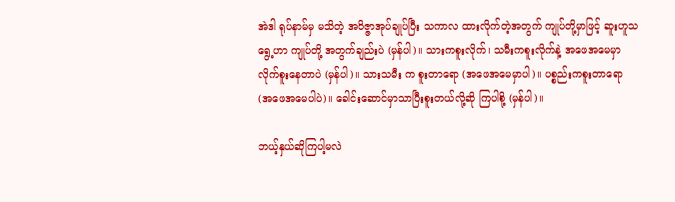အဲဒါ ရုပ်နာမ်မှ မသိတဲ့ အဝိဇ္ဇာအုပ်ချုပ်ပြီး သကာလ ထားလိုက်တဲ့အတွက် ကျုပ်တို့မှာဖြင့် ဆူးဟူသရွေ့ဟာ ကျုပ်တို့ အတွက်ချည်းပဲ (မှန်ပါ)။ သားကစူးလိုက်၊ သမီးကစူးလိုက်နဲ့ အဖေအမေမှာ လိုက်စူးနေတာပဲ (မှန်ပါ)။ သားသမီး က စူးတာရော (အဖေအမေမှာပါ)။ ပစ္စည်းကစူးတာရော (အဖေအမေပါပဲ)။ ခေါင်းဆောင်မှာသာပြီးစူးတယ်လို့ဆို ကြပါစို့ (မှန်ပါ)။

ဘယ့်နှယ်ဆိုကြပါ့မလဲ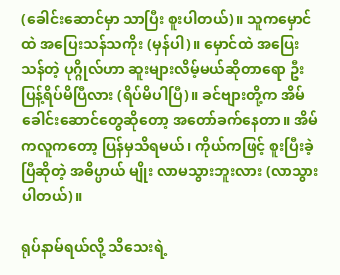(ခေါင်းဆောင်မှာ သာပြီး စူးပါတယ်)။ သူကမှောင်ထဲ အပြေးသန်သကိုး (မှန်ပါ)။ မှောင်ထဲ အပြေးသန်တဲ့ ပုဂ္ဂိုလ်ဟာ ဆူးများလိမ့်မယ်ဆိုတာရော ဦးပြန့်ရိပ်မိပြီလား (ရိပ်မိပါပြီ)။ ခင်ဗျားတို့က အိမ် ခေါင်းဆောင်တွေဆိုတော့ အတော်ခက်နေတာ။ အိမ်ကလူကတော့ ပြန်မှသိရမယ်၊ ကိုယ်ကဖြင့် စူးပြီးခဲ့ပြီဆိုတဲ့ အဓိပ္ပာယ် မျိုး လာမသွားဘူးလား (လာသွားပါတယ်)။

ရုပ်နာမ်ရယ်လို့ သိသေးရဲ့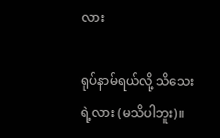လား

ရုပ်နာမ်ရယ်လို့ သိသေးရဲ့လား (မသိပါဘူး)။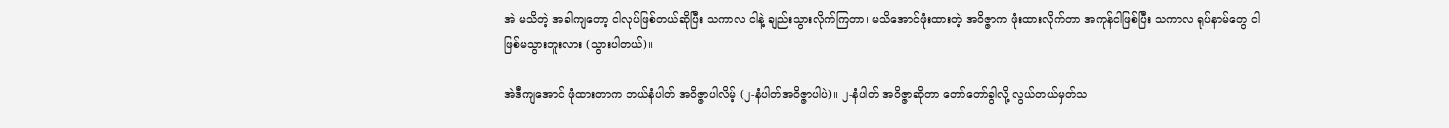အဲ မသိတဲ့ အခါကျတော့ ငါလုပ်ဖြစ်တယ်ဆိုပြီး သကာလ ငါနဲ့ ချည်းသွားလိုက်ကြတာ၊ မသိအောင်ဖုံးထားတဲ့ အဝိဇ္ဇာက ဖုံးထားလိုက်တာ အကုန်ငါဖြစ်ပြီး သကာလ ရုပ်နာမ်တွေ ငါဖြစ်မသွားဘူးလား (သွားပါတယ်)။

အဲဒီကျအောင် ဖုံထားတာက ဘယ်နံပါတ် အဝိဇ္ဇာပါလိမ့် (၂-နံပါတ်အဝိဇ္ဇာပါပဲ)။ ၂-နံပါတ် အဝိဇ္ဇာဆိုတာ တော်တော်ခွါလို့ လွယ်တယ်မှတ်သ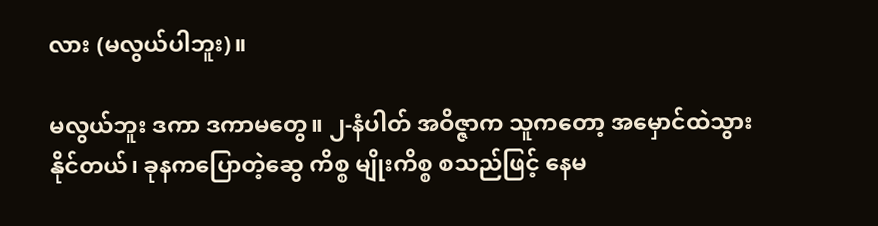လား (မလွယ်ပါဘူး)။

မလွယ်ဘူး ဒကာ ဒကာမတွေ။ ၂-နံပါတ် အဝိဇ္ဇာက သူကတော့ အမှောင်ထဲသွားနိုင်တယ်၊ ခုနကပြောတဲ့ဆွေ ကိစ္စ မျိုးကိစ္စ စသည်ဖြင့် နေမ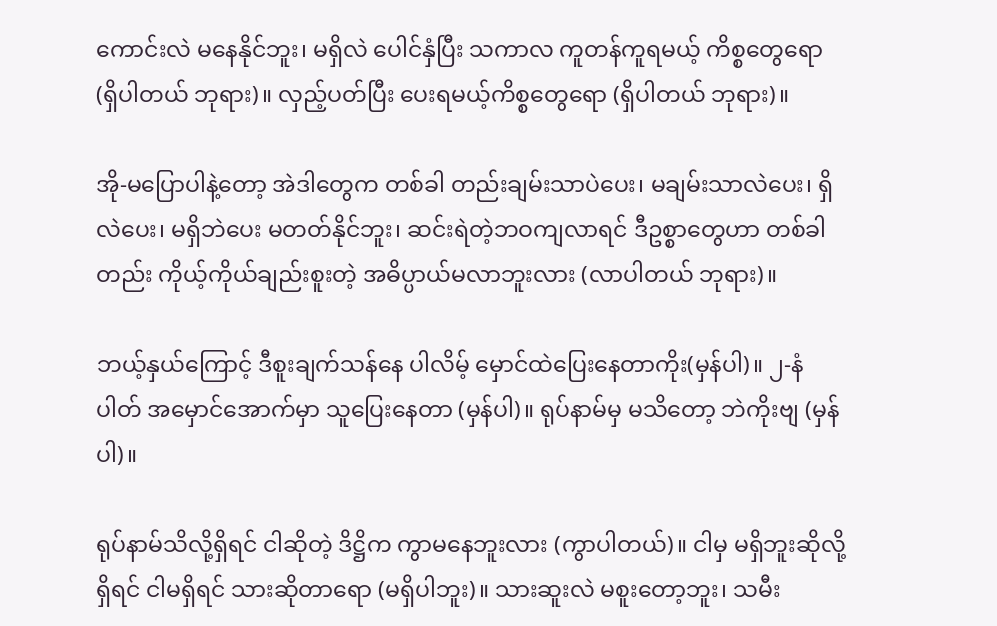ကောင်းလဲ မနေနိုင်ဘူး၊ မရှိလဲ ပေါင်နှံပြီး သကာလ ကူတန်ကူရမယ့် ကိစ္စတွေရော (ရှိပါတယ် ဘုရား)။ လှည့်ပတ်ပြီး ပေးရမယ့်ကိစ္စတွေရော (ရှိပါတယ် ဘုရား)။

အို-မပြောပါနဲ့တော့ အဲဒါတွေက တစ်ခါ တည်းချမ်းသာပဲပေး၊ မချမ်းသာလဲပေး၊ ရှိလဲပေး၊ မရှိဘဲပေး မတတ်နိုင်ဘူး၊ ဆင်းရဲတဲ့ဘဝကျလာရင် ဒီဥစ္စာတွေဟာ တစ်ခါတည်း ကိုယ့်ကိုယ်ချည်းစူးတဲ့ အဓိပ္ပာယ်မလာဘူးလား (လာပါတယ် ဘုရား)။

ဘယ့်နှယ်ကြောင့် ဒီစူးချက်သန်နေ ပါလိမ့် မှောင်ထဲပြေးနေတာကိုး(မှန်ပါ)။ ၂-နံပါတ် အမှောင်အောက်မှာ သူပြေးနေတာ (မှန်ပါ)။ ရုပ်နာမ်မှ မသိတော့ ဘဲကိုးဗျ (မှန်ပါ)။

ရုပ်နာမ်သိလို့ရှိရင် ငါဆိုတဲ့ ဒိဋ္ဌိက ကွာမနေဘူးလား (ကွာပါတယ်)။ ငါမှ မရှိဘူးဆိုလို့ရှိရင် ငါမရှိရင် သားဆိုတာရော (မရှိပါဘူး)။ သားဆူးလဲ မစူးတော့ဘူး၊ သမီး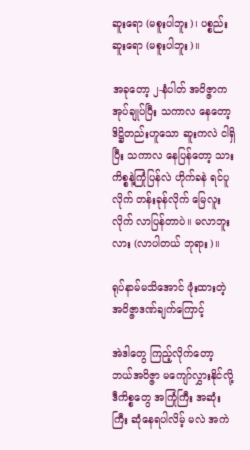ဆူးရော (မစူးပါဘူး)၊ ပစ္စည်းဆူးရော (မစူးပါဘူး)။

အခုတော့ ၂-နံပါတ် အဝိဇ္ဇာကအုပ်ချုပ်ပြီး သကာလ နေတော့ ဒိဋ္ဌိတည်းဟူသော ဆူးကလဲ ငါရှိပြီး သကာလ နေပြန်တော့ သားကိစ္စနဲ့ကြုံပြန်လဲ ဟိုက်ခနဲ ရင်ပူလိုက် တန်းခုန်လိုက် မြေလူးလိုက် လာပြန်တာပဲ။ မလာဘူးလား (လာပါတယ် ဘုရား)။

ရုပ်နာမ်မသိအောင် ဖုံးထားတဲ့ အဝိဇ္ဇာဒဏ်ချက်ကြောင့်

အဲဒါတွေ ကြည့်လိုက်တော့ ဘယ်အဝိဇ္ဇာ မကျော်လွှားနိုင်လို့ ဒီကိစ္စတွေ အကြုံကြီး အဆုံးကြီး ဆုံနေရပါလိမ့် မလဲ အကဲ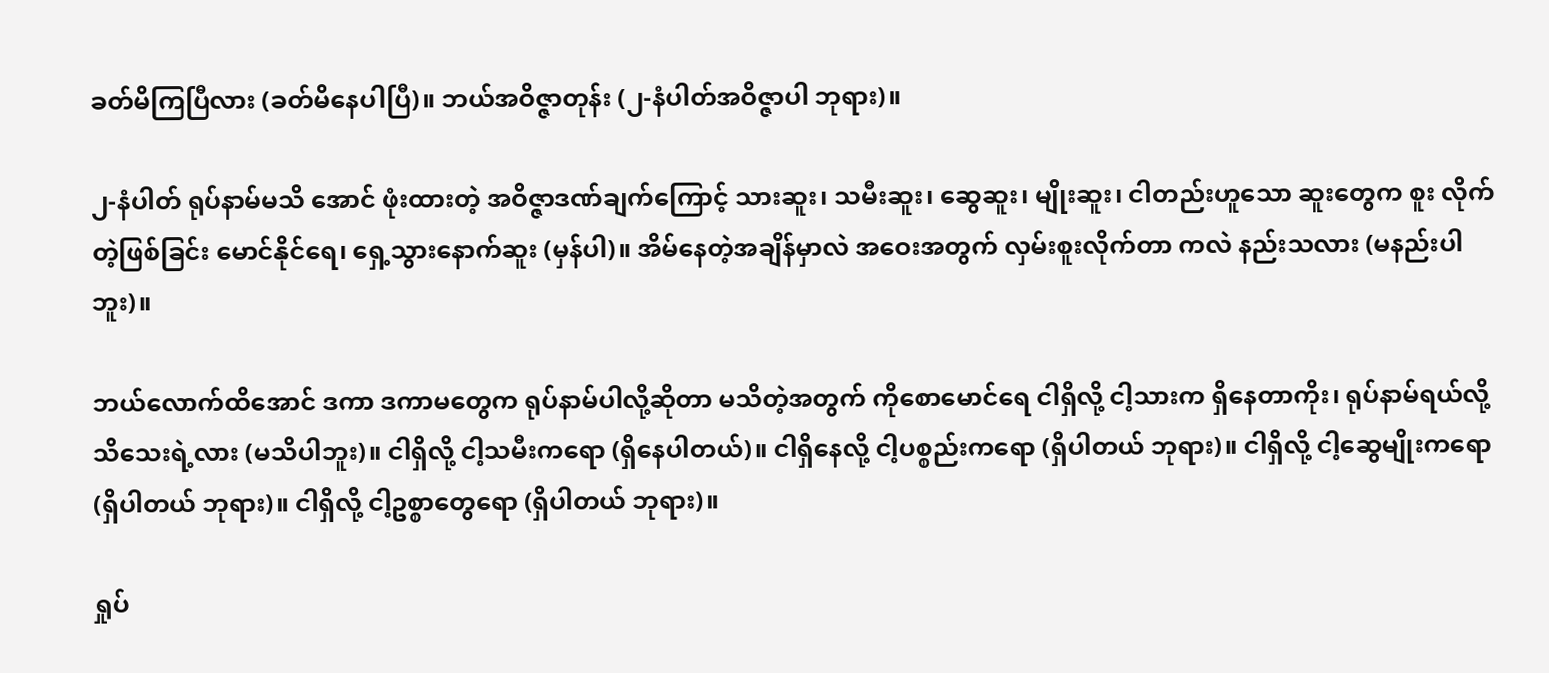ခတ်မိကြပြီလား (ခတ်မိနေပါပြီ)။ ဘယ်အဝိဇ္ဇာတုန်း (၂-နံပါတ်အဝိဇ္ဇာပါ ဘုရား)။

၂-နံပါတ် ရုပ်နာမ်မသိ အောင် ဖုံးထားတဲ့ အဝိဇ္ဇာဒဏ်ချက်ကြောင့် သားဆူး၊ သမီးဆူး၊ ဆွေဆူး၊ မျိုးဆူး၊ ငါတည်းဟူသော ဆူးတွေက စူး လိုက်တဲ့ဖြစ်ခြင်း မောင်နိုင်ရေ၊ ရှေ့သွားနောက်ဆူး (မှန်ပါ)။ အိမ်နေတဲ့အချိန်မှာလဲ အဝေးအတွက် လှမ်းစူးလိုက်တာ ကလဲ နည်းသလား (မနည်းပါဘူး)။

ဘယ်လောက်ထိအောင် ဒကာ ဒကာမတွေက ရုပ်နာမ်ပါလို့ဆိုတာ မသိတဲ့အတွက် ကိုစောမောင်ရေ ငါရှိလို့ ငါ့သားက ရှိနေတာကိုး၊ ရုပ်နာမ်ရယ်လို့ သိသေးရဲ့လား (မသိပါဘူး)။ ငါရှိလို့ ငါ့သမီးကရော (ရှိနေပါတယ်)။ ငါရှိနေလို့ ငါ့ပစ္စည်းကရော (ရှိပါတယ် ဘုရား)။ ငါရှိလို့ ငါ့ဆွေမျိုးကရော (ရှိပါတယ် ဘုရား)။ ငါရှိလို့ ငါ့ဥစ္စာတွေရော (ရှိပါတယ် ဘုရား)။

ရှုပ်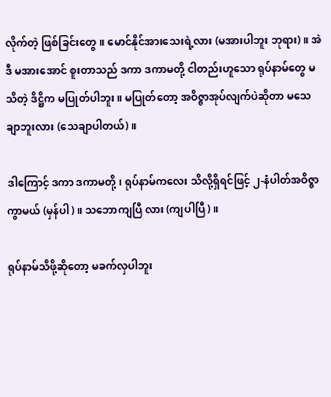လိုက်တဲ့ ဖြစ်ခြင်းတွေ။ မောင်နိုင်အားသေးရဲ့လား (မအားပါဘူး ဘုရား)။ အဲဒီ မအားအောင် စူးတာသည် ဒကာ ဒကာမတို့ ငါတည်းဟူသော ရုပ်နာမ်တွေ မသိတဲ့ ဒိဋ္ဌိက မပြုတ်ပါဘူး။ မပြုတ်တော့ အဝိဇ္ဇာအုပ်လျက်ပဲဆိုတာ မသေချာဘူးလား (သေချာပါတယ်)။

ဒါကြောင့် ဒကာ ဒကာမတို့၊ ရုပ်နာမ်ကလေး သိလို့ရှိရင်ဖြင့် ၂-နံပါတ်အဝိဇ္ဇာကွာမယ် (မှန်ပါ)။ သဘောကျပြီ လား (ကျပါပြီ)။

ရုပ်နာမ်သိဖို့ဆိုတော့ မခက်လှပါဘူး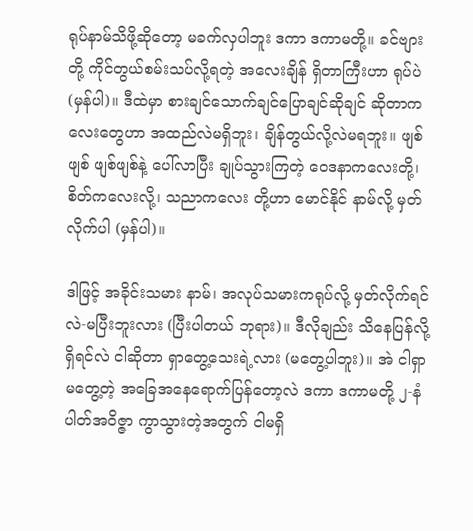ရုပ်နာမ်သိဖို့ဆိုတော့ မခက်လှပါဘူး ဒကာ ဒကာမတို့။ ခင်ဗျားတို့ ကိုင်တွယ်စမ်းသပ်လို့ရတဲ့ အလေးချိန် ရှိတာကြီးဟာ ရုပ်ပဲ (မှန်ပါ)။ ဒီထဲမှာ စားချင်သောက်ချင်ပြောချင်ဆိုချင် ဆိုတာကလေးတွေဟာ အထည်လဲမရှိဘူး၊ ချိန်တွယ်လို့လဲမရဘူး။ ဖျစ်ဖျစ် ဖျစ်ဖျစ်နဲ့ ပေါ်လာပြီး ချုပ်သွားကြတဲ့ ဝေဒနာကလေးတို့၊ စိတ်ကလေးလို့၊ သညာကလေး တို့ဟာ မောင်နိုင် နာမ်လို့ မှတ်လိုက်ပါ (မှန်ပါ)။

ဒါဖြင့် အခိုင်းသမား နာမ်၊ အလုပ်သမားကရုပ်လို့ မှတ်လိုက်ရင်လဲ-မပြီးဘူးလား (ပြီးပါတယ် ဘုရား)။ ဒီလိုချည်း သိနေပြန်လို့ရှိရင်လဲ ငါဆိုတာ ရှာတွေ့သေးရဲ့လား (မတွေ့ပါဘူး)။ အဲ ငါရှာမတွေ့တဲ့ အခြေအနေရောက်ပြန်တော့လဲ ဒကာ ဒကာမတို့ ၂-နံပါတ်အဝိဇ္ဇာ ကွာသွားတဲ့အတွက် ငါမရှိ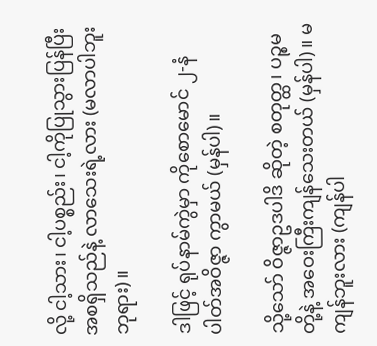လို့ ငါ့သား၊ ငါ့ပစ္စည်း၊ ငါ့ကိုပြုသွားပြန်ပြီး အစရှိသည်နဲ့ လာသေးရဲ့လား (မလာပါဘူး ဘုရား)။

ဒါဖြင့် ရုပ်နာမ်ကွဲမှာ ကိုစောမောင် ၂-နံပါတ်အဝိဇ္ဇာ ကွာမယ် (မှန်ပါ)။

သို့သော် ဝိဇ္ဇာဥဒပါဒိ ဆိုတဲ့ စတုတ္ထ၊ ပဉ္စမတို့နဲ့ အဝေးကြီးကျန်သေးတယ် (မှန်ပါ)။ မကျန်ဘူးလား (ကျန်ပါ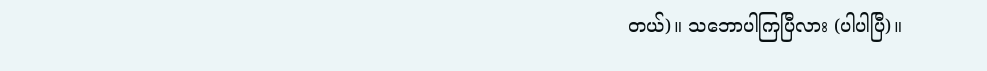တယ်)။ သဘောပါကြပြီလား (ပါပါပြီ)။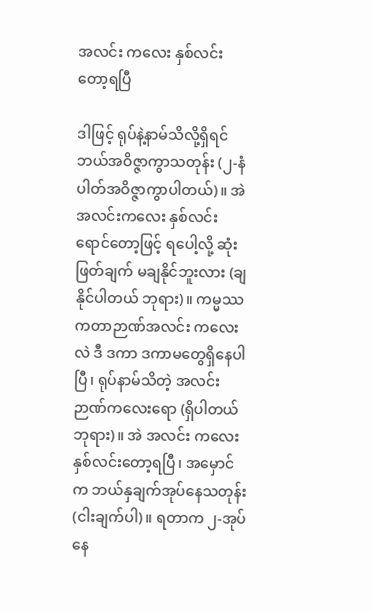အလင်း ကလေး နှစ်လင်းတော့ရပြီ

ဒါဖြင့် ရုပ်နဲ့နာမ်သိလို့ရှိရင် ဘယ်အဝိဇ္ဇာကွာသတုန်း (၂-နံပါတ်အဝိဇ္ဇာကွာပါတယ်)။ အဲ အလင်းကလေး နှစ်လင်းရောင်တော့ဖြင့် ရပေါ့လို့ ဆုံးဖြတ်ချက် မချနိုင်ဘူးလား (ချနိုင်ပါတယ် ဘုရား)။ ကမ္မဿကတာဉာဏ်အလင်း ကလေးလဲ ဒီ ဒကာ ဒကာမတွေရှိနေပါပြီ၊ ရုပ်နာမ်သိတဲ့ အလင်းဉာဏ်ကလေးရော (ရှိပါတယ် ဘုရား)။ အဲ အလင်း ကလေး နှစ်လင်းတော့ရပြီ၊ အမှောင်က ဘယ်နှချက်အုပ်နေသတုန်း (ငါးချက်ပါ)။ ရတာက ၂-အုပ်နေ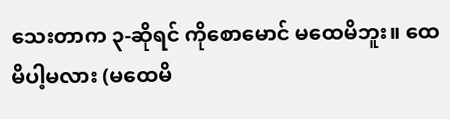သေးတာက ၃-ဆိုရင် ကိုစောမောင် မထေမိဘူး။ ထေမိပါ့မလား (မထေမိ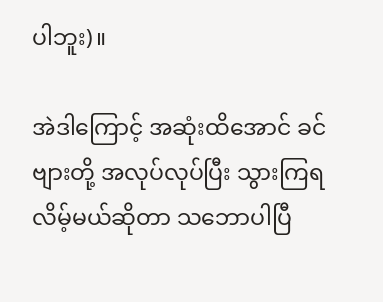ပါဘူး)။

အဲဒါကြောင့် အဆုံးထိအောင် ခင်ဗျားတို့ အလုပ်လုပ်ပြီး သွားကြရလိမ့်မယ်ဆိုတာ သဘောပါပြီ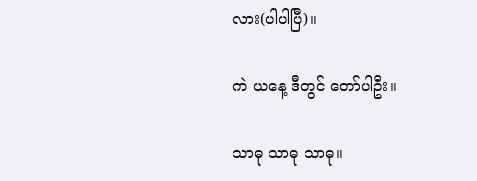လား(ပါပါပြီ)။

ကဲ ယနေ့ ဒီတွင် တော်ပါဦး။

သာဓု သာဓု သာဓု။